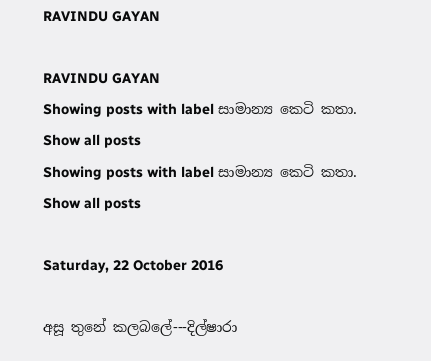RAVINDU GAYAN

RAVINDU GAYAN
Showing posts with label සාමාන්‍ය කෙටි කතා. Show all posts
Showing posts with label සාමාන්‍ය කෙටි කතා. Show all posts

Saturday, 22 October 2016

අසූ තුනේ කලබලේ---දිල්ෂාරා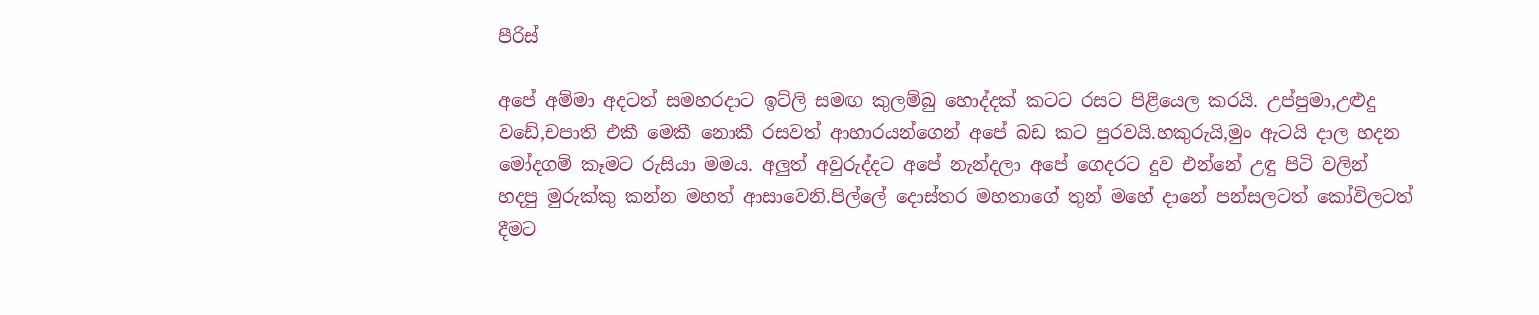පීරිස්

අපේ අම්මා අදටත් සමහරදාට ඉට්ලි සමඟ කුලම්බු හොද්දක් කටට රසට පිළියෙල කරයි. උප්පුමා,උළුදු වඩේ,චපාති එකී මෙකී නොකී රසවත් ආහාරයන්ගෙන් අපේ බඩ කට පුරවයි.හකුරුයි,මුං ඇටයි දාල හදන මෝදගම් කෑමට රුසියා මමය. අලුත් අවුරුද්දට අපේ නැන්දලා අපේ ගෙදරට දුව එන්නේ උඳු පිටි වලින් හදපු මුරුක්කු කන්න මහත් ආසාවෙනි.පිල්ලේ දොස්තර මහතාගේ තුන් මහේ දානේ පන්සලටත් කෝවිලටත් දීමට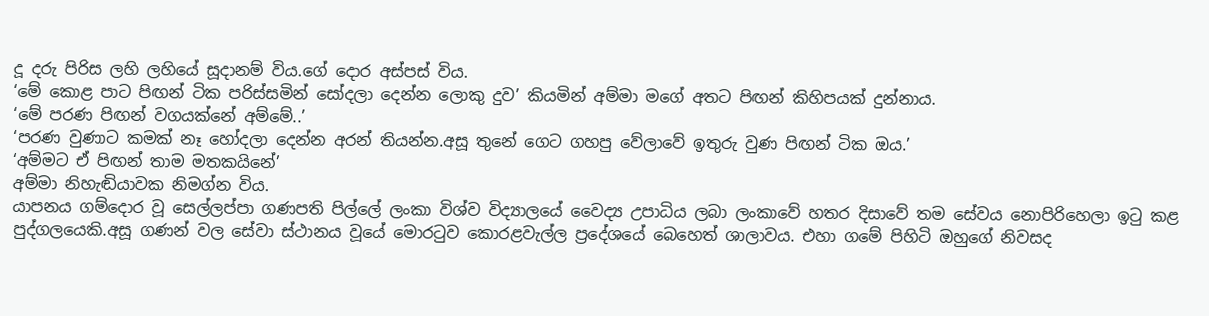දූ දරු පිරිස ලහි ලහියේ සූදානම් විය.ගේ දොර අස්පස් විය.
‘මේ කොළ පාට පිඟන් ටික පරිස්සමින් සෝදලා දෙන්න ලොකු දුව’ කියමින් අම්මා මගේ අතට පිඟන් කිහිපයක් දුන්නාය.
‘මේ පරණ පිඟන් වගයක්නේ අම්මේ..’
‘පරණ වුණාට කමක් නෑ හෝදලා දෙන්න අරන් තියන්න.අසූ තුනේ ගෙට ගහපු වේලාවේ ඉතුරු වුණ පිඟන් ටික ඔය.’
‘අම්මට ඒ පිඟන් තාම මතකයිනේ’
අම්මා නිහැඬියාවක නිමග්න විය.
යාපනය ගම්දොර වූ සෙල්ලප්පා ගණපති පිල්ලේ ලංකා විශ්ව විද්‍යාලයේ වෛද්‍ය උපාධිය ලබා ලංකාවේ හතර දිසාවේ තම සේවය නොපිරිහෙලා ඉටු කළ පුද්ගලයෙකි.අසූ ගණන් වල සේවා ස්ථානය වූයේ මොරටුව කොරළවැල්ල ප්‍රදේශයේ බෙහෙත් ශාලාවය. එහා ගමේ පිහිටි ඔහුගේ නිවසද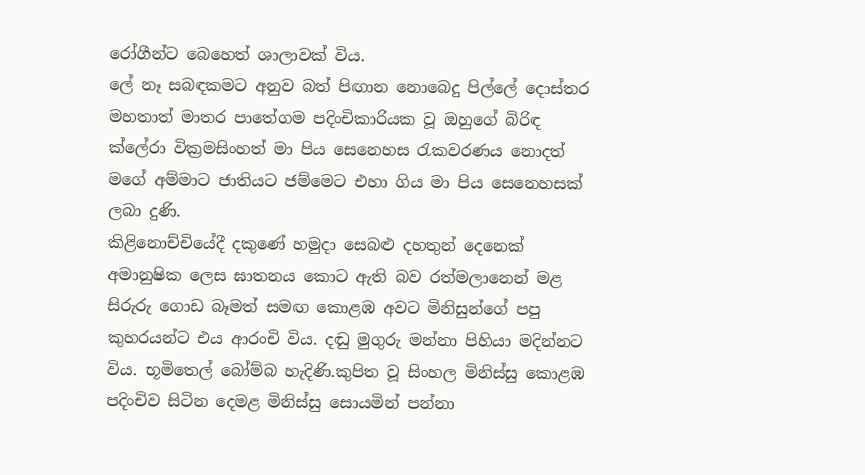රෝගීන්ට බෙහෙත් ශාලාවක් විය.
ලේ නෑ සබඳකමට අනුව බත් පිඟාන නොබෙදු පිල්ලේ දොස්තර මහතාත් මාතර පාතේගම පදිංචිකාරියක වූ ඔහුගේ බිරිඳ ක්ලේරා වික්‍රමසිංහත් මා පිය සෙනෙහස රැකවරණය නොදත් මගේ අම්මාට ජාතියට ජම්මෙට එහා ගිය මා පිය සෙනෙහසක් ලබා දුණි.
කිළිනොච්චියේදී දකුණේ හමුදා සෙබළු දහතුන් දෙනෙක් අමානුෂික ලෙස ඝාතනය කොට ඇති බව රත්මලානෙන් මළ සිරුරු ගොඩ බෑමත් සමඟ කොළඹ අවට මිනිසුන්ගේ පපු කුහරයන්ට එය ආරංචි විය. දඬු මුගුරු මන්නා පිහියා මදින්නට විය. භූමිතෙල් බෝම්බ හැදිණි.කුපිත වූ සිංහල මිනිස්සු කොළඹ පදිංචිව සිටින දෙමළ මිනිස්සු සොයමින් පන්නා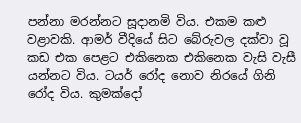පන්නා මරන්නට සූදානමි විය. එකම කළු වළාවකි. ආමර් වීදියේ සිට බේරුවල දක්වා වූ කඩ එක පෙළට එකිනෙක එකිනෙක වැසි වැසී යන්නට විය. ටයර් රෝද නොව නිරයේ ගිනි රෝද විය. කුමක්දෝ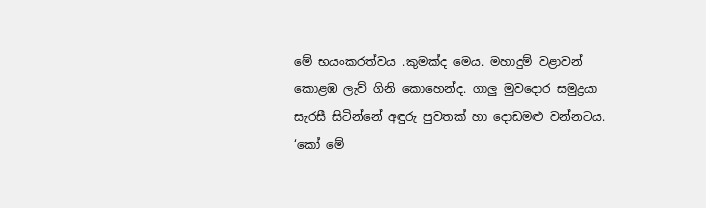මේ භයංකරත්වය .කුමක්ද මෙය. මහාදුම් වළාවන් කොළඹ ලැව් ගිනි කොහෙන්ද. ගාලු මුවදොර සමුද්‍රයා සැරසී සිටින්නේ අඳුරු පුවතක් හා දොඩමළු වන්නටය.
‘කෝ මේ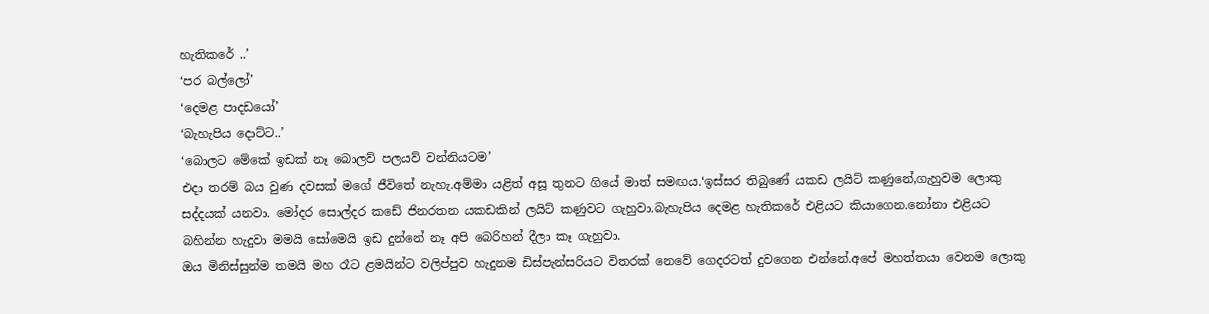හැතිකරේ ..’
‘පර බල්ලෝ’
‘දෙමළ පාදඩයෝ’
‘බැහැපිය දොට්ට..’
‘බොලට මේකේ ඉඩක් නෑ බොලව් පලයව් වන්නියටම’
එදා තරම් බය වුණ දවසක් මගේ ජීවිතේ නැහැ.අම්මා යළිත් අසූ තුනට ගියේ මාත් සමඟය.‘ඉස්සර තිබුණේ යකඩ ලයිට් කණුනේ,ගැහුවම ලොකු සද්දයක් යනවා. මෝදර සොල්දර කඩේ ජිනරතන යකඩකින් ලයිට් කණුවට ගැහුවා.බැහැපිය දෙමළ හැතිකරේ එළියට කියාගෙන.නෝනා එළියට බහින්න හැදුවා මමයි සෝමෙයි ඉඩ දුන්නේ නෑ අපි බෙරිහන් දීලා කෑ ගැහුවා.
ඔය මිනිස්සුන්ම තමයි මහ රෑට ළමයින්ට වලිප්පුව හැදුනම ඩිස්පැන්සරියට විතරක් නෙවේ ගෙදරටත් දුවගෙන එන්නේ.අපේ මහත්තයා වෙනම ලොකු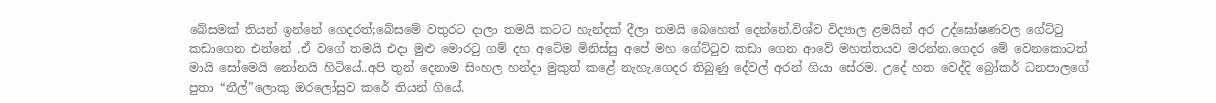බේසමක් තියන් ඉන්නේ ගෙදරත්;බේසමේ වතුරට දාලා තමයි කටට හැන්දක් දීලා තමයි බෙහෙත් දෙන්නේ.විශ්ව විද්‍යාල ළමයින් අර උද්‍‍ඝෝෂණවල ගේට්ටු කඩාගෙන එන්නේ .ඒ වගේ තමයි එදා මුළු මොරටු ගම් දහ අටේම මිනිස්සු අපේ මහ ගේට්ටුව කඩා ගෙන ආවේ මහත්තයව මරන්න.ගෙදර මේ වෙනකොටත් මායි සෝමෙයි නෝනයි හිටියේ..අපි තුන් දෙනාම සිංහල හන්දා මුකුත් කළේ නැහැ.ගෙදර තිබුණු දේවල් අරන් ගියා සේරම. උදේ හත වෙද්දි බ්‍රෝකර් ධනපාලගේ පුතා “නීල්”ලොකු ඔරලෝසුව කරේ තියන් ගියේ.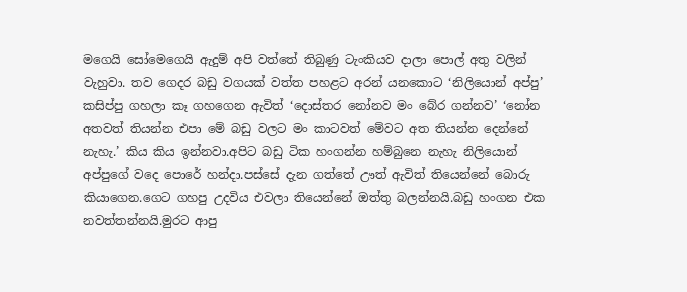මගෙයි සෝමෙගෙයි ඇදුම් අපි වත්තේ තිබුණු ටැංකියව දාලා පොල් අතු වලින් වැහුවා. තව ගෙදර බඩු වගයක් වත්ත පහළට අරන් යනකොට ‘නිලියොන් අප්පු’ කසිප්පු ගහලා කෑ ගහගෙන ඇවිත් ‘දොස්තර නෝනව මං බේර ගන්නව’ ‘නෝන අතවත් තියන්න එපා මේ බඩු වලට මං කාටවත් මේවට අත තියන්න දෙන්නේ නැහැ.’ කිය කිය ඉන්නවා.අපිට බඩු ටික හංගන්න හම්බුනෙ නැහැ නිලියොන් අප්පුගේ වදෙ පොරේ හන්දා.පස්සේ දැන ගත්තේ ඌත් ඇවිත් තියෙන්නේ බොරු කියාගෙන.ගෙට ගහපු උදවිය එවලා තියෙන්නේ ඔත්තු බලන්නයි.බඩු හංගන එක නවත්තන්නයි.මුරට ආපු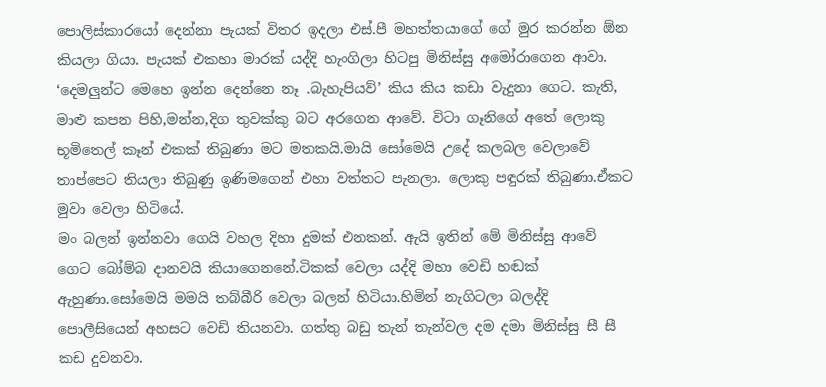පොලිස්කාරයෝ දෙන්නා පැයක් විතර ඉදලා එස්.පී මහත්තයාගේ ගේ මුර කරන්න ඕන කියලා ගියා. පැයක් එකහා මාරක් යද්දි හැංගිලා හිටපු මිනිස්සු අමෝරාගෙන ආවා.
‘දෙමලුන්ට මෙහෙ ඉන්න දෙන්නෙ නෑ .බැහැපියව්’ කිය කිය කඩා වැදුනා ගෙට. කැති, මාළු කපන පිහි,මන්න,දිග තුවක්කු බට අරගෙන ආවේ. විටා ගෑනිගේ අතේ ලොකු භූමිතෙල් කෑන් එකක් තිබුණා මට මතකයි.මායි සෝමෙයි උදේ කලබල වෙලාවේ තාප්පෙට තියලා තිබුණු ඉණිමගෙන් එහා වත්තට පැනලා. ලොකු පඳුරක් තිබුණා.ඒකට මුවා වෙලා හිටියේ.
මං බලන් ඉන්නවා ගෙයි වහල දිහා දුමක් එනකන්. ඇයි ඉතින් මේ මිනිස්සු ආවේ ගෙට බෝම්බ දානවයි කියාගෙනනේ.ටිකක් වෙලා යද්දි මහා වෙඩි හඬක් ඇහුණා.සෝමෙයි මමයි තබ්බීරි වෙලා බලන් හිටියා.හිමින් නැගිටලා බලද්දි පොලීසියෙන් අහසට වෙඩි තියනවා. ගත්තු බඩු තැන් තැන්වල දම දමා මිනිස්සු සී සී කඩ දුවනවා.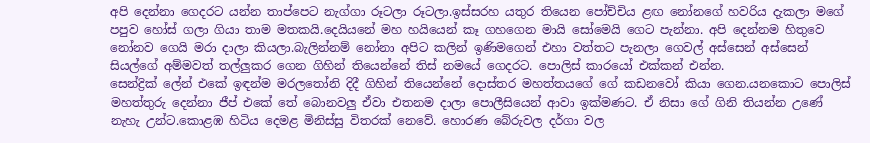අපි දෙන්නා ගෙදරට යන්න තාප්පෙට නැග්ගා රූටලා රූටලා.ඉස්සරහ යතුර තියෙන පෝච්චිය ළඟ නෝනගේ හවරිය දැකලා මගේ පපුව හෝස් ගලා ගියා තාම මතකයි.දෙයියනේ මහ හයියෙන් කෑ ගහගෙන මායි සෝමෙයි ගෙට පැන්නා. අපි දෙන්නම හිතුවෙ නෝනව ගෙයි මරා දාලා කියලා.බැලින්නම් නෝනා අපිට කලින් ඉණිමගෙන් එහා වත්තට පැනලා ගෙවල් අස්සෙන් අස්සෙන් සියල්ගේ අම්මවත් තල්ලුකර ගෙන ගිහින් තියෙන්නේ තිස් නමයේ ගෙදරට. පොලිස් කාරයෝ එක්කන් එන්න.
සෙන්ද්‍රික් ලේන් එකේ ඉඳන්ම මරලතෝනි දිදී ගිහින් තියෙන්නේ දොස්තර මහත්තයගේ ගේ කඩනවෝ කියා ගෙන.යනකොට පොලිස් මහත්තුරු දෙන්නා ජීප් එකේ තේ බොනවලු ඒවා එතනම දාලා පොලීසියෙන් ආවා ඉක්මණට. ඒ නිසා ගේ ගිනි තියන්න උණේ නැහැ උන්ට.කොළඹ හිටිය දෙමළ මිනිස්සු විතරක් නෙවේ. හොරණ බේරුවල දර්ගා වල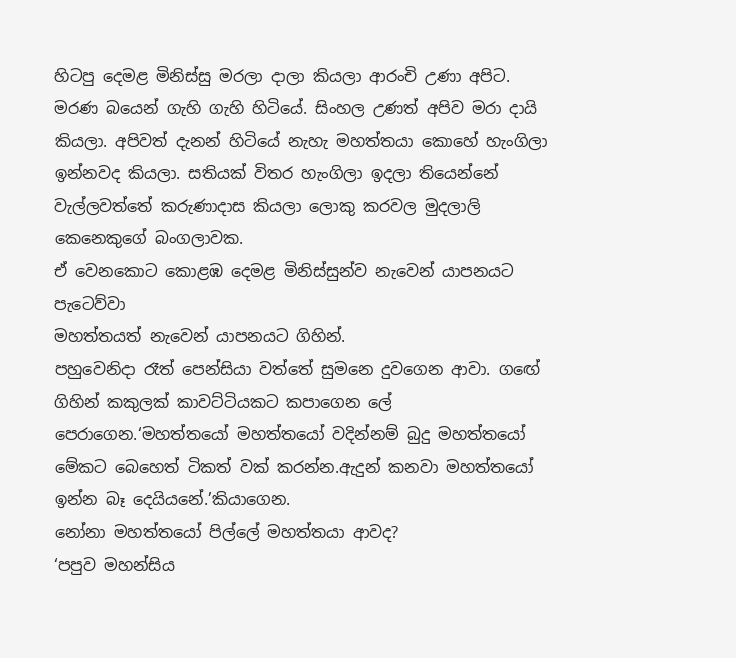හිටපු දෙමළ මිනිස්සු මරලා දාලා කියලා ආරංචි උණා අපිට. මරණ බයෙන් ගැහි ගැහි හිටියේ. සිංහල උණත් අපිව මරා දායි කියලා. අපිවත් දැනන් හිටියේ නැහැ මහත්තයා කොහේ හැංගිලා ඉන්නවද කියලා. සතියක් විතර හැංගිලා ඉදලා තියෙන්නේ වැල්ලවත්තේ කරුණාදාස කියලා ලොකු කරවල මුදලාලි කෙනෙකුගේ බංගලාවක.
ඒ වෙනකොට කොළඹ දෙමළ මිනිස්සුන්ව නැවෙන් යාපනයට පැටෙව්වා
මහත්තයත් නැවෙන් යාපනයට ගිහින්.
පහුවෙනිදා රෑත් පෙන්සියා වත්තේ සුමනෙ දුවගෙන ආවා. ගඟේ ගිහින් කකුලක් කාවට්ටියකට කපාගෙන ලේ පෙරාගෙන.‘මහත්තයෝ මහත්තයෝ වදින්නම් බුදු මහත්තයෝ මේකට බෙහෙත් ටිකත් වක් කරන්න.ඇදුන් කනවා මහත්තයෝ ඉන්න බෑ දෙයියනේ.’කියාගෙන.
නෝනා මහත්තයෝ පිල්ලේ මහත්තයා ආවද?
‘පපුව මහන්සිය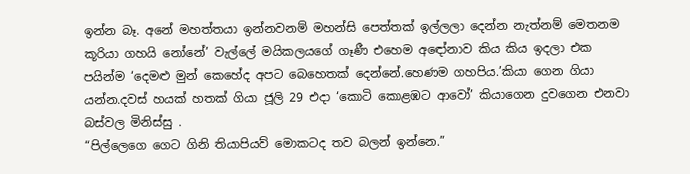ඉන්න බෑ. අනේ මහත්තයා ඉන්නවනම් මහන්සි පෙත්තක් ඉල්ලලා දෙන්න නැත්නම් මෙතනම කූරියා ගහයි නෝනේ’ වැල්ලේ මයිකලයගේ ගෑණී එහෙම අඳෝනාව කිය කිය ඉදලා එක පයින්ම ‘දෙමළු මුන් කෙහේද අපට බෙහෙතක් දෙන්නේ.හෙණම ගහපිය.’කියා ගෙන ගියා යන්න.දවස් හයක් හතක් ගියා ජූලි 29 එදා ‘කොටි කොළඹට ආවෝ’ කියාගෙන දුවගෙන එනවා බස්වල මිනිස්සු .
“පිල්ලෙගෙ ගෙට ගිනි තියාපියව් මොකටද තව බලන් ඉන්නෙ.”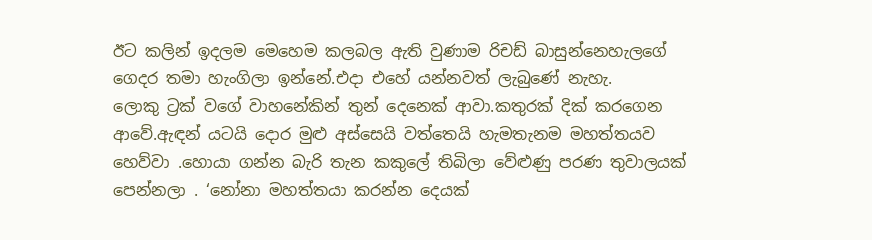ඊට කලින් ඉදලම මෙහෙම කලබල ඇති වුණාම රිචඩ් බාසුන්නෙහැලගේ ගෙදර තමා හැංගිලා ඉන්නේ.එදා එහේ යන්නවත් ලැබුණේ නැහැ.
ලොකු ට්‍රක් වගේ වාහනේකින් තුන් දෙනෙක් ආවා.කතුරක් දික් කරගෙන ආවේ.ඇඳන් යටයි දොර මුළු අස්සෙයි වත්තෙයි හැමතැනම මහත්තයව හෙව්වා .හොයා ගන්න බැරි තැන කකුලේ තිබිලා වේළුණු පරණ තුවාලයක් පෙන්නලා . ‘නෝනා මහත්තයා කරන්න දෙයක්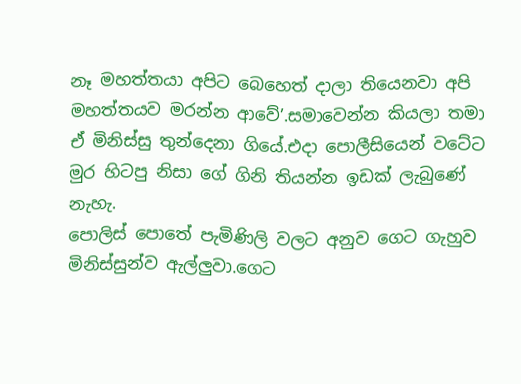නෑ මහත්තයා අපිට බෙහෙත් දාලා තියෙනවා අපි මහත්තයව මරන්න ආවේ’.සමාවෙන්න කියලා තමා ඒ මිනිස්සු තුන්දෙනා ගියේ.එදා පොලීසියෙන් වටේට මුර හිටපු නිසා ගේ ගිනි තියන්න ඉඩක් ලැබුණේ නැහැ.
පොලිස් පොතේ පැමිණිලි වලට අනුව ගෙට ගැහුව මිනිස්සුන්ව ඇල්ලුවා.ගෙට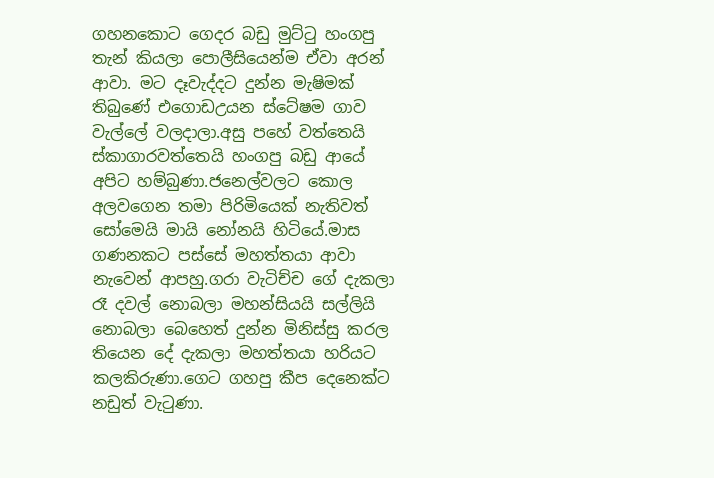ගහනකොට ගෙදර බඩු මුට්ටු හංගපු තැන් කියලා පොලීසියෙන්ම ඒවා අරන් ආවා. මට දෑවැද්දට දුන්න මැෂිමක් තිබුණේ එගොඩඋයන ස්ටේෂම ගාව වැල්ලේ වලදාලා.අසු පහේ වත්තෙයි ස්කාගාරවත්තෙයි හංගපු බඩු ආයේ අපිට හම්බුණා.ජනෙල්වලට කොල අලවගෙන තමා පිරිමියෙක් නැතිවත් සෝමෙයි මායි නෝනයි හිටියේ.මාස ගණනකට පස්සේ මහත්තයා ආවා නැවෙන් ආපහු.ගරා වැටිච්ච ගේ දැකලා රෑ දවල් නොබලා මහන්සියයි සල්ලියි නොබලා බෙහෙත් දුන්න මිනිස්සු කරල තියෙන දේ දැකලා මහත්තයා හරියට කලකිරුණා.ගෙට ගහපු කීප දෙනෙක්ට නඩුත් වැටුණා.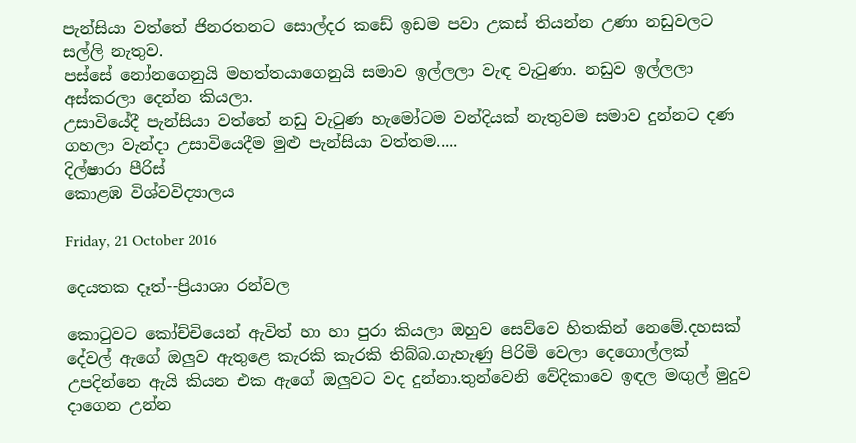පැන්සියා වත්තේ ජිනරතනට සොල්දර කඩේ ඉඩම පවා උකස් තියන්න උණා නඩුවලට සල්ලි නැතුව.
පස්සේ නෝනගෙනුයි මහත්තයාගෙනුයි සමාව ඉල්ලලා වැඳ වැටුණා. නඩුව ඉල්ලලා අස්කරලා දෙන්න කියලා.
උසාවියේදී පැන්සියා වත්තේ නඩු වැටුණ හැමෝටම වන්දියක් නැතුවම සමාව දුන්නට දණ ගහලා වැන්දා උසාවියෙදීම මුළු පැන්සියා වත්තම.....
දිල්ෂාරා පීරිස්
කොළඹ විශ්වවිද්‍යාලය

Friday, 21 October 2016

දෙයතක දෑත්--ප්‍රියාශා රන්වල

කොටුවට කෝච්චියෙන් ඇවිත් හා හා පුරා කියලා ඔහුව සෙව්වෙ හිතකින් නෙමේ.දහසක් දේවල් ඇගේ ඔලුව ඇතුළෙ කැරකි කැරකි තිබ්බ.ගැහැණු පිරිමි වෙලා දෙගොල්ලක් උපදින්නෙ ඇයි කියන එක ඇගේ ඔලුවට වද දුන්නා.තුන්වෙනි වේදිකාවෙ ඉඳල මඟුල් මුදුව දාගෙන උන්න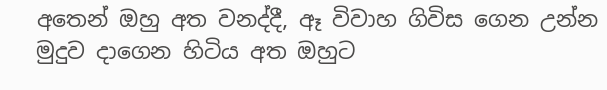අතෙන් ඔහු අත වනද්දී, ඈ විවාහ ගිවිස ගෙන උන්න මුදුව දාගෙන හිටිය අත ඔහුට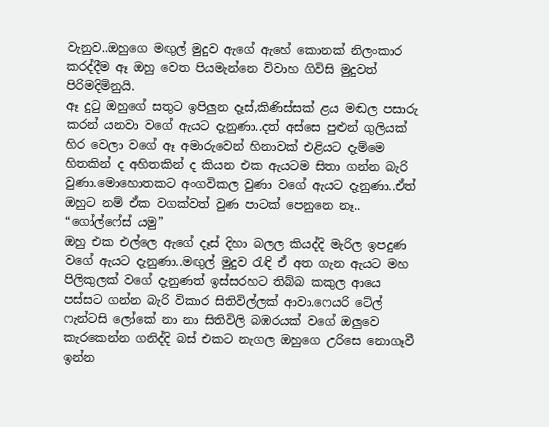වැනුව..ඔහුගෙ මඟුල් මුදුව ඇගේ ඇහේ කොනක් නිලංකාර කරද්දීම ඈ ඔහු වෙත පියමැන්නෙ විවාහ ගිවිසි මුදුවත් පිරිමදිමිනුයි.
ඈ දුටු ඔහුගේ සතුට ඉපිලුන දෑස්,කිණිස්සක් ළය මඬල පසාරු කරන් යනවා වගේ ඇයට දැනුණා..දත් අස්සෙ පුළුන් ගුලියක් හිර වෙලා වගේ ඈ අමාරුවෙන් හිනාවක් එළියට දැම්මෙ හිතකින් ද අහිතකින් ද කියන එක ඇයටම සිතා ගන්න බැරි වුණා.මොහොතකට අංගවිකල වුණා වගේ ඇයට දැනුණා..ඒත් ඔහුට නම් ඒක වගක්වත් වුණ පාටක් පෙනුනෙ නෑ..
“ගෝල්ෆේස් යමු”
ඔහු එක එල්ලෙ ඇගේ දෑස් දිහා බලල කියද්දි මැරිල ඉපදුණ වගේ ඇයට දැනුණා..මඟුල් මුදුව රැඳි ඒ අත ගැන ඇයට මහ පිලිකුලක් වගේ දැනුණත් ඉස්සරහට තිබ්බ කකුල ආයෙ පස්සට ගන්න බැරි විකාර සිතිවිල්ලක් ආවා.ෆෙයරි ටේල් ෆැන්ටසි ලෝකේ නා නා සිතිවිලි බඹරයක් වගේ ඔලුවෙ කැරකෙන්න ගනිද්දි බස් එකට නැගල ඔහුගෙ උරිසෙ නොගෑවී ඉන්න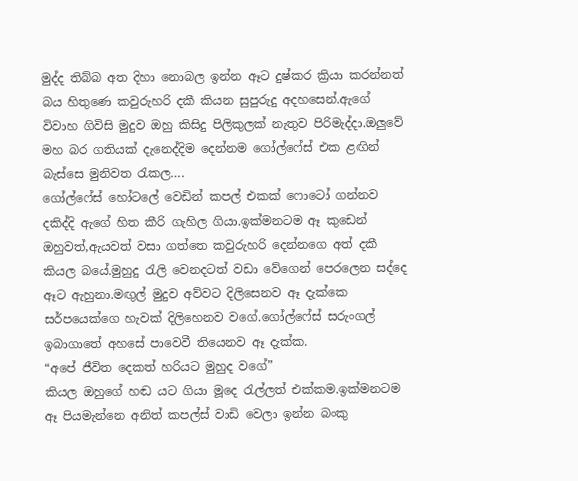මුද්ද තිබ්බ අත දිහා නොබල ඉන්න ඈට දුෂ්කර ක්‍රියා කරන්නත් බය හිතුණෙ කවුරුහරි දකී කියන සුපුරුදු අදහසෙන්.ඇගේ විවාහ ගිවිසි මුදුව ඔහු කිසිදු පිලිකුලක් නැතුව පිරිමැද්දා.ඔලුවේ මහ බර ගතියක් දැනෙද්දිම දෙන්නම ගෝල්ෆේස් එක ළඟින් බැස්සෙ මුනිවත රැකල….
ගෝල්ෆේස් හෝටලේ වෙඩින් කපල් එකක් ෆොටෝ ගන්නව දකිද්දි ඇගේ හිත කීරි ගැහිල ගියා.ඉක්මනටම ඈ කුඩෙන් ඔහුවත්,ඇයවත් වසා ගත්තෙ කවුරුහරි දෙන්නගෙ අත් දකී කියල බයේ.මුහුදු රැලි වෙනදටත් වඩා වේගෙන් පෙරලෙන සද්දෙ ඈට ඇහුනා.මඟුල් මුදුව අව්වට දිලිසෙනව ඈ දැක්කෙ සර්පයෙක්ගෙ හැවක් දිලිහෙනව වගේ.ගෝල්ෆේස් සරුංගල් ඉබාගාතේ අහසේ පාවෙවී තියෙනව ඈ දැක්ක.
“අපේ ජීවිත දෙකත් හරියට මුහුද වගේ”
කියල ඔහුගේ හඬ යට ගියා මූදෙ රැල්ලත් එක්කම.ඉක්මනටම ඈ පියමැන්නෙ අනිත් කපල්ස් වාඩි වෙලා ඉන්න බංකු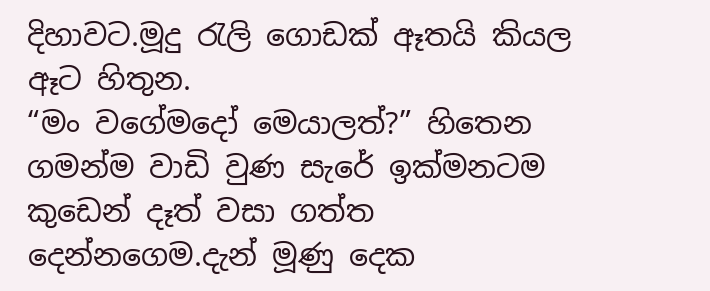දිහාවට.මූදු රැලි ගොඩක් ඈතයි කියල ඈට හිතුන.
“මං වගේමදෝ මෙයාලත්?” හිතෙන ගමන්ම වාඩි වුණ සැරේ ඉක්මනටම කුඩෙන් දෑත් වසා ගත්ත දෙන්නගෙම.දැන් මූණු දෙක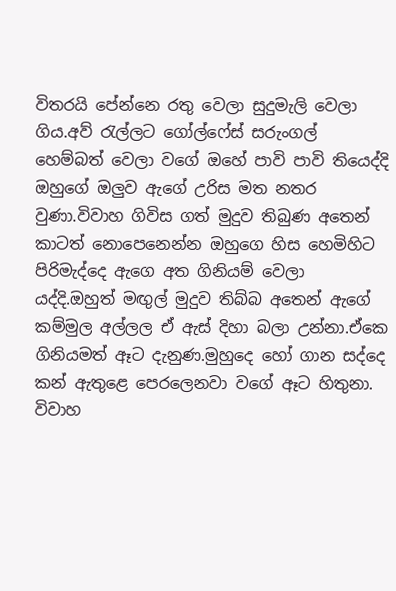විතරයි පේන්නෙ රතු වෙලා සුදුමැලි වෙලා ගිය.අව් රැල්ලට ගෝල්ෆේස් සරුංගල් හෙම්බත් වෙලා වගේ ඔහේ පාවි පාවි තියෙද්දි ඔහුගේ ඔලුව ඇගේ උරිස මත නතර වුණා.විවාහ ගිවිස ගත් මුදුව තිබුණ අතෙන් කාටත් නොපෙනෙන්න ඔහුගෙ හිස හෙමිහිට පිරිමැද්දෙ ඇගෙ අත ගිනියම් වෙලා යද්දි.ඔහුත් මඟුල් මුදුව තිබ්බ අතෙන් ඇගේ කම්මුල අල්ලල ඒ ඇස් දිහා බලා උන්නා.ඒකෙ ගිනියමත් ඈට දැනුණ.මුහුදෙ හෝ ගාන සද්දෙ කන් ඇතුළෙ පෙරලෙනවා වගේ ඈට හිතුනා.
විවාහ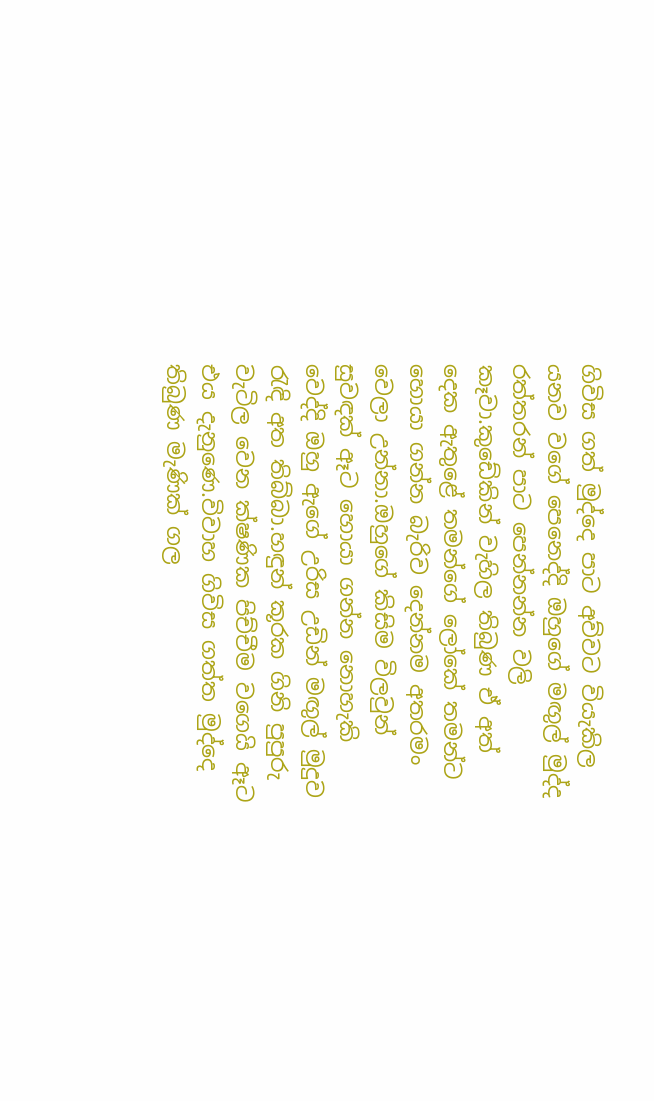ගිවිස ගත් මුද්දෙ පාට අව්වට වියැකිල යනව වගේ පෙනෙද්දි ඔහුගේ මඟුල් මුද්ද රත්තරන් පාට පෙන්නන්න වලි කෑවා.කුඩේකින් වැහිල තිබුණ ඒ අත් දෙක ඇතුළේ තමන්ගේ ලෝකේ තමන්ට හොයා ගන්න බැරිව දෙන්නම අතරමං වෙලා උන්නා.ඔහුගේ කිසිම විලවුන් සුවඳක් ඈට හොයා ගන්න නොහැකි වෙද්දි ඔහු ඇගේ උරිස උඩින් මඟුල් මුදුව රැඳි අත තිබ්බා.හඳුන් කූරක ගිනි පුපුරු වැටිල වෙන ක්ෂණික පිච්චීම වගෙයි ඈට එය දැනුණෙ.විවාහ ගිවිස ගත්ත මුද්දෙ තිබුණ මැණික් ගල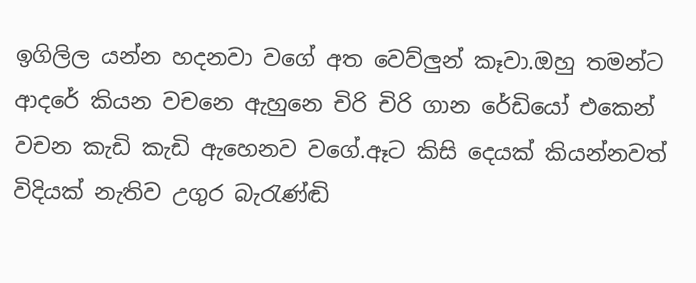ඉගිලිල යන්න හදනවා වගේ අත වෙව්ලුන් කෑවා.ඔහු තමන්ට ආදරේ කියන වචනෙ ඇහුනෙ චිරි චිරි ගාන රේඩියෝ එකෙන් වචන කැඩි කැඩි ඇහෙනව වගේ.ඈට කිසි දෙයක් කියන්නවත් විදියක් නැතිව උගුර බැරැණ්ඬි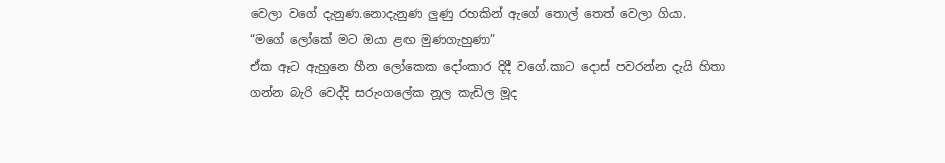වෙලා වගේ දැනුණ.නොදැනුණ ලුණු රහකින් ඇගේ තොල් තෙත් වෙලා ගියා.
“මගේ ලෝකේ මට ඔයා ළඟ මුණගැහුණා”
ඒක ඈට ඇහුනෙ හීන ලෝකෙක දෝංකාර දිදී වගේ.කාට දොස් පවරන්න දැයි හිතා ගන්න බැරි වෙද්දි සරුංගලේක නූල කැඩිල මූද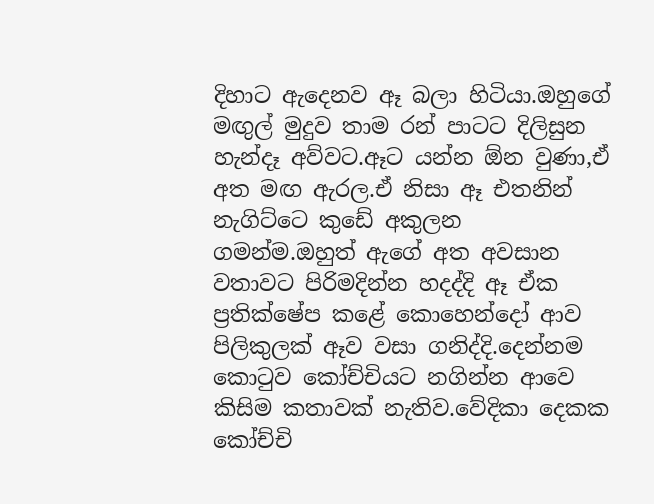දිහාට ඇදෙනව ඈ බලා හිටියා.ඔහුගේ මඟුල් මුදුව තාම රන් පාටට දිලිසුන හැන්දෑ අව්වට.ඈට යන්න ඕන වුණා,ඒ අත මඟ ඇරල.ඒ නිසා ඈ එතනින් නැගිට්ටෙ කුඩේ අකුලන ගමන්ම.ඔහුත් ඇගේ අත අවසාන වතාවට පිරිමදින්න හදද්දි ඈ ඒක ප්‍රතික්ෂේප කළේ කොහෙන්දෝ ආව පිලිකුලක් ඈව වසා ගනිද්දි.දෙන්නම කොටුව කෝච්චියට නගින්න ආවෙ කිසිම කතාවක් නැතිව.වේදිකා දෙකක කෝච්චි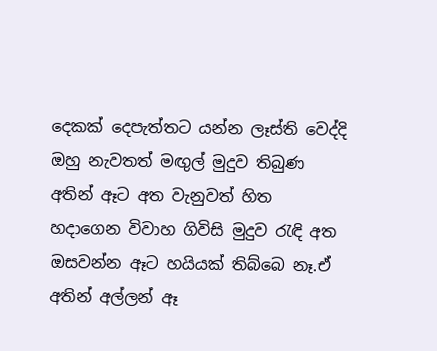දෙකක් දෙපැත්තට යන්න ලෑස්ති වෙද්දි ඔහු නැවතත් මඟුල් මුදුව තිබුණ අතින් ඈට අත වැනුවත් හිත හදාගෙන විවාහ ගිවිසි මුදුව රැඳි අත ඔසවන්න ඈට හයියක් තිබ්බෙ නෑ.ඒ අතින් අල්ලන් ඈ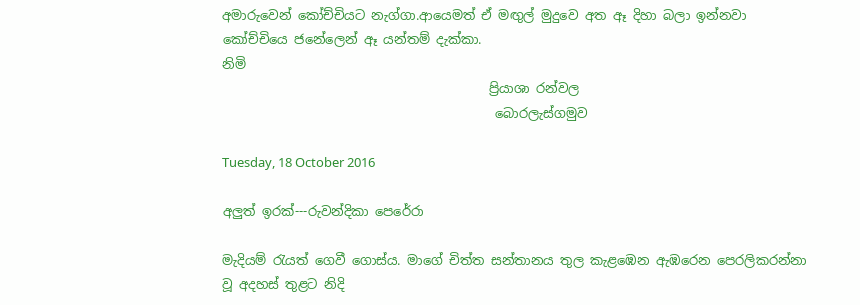අමාරුවෙන් කෝච්චියට නැග්ගා.ආයෙමත් ඒ මඟුල් මුදුවෙ අත ඈ දිහා බලා ඉන්නවා කෝච්චියෙ ජනේලෙන් ඈ යන්තම් දැක්කා.
නිමි
                                         ප්‍රියාශා රන්වල
                                          බොරලැස්ගමුව

Tuesday, 18 October 2016

අලුත් ඉරක්---රුවන්දිකා පෙරේරා

මැදියම් රැයත් ගෙවී ගොස්ය. මාගේ චිත්ත සන්තානය තුල කැළඹෙන ඇඹරෙන පෙරලිකරන්නා වූ අදහස් තුළට නිදි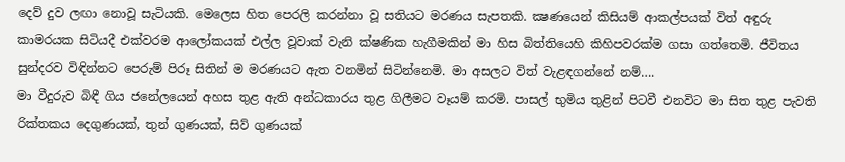දෙව් දුව ලඟා නොවූ සැටියකි. මෙලෙස හිත පෙරලි කරන්නා වූ සතියට මරණය සැපතකි. ක්‍ෂණයෙන් කිසියම් ආකල්පයක් විත් අඳුරු කාමරයක සිටියදී එක්වරම ආලෝකයක් එල්ල වූවාක් වැනි ක්ෂණික හැගීමකින් මා හිස බිත්තියෙහි කිහිපවරක්ම ගසා ගත්තෙමි. ජීවිතය සුන්දරව විඳින්නට පෙරුම් පිරූ සිතින් ම මරණයට ඇත වනමින් සිටින්නෙමි. මා අසලට විත් වැළඳගන්නේ නම්….
මා වීදුරුව බිඳී ගිය ජනේලයෙන් අහස තුළ ඇති අන්ධකාරය තුළ ගිලීමට වෑයම් කරමි. පාසල් භුමිය තුළින් පිටවී එනවිට මා සිත තුළ පැවති රික්තකය දෙගුණයක්, තුන් ගුණයක්, සිව් ගුණයක්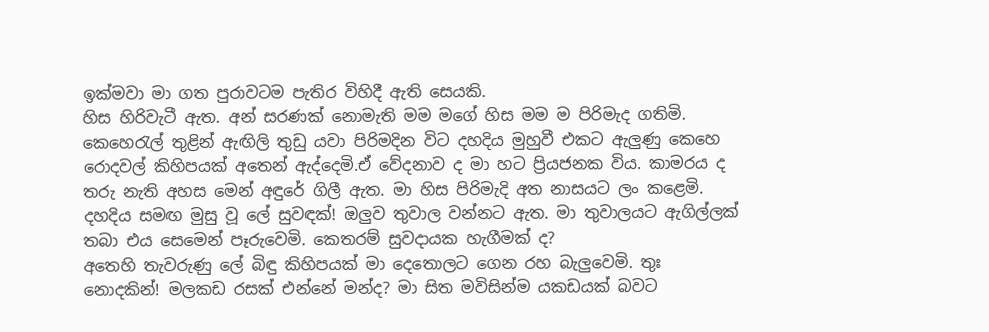ඉක්මවා මා ගත පුරාවටම පැතිර විහිදී ඇති සෙයකි.
හිස හිරිවැටී ඇත. අන් සරණක් නොමැති මම මගේ හිස මම ම පිරිමැද ගතිමි. කෙහෙරැල් තුළින් ඇඟිලි තුඩු යවා පිරිමදින විට දහදිය මුහුවී එකට ඇලුණු කෙහෙ රොදවල් කිහිපයක් අතෙන් ඇද්දෙමි.ඒ වේදනාව ද මා හට ප්‍රියජනක විය. කාමරය ද තරු නැති අහස මෙන් අඳුරේ ගිලී ඇත. මා හිස පිරිමැදි අත නාසයට ලං කළෙමි. දහදිය සමඟ මුසු වූ ලේ සුවඳක්! ඔලුව තුවාල වන්නට ඇත. මා තුවාලයට ඇගිල්ලක් තබා එය සෙමෙන් පෑරුවෙමි. කෙතරම් සුවදායක හැගීමක් ද?
අතෙහි තැවරුණු ලේ බිඳු කිහිපයක් මා දෙතොලට ගෙන රහ බැලුවෙමි. තුඃ නොදකින්! මලකඩ රසක් එන්නේ මන්ද? මා සිත මවිසින්ම යකඩයක් බවට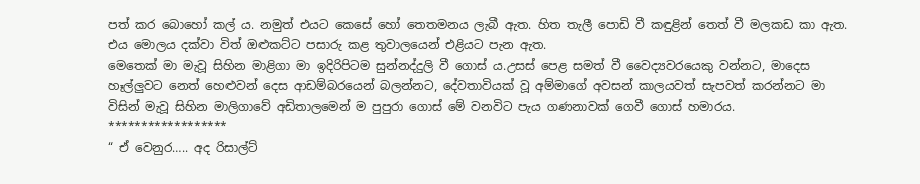පත් කර බොහෝ කල් ය. නමුත් එයට කෙසේ හෝ තෙතමනය ලැබී ඇත. හිත තැලී පොඩි වී කඳුළින් තෙත් වී මලකඩ කා ඇත. එය මොලය දක්වා විත් ඔළුකට්ට පසාරු කළ තුවාලයෙන් එළියට පැන ඇත.
මෙතෙක් මා මැවූ සිහින මාළිගා මා ඉදිරිපිටම සුන්නද්දුලි වී ගොස් ය.උසස් පෙළ සමත් වී වෛද්‍යවරයෙකු වන්නට, මාදෙස හෑල්ලුවට නෙත් හෙළුවන් දෙස ආඩම්බරයෙන් බලන්නට, දේවතාවියක් වූ අම්මාගේ අවසන් කාලයවත් සැපවත් කරන්නට මා විසින් මැවූ සිහින මාලිගාවේ අඩිතාලමෙන් ම පුපුරා ගොස් මේ වනවිට පැය ගණනාවක් ගෙවී ගොස් හමාරය.
******************
“ ඒ වෙනුර….. අද රිසාල්ට්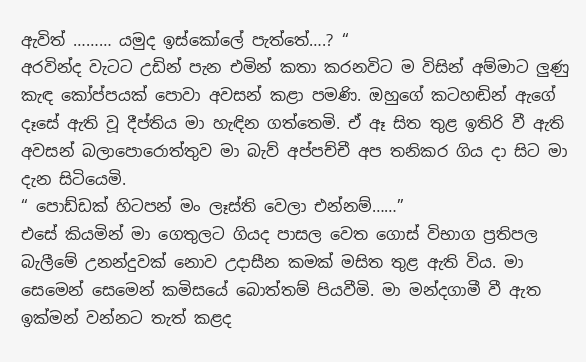ඇවිත් ……… යමුද ඉස්කෝලේ පැත්තේ….? “
අරවින්ද වැටට උඩින් පැන එමින් කතා කරනවිට ම විසින් අම්මාට ලුණු කැඳ කෝප්පයක් පොවා අවසන් කළා පමණි. ඔහුගේ කටහඬින් ඇගේ දෑසේ ඇති වූ දීප්තිය මා හැඳින ගත්තෙමි. ඒ ඈ සිත තුළ ඉතිරි වී ඇති අවසන් බලාපොරොත්තුව මා බැව් අප්පච්චී අප තනිකර ගිය දා සිට මා දැන සිටියෙමි.
“ පොඩ්ඩක් හිටපන් මං ලෑස්ති වෙලා එන්නම්……”
එසේ කියමින් මා ගෙතුලට ගියද පාසල වෙත ගොස් විභාග ප්‍රතිපල බැලීමේ උනන්දුවක් නොව උදාසීන කමක් මසිත තුළ ඇති විය. මා සෙමෙන් සෙමෙන් කමිසයේ බොත්තම් පියවීමි. මා මන්දගාමී වී ඇත ඉක්මන් වන්නට තැත් කළද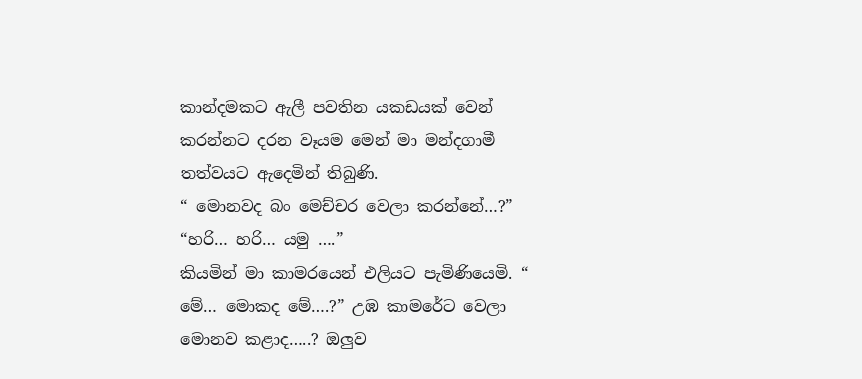කාන්දමකට ඇලී පවතින යකඩයක් වෙන් කරන්නට දරන වෑයම මෙන් මා මන්දගාමී තත්වයට ඇදෙමින් තිබුණි.
“ මොනවද බං මෙච්චර වෙලා කරන්නේ…?”
“හරි… හරි… යමු ….”
කියමින් මා කාමරයෙන් එලියට පැමිණියෙමි. “ මේ… මොකද මේ….?” උඹ කාමරේට වෙලා මොනව කළාද…..? ඔලුව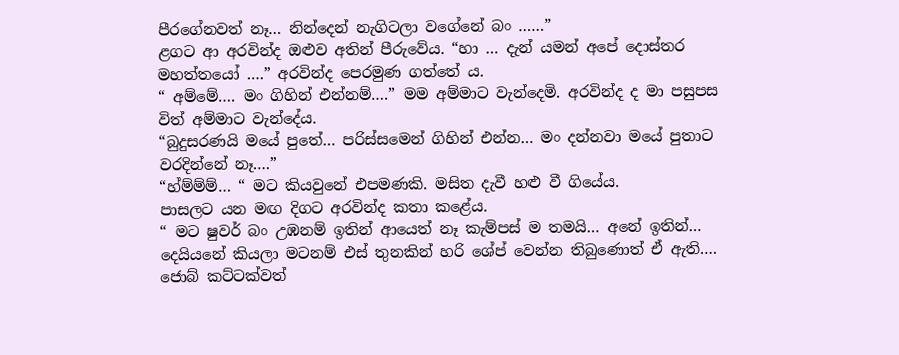පීරගේනවත් නෑ… නින්දෙන් නැගිටලා වගේනේ බං ……”
ළගට ආ අරවින්ද ඔළුව අතින් පීරුවේය. “හා … දැන් යමන් අපේ දොස්තර මහත්තයෝ ….” අරවින්ද පෙරමුණ ගත්තේ ය.
“ අම්මේ…. මං ගිහින් එන්නම්….” මම අම්මාට වැන්දෙමි. අරවින්ද ද මා පසුපස විත් අම්මාට වැන්දේය.
“බුදුසරණයි මයේ පුතේ… පරිස්සමෙන් ගිහින් එන්න… මං දන්නවා මයේ පුතාට වරදින්නේ නෑ….”
“හ්ම්ම්ම්… “ මට කියවුනේ එපමණකි. මසිත දැවී හළු වී ගියේය.
පාසලට යන මඟ දිගට අරවින්ද කතා කළේය.
“ මට ෂුවර් බං උඹනම් ඉතින් ආයෙත් නෑ කැම්පස් ම තමයි… අනේ ඉතින්… දෙයියනේ කියලා මටනම් එස් තුනකින් හරි ශේප් වෙන්න තිබුණොත් ඒ ඇති…. ජොබ් කට්ටක්වත්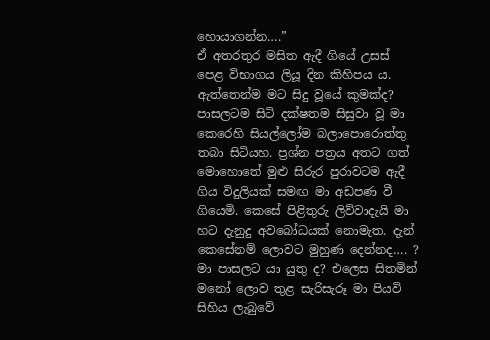හොයාගන්න….”
ඒ අතරතුර මසිත ඇදී ගියේ උසස් පෙළ විභාගය ලියූ දින කිහිපය ය. ඇත්තෙන්ම මට සිදු වූයේ කුමක්ද? පාසලටම සිටි දක්ෂතම සිසුවා වූ මා කෙරෙහි සියල්ලෝම බලාපොරොත්තු තබා සිටියහ. ප්‍රශ්න පත්‍රය අතට ගත් මොහොතේ මුළු සිරුර පුරාවටම ඇදී ගිය විදුලියක් සමඟ මා අඩපණ වී ගියෙමි. කෙසේ පිළිතුරු ලිව්වාදැයි මා හට දැනුදු අවබෝධයක් නොමැත. දැන් කෙසේනම් ලොවට මුහුණ දෙන්නද…. ? මා පාසලට යා යුතු ද? එලෙස සිතමින් මනෝ ලොව තුළ සැරිසැරූ මා පියවි සිහිය ලැබුවේ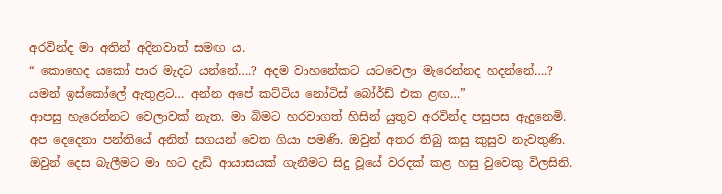අරවින්ද මා අතින් අදිනවාත් සමඟ ය.
“ කොහෙද යකෝ පාර මැදට යන්නේ….? අදම වාහනේකට යටවෙලා මැරෙන්නද හදන්නේ….? යමන් ඉස්කෝලේ ඇතුළට… අන්න අපේ කට්ටිය නෝටිස් බෝර්ඩ් එක ළඟ…”
ආපසු හැරෙන්නට වෙලාවක් නැත. මා බිමට හරවාගත් හිසින් යුතුව අරවින්ද පසුපස ඇදුනෙමි. අප දෙදෙනා පන්තියේ අනිත් සගයන් වෙත ගියා පමණි. ඔවුන් අතර තිබු කසු කුසුව නැවතුණි. ඔවුන් දෙස බැලීමට මා හට දැඩි ආයාසයක් ගැනීමට සිදු වූයේ වරදක් කළ හසු වුවෙකු විලසිනි.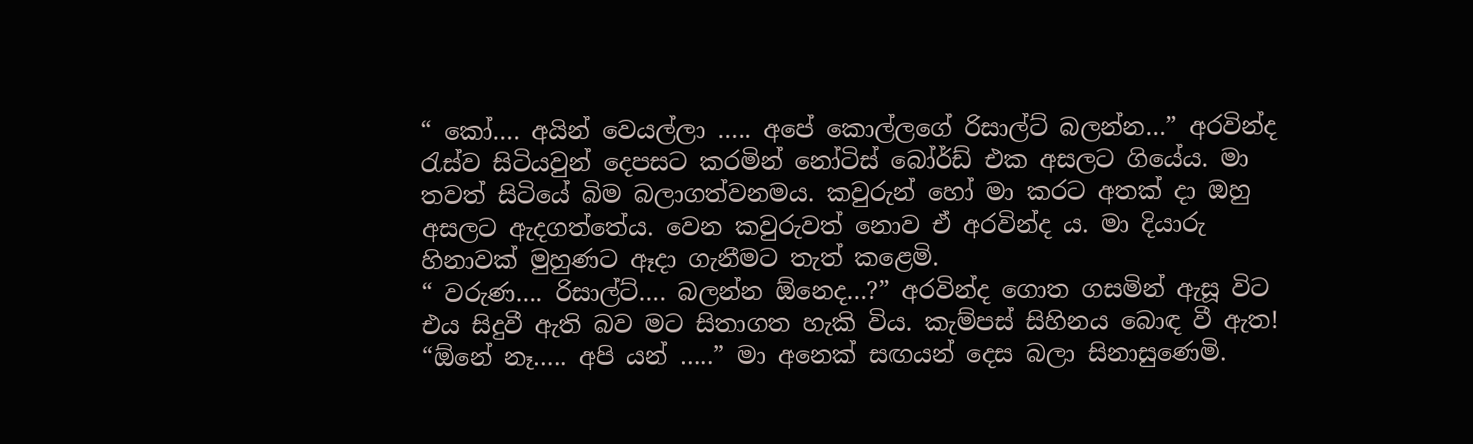“ කෝ…. අයින් වෙයල්ලා ….. අපේ කොල්ලගේ රිසාල්ට් බලන්න…” අරවින්ද රැස්ව සිටියවුන් දෙපසට කරමින් නෝටිස් බෝර්ඩ් එක අසලට ගියේය. මා තවත් සිටියේ බිම බලාගත්වනමය. කවුරුන් හෝ මා කරට අතක් දා ඔහු අසලට ඇදගත්තේය. වෙන කවුරුවත් නොව ඒ අරවින්ද ය. මා දියාරු හිනාවක් මුහුණට ඈදා ගැනීමට තැත් කළෙමි.
“ වරුණ…. රිසාල්ට්…. බලන්න ඕනෙද…?” අරවින්ද ගොත ගසමින් ඇසූ විට එය සිදුවී ඇති බව මට සිතාගත හැකි විය. කැම්පස් සිහිනය බොඳ වී ඇත!
“ඕනේ නෑ….. අපි යන් …..” මා අනෙක් සඟයන් දෙස බලා සිනාසුණෙමි.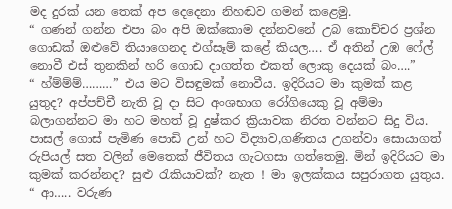මද දුරක් යන තෙක් අප දෙදෙනා නිහඬව ගමන් කළෙමු.
“ ගණන් ගන්න එපා බං අපි ඔක්කොම දන්නවනේ උබ කොච්චර ප්‍රශ්න ගොඩක් ඔළුවේ තියාගෙනද එග්සෑම් කළේ කියල…. ඒ අතින් උඹ ෆේල් නොවී එස් තුනකින් හරි ගොඩ දාගත්ත එකත් ලොකු දෙයක් බං….”
“ හ්ම්ම්ම්………” එය මට විසඳුමක් නොවීය. ඉදිරියට මා කුමක් කළ යුතුද? අප්පච්චී නැති වූ දා සිට අංශභාග රෝගියෙකු වූ අම්මා බලාගන්නට මා හට මහත් වූ දුෂ්කර ක්‍රියාවක නිරත වන්නට සිදු විය. පාසල් ගොස් පැමිණ පොඩි උන් හට විද්‍යාව,ගණිතය උගන්වා සොයාගත් රුපියල් සත වලින් මෙතෙක් ජීවිතය ගැටගසා ගත්තෙමු. මින් ඉදිරියට මා කුමක් කරන්නද? සුළු රැකියාවක්? නැත ! මා ඉලක්කය සපුරාගත යුතුය.
“ ආ….. වරුණ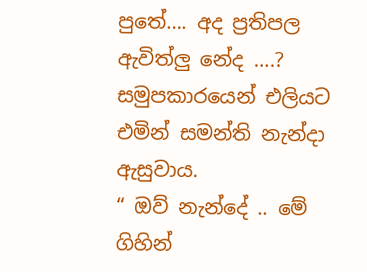පුතේ…. අද ප්‍රතිපල ඇවිත්ලු නේද ….? සමුපකාරයෙන් එලියට එමින් සමන්ති නැන්දා ඇසුවාය.
“ ඔව් නැන්දේ .. මේ ගිහින්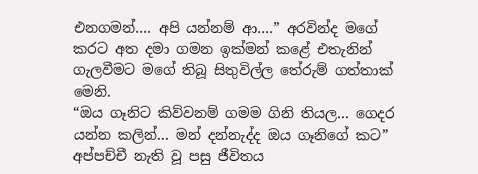එනගමන්…. අපි යන්නම් ආ….” අරවින්ද මගේ කරට අත දමා ගමන ඉක්මන් කළේ එතැනින් ගැලවීමට මගේ තිබූ සිතුවිල්ල තේරුම් ගත්තාක් මෙනි.
“ඔය ගෑනිට කිව්වනම් ගමම ගිනි තියල… ගෙදර යන්න කලින්… මන් දන්නැද්ද ඔය ගෑනිගේ කට”
අප්පච්චී නැති වූ පසු ජීවිතය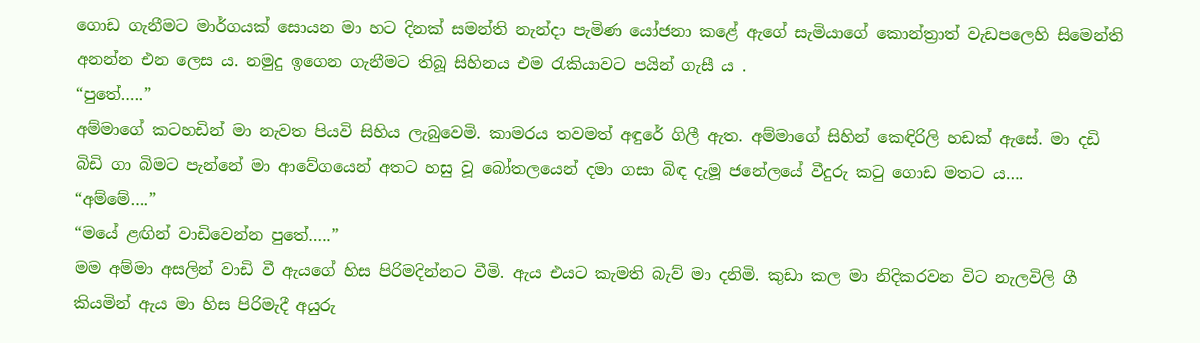ගොඩ ගැනීමට මාර්ගයක් සොයන මා හට දිනක් සමන්ති නැන්දා පැමිණ යෝජනා කළේ ඇගේ සැමියාගේ කොන්ත්‍රාත් වැඩපලෙහි සිමෙන්ති අනන්න එන ලෙස ය. නමුදු ඉගෙන ගැනීමට තිබූ සිහිනය එම රැකියාවට පයින් ගැසී ය .
“පුතේ…..”
අම්මාගේ කටහඩින් මා නැවත පියවි සිහිය ලැබුවෙමි. කාමරය තවමත් අඳුරේ ගිලී ඇත. අම්මාගේ සිහින් කෙඳිරිලි හඩක් ඇසේ. මා දඩි බිඩි ගා බිමට පැන්නේ මා ආවේගයෙන් අතට හසු වූ බෝතලයෙන් දමා ගසා බිඳ දැමූ ජනේලයේ වීදුරු කටු ගොඩ මතට ය….
“අම්මේ….”
“මයේ ළඟින් වාඩිවෙන්න පුතේ…..”
මම අම්මා අසලින් වාඩි වී ඇයගේ හිස පිරිමදින්නට වීමි. ඇය එයට කැමති බැව් මා දනිමි. කුඩා කල මා නිදිකරවන විට නැලවිලි ගී කියමින් ඇය මා හිස පිරිමැදී අයුරු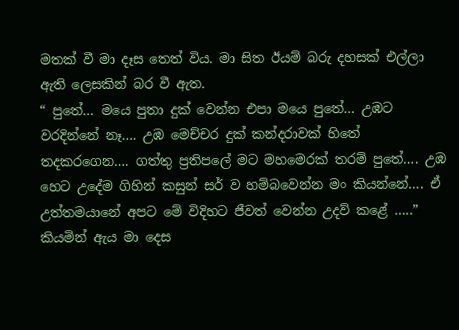මතක් වී මා දෑස තෙත් විය. මා සිත ඊයම් බරු දහසක් එල්ලා ඇති ලෙසකින් බර වී ඇත.
“ පුතේ… මයෙ පුතා දුක් වෙන්න එපා මයෙ පුතේ… උඹට වරදින්නේ නෑ…. උඹ මෙච්චර දුක් කන්දරාවක් හිතේ තදකරගෙන…. ගත්තු ප්‍රතිපලේ මට මහමෙරක් තරම් පුතේ…. උඹ හෙට උදේම ගිහින් කසුන් සර් ව හම්බවෙන්න මං කියන්නේ…. ඒ උත්තමයානේ අපට මේ විදිහට ජීවත් වෙන්න උදව් කළේ …..” කියමින් ඇය මා දෙස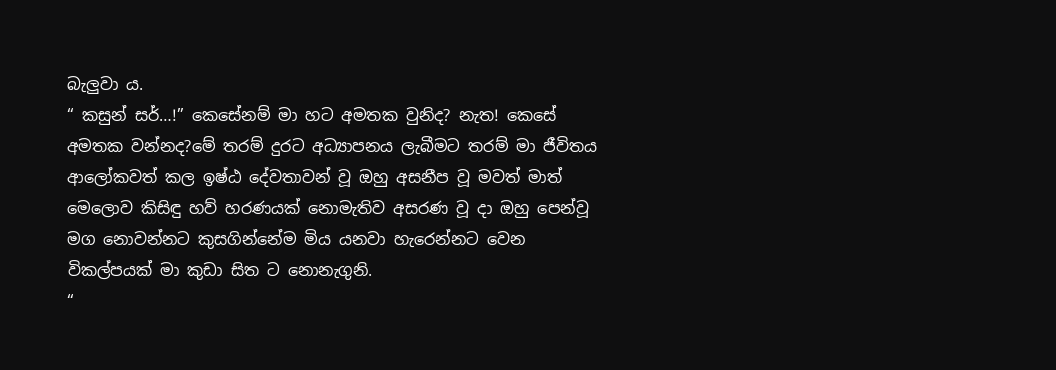බැලුවා ය.
“ කසුන් සර්…!” කෙසේනම් මා හට අමතක වුනිද? නැත! කෙසේ අමතක වන්නද?මේ තරම් දුරට අධ්‍යාපනය ලැබීමට තරම් මා ජීවිතය ආලෝකවත් කල ඉෂ්ඨ දේවතාවන් වූ ඔහු අසනීප වූ මවත් මාත් මෙලොව කිසිඳු හව් හරණයක් නොමැතිව අසරණ වූ දා ඔහු පෙන්වූ මග නොවන්නට කුසගින්නේම මිය යනවා හැරෙන්නට වෙන විකල්පයක් මා කුඩා සිත ට නොනැගුනි.
“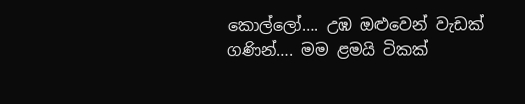කොල්ලෝ…. උඹ ඔළුවෙන් වැඩක් ගණින්…. මම ළමයි ටිකක්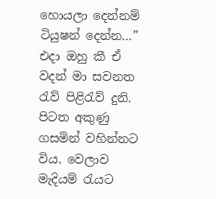හොයලා දෙන්නම් ටියුෂන් දෙන්න…”
එදා ඔහු කී ඒ වදන් මා සවනත රැව් පිළිරැව් දුනි.
පිටත අකුණු ගසමින් වහින්නට විය. වෙලාව මැදියම් රැයට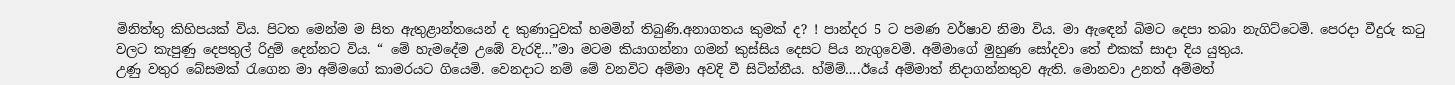මිනිත්තු කිහිපයක් විය. පිටත මෙන්ම ම සිත ඇතුළාන්තයෙන් ද කුණාටුවක් හමමින් තිබුණි.අනාගතය කුමක් ද? ! පාන්දර 5 ට පමණ වර්ෂාව නිමා විය. මා ඇඳෙන් බිමට දෙපා තබා නැගිට්ටෙමි. පෙරදා වීදුරු කටු වලට කැපුණු දෙපතුල් රිදුම් දෙන්නට විය. “ මේ හැමදේම උඹේ වැරදි…”මා මටම කියාගන්නා ගමන් කුස්සිය දෙසට පිය නැගුවෙමි. අම්මාගේ මුහුණ සෝදවා තේ එකක් සාදා දිය යුතුය.
උණු වතුර බේසමක් රැගෙන මා අම්මගේ කාමරයට ගියෙමි. වෙනදාට නම් මේ වනවිට අම්මා අවදි වී සිටින්නීය. හ්ම්ම්….ඊයේ අම්මාත් නිදාගන්නතුව ඇති. මොනවා උනත් අම්මත්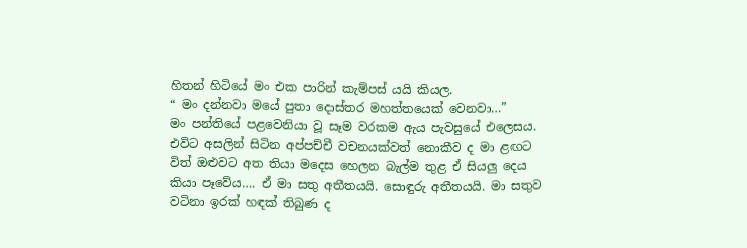හිතන් හිටියේ මං එක පාරින් කැම්පස් යයි කියල.
“ මං දන්නවා මයේ පුතා දොස්තර මහත්තයෙක් වෙනවා…”
මං පන්තියේ පළවෙනියා වූ සෑම වරකම ඇය පැවසුයේ එලෙසය. එවිට අසලින් සිටින අප්පච්චී වචනයක්වත් නොකීව ද මා ළඟට විත් ඔළුවට අත තියා මදෙස හෙලන බැල්ම තුළ ඒ සියලු දෙය කියා පෑවේය…. ඒ මා සතු අතීතයයි. සොඳුරු අතීතයයි. මා සතුව වටිනා ඉරක් හඳක් තිබුණ ද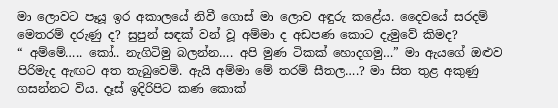මා ලොවට පෑයූ ඉර අකාලයේ නිවී ගොස් මා ලොව අඳුරු කළේය. දෛවයේ සරදම් මෙතරම් දරුණු ද? සුපුන් සඳක් වන් වූ අම්මා ද අඩපණ කොට දැමුවේ කිමද?
“ අම්මේ….. කෝ.. නැගිටිමු බලන්න…. අපි මුණ ටිකක් හොදගමු…” මා ඇයගේ ඔළුව පිරිමැද ඇඟට අත තැබුවෙමි. ඇයි අම්මා මේ තරම් සීතල….? මා සිත තුළ අකුණු ගසන්නට විය. දෑස් ඉදිරිපිට කණ කොක්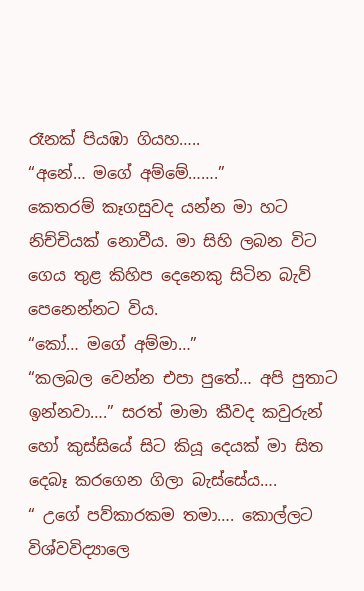රෑනක් පියඹා ගියහ…..
“අනේ… මගේ අම්මේ…….”
කෙතරම් කෑගසුවද යන්න මා හට නිච්චියක් නොවීය. මා සිහි ලබන විට ගෙය තුළ කිහිප දෙනෙකු සිටින බැව් පෙනෙන්නට විය.
“කෝ… මගේ අම්මා…”
“කලබල වෙන්න එපා පුතේ… අපි පුතාට ඉන්නවා….” සරත් මාමා කීවද කවුරුන් හෝ කුස්සියේ සිට කියූ දෙයක් මා සිත දෙබෑ කරගෙන ගිලා බැස්සේය….
“ උගේ පව්කාරකම තමා…. කොල්ලට විශ්වවිද්‍යාලෙ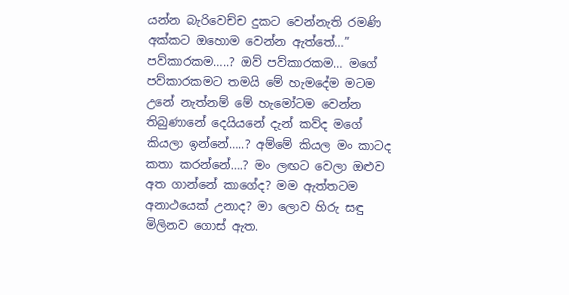යන්න බැරිවෙච්ච දුකට වෙන්නැති රමණි අක්කට ඔහොම වෙන්න ඇත්තේ…”
පව්කාරකම…..? ඔව් පව්කාරකම… මගේ පව්කාරකමට තමයි මේ හැමදේම මටම උනේ නැත්නම් මේ හැමෝටම වෙන්න තිබුණානේ දෙයියනේ දැන් කව්ද මගේ කියලා ඉන්නේ…..? අම්මේ කියල මං කාටද කතා කරන්නේ….? මං ලඟට වෙලා ඔළුව අත ගාන්නේ කාගේද? මම ඇත්තටම අනාථයෙක් උනාද? මා ලොව හිරු සඳු මිලිනව ගොස් ඇත.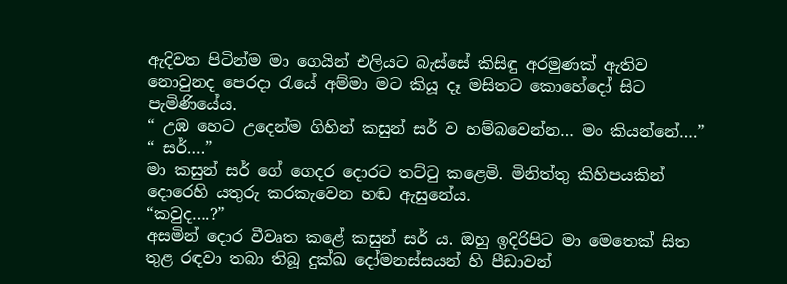ඇදිවත පිටින්ම මා ගෙයින් එලියට බැස්සේ කිසිඳු අරමුණක් ඇතිව නොවුනද පෙරදා රැයේ අම්මා මට කියූ දෑ මසිතට කොහේදෝ සිට පැමිණියේය.
“ උඹ හෙට උදෙන්ම ගිහින් කසුන් සර් ව හම්බවෙන්න… මං කියන්නේ….”
“ සර්….”
මා කසුන් සර් ගේ ගෙදර දොරට තට්ටු කළෙමි. මිනිත්තු කිහිපයකින් දොරෙහි යතුරු කරකැවෙන හඬ ඇසුනේය.
“කවුද….?”
අසමින් දොර වීවෘත කළේ කසුන් සර් ය. ඔහු ඉදිරිපිට මා මෙතෙක් සිත තුළ රඳවා තබා තිබූ දුක්ඛ දෝමනස්සයන් හි පීඩාවන්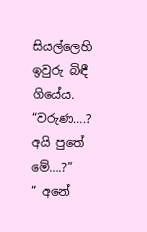සියල්ලෙහි ඉවුරු බිඳී ගියේය.
“වරුණ….? අයි පුතේ මේ….?”
“ අනේ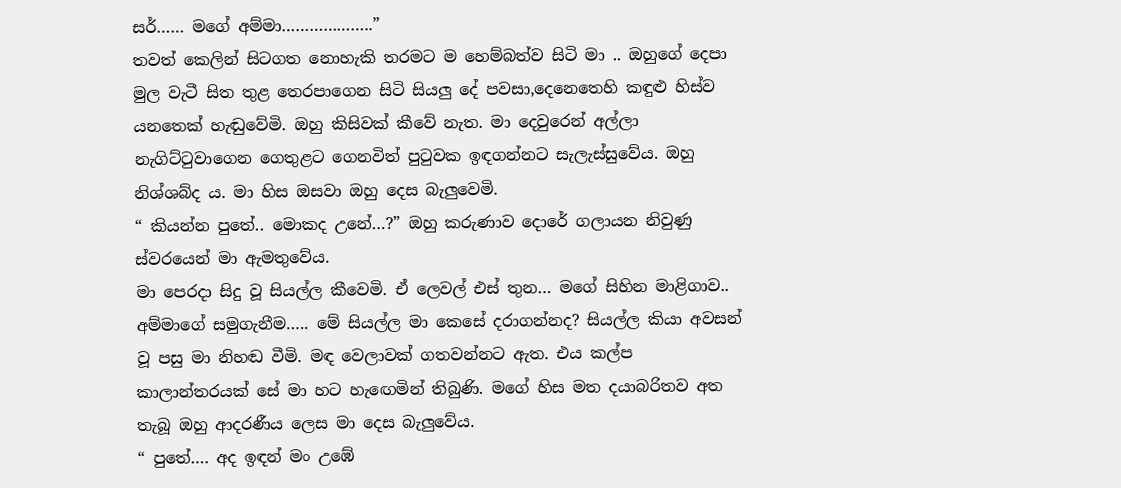සර්…… මගේ අම්මා………………..”
තවත් කෙලින් සිටගත නොහැකි තරමට ම හෙම්බත්ව සිටි මා .. ඔහුගේ දෙපා මුල වැටී සිත තුළ තෙරපාගෙන සිටි සියලු දේ පවසා,දෙනෙතෙහි කඳුළු හිස්ව යනතෙක් හැඬුවේමි. ඔහු කිසිවක් කීවේ නැත. මා දෙවුරෙන් අල්ලා නැගිට්ටුවාගෙන ගෙතුළට ගෙනවිත් පුටුවක ඉඳගන්නට සැලැස්සුවේය. ඔහු නිශ්ශබ්ද ය. මා හිස ඔසවා ඔහු දෙස බැලුවෙමි.
“ කියන්න පුතේ.. මොකද උනේ…?” ඔහු කරුණාව දොරේ ගලායන නිවුණු ස්වරයෙන් මා ඇමතුවේය.
මා පෙරදා සිදු වූ සියල්ල කීවෙමි. ඒ ලෙවල් එස් තුන… මගේ සිහින මාළිගාව.. අම්මාගේ සමුගැනීම….. මේ සියල්ල මා කෙසේ දරාගන්නද? සියල්ල කියා අවසන් වූ පසු මා නිහඬ වීමි. මඳ වෙලාවක් ගතවන්නට ඇත. එය කල්ප කාලාන්තරයක් සේ මා හට හැඟෙමින් තිබුණි. මගේ හිස මත දයාබරිතව අත තැබූ ඔහු ආදරණීය ලෙස මා දෙස බැලුවේය.
“ පුතේ…. අද ඉඳන් මං උඹේ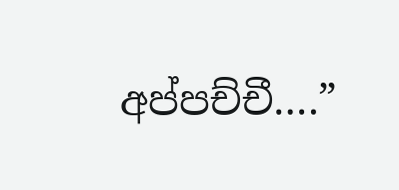අප්පච්චී….”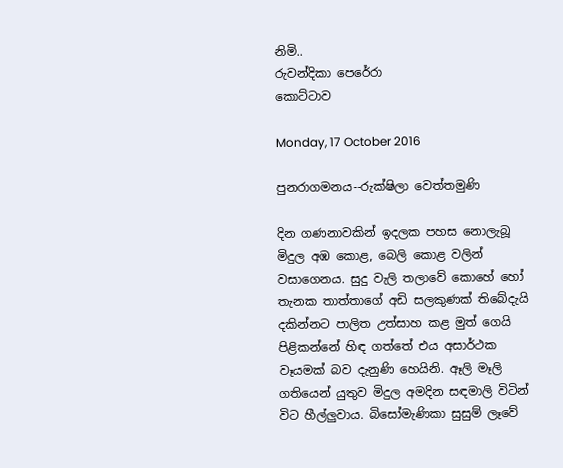නිමි..
රුවන්දිකා පෙරේරා
කොට්ටාව

Monday, 17 October 2016

පුනරාගමනය--රුක්ෂිලා වෙත්තමුණි

දින ගණනාවකින් ඉදලක පහස නොලැබූ මිදුල අඹ කොළ, බෙලි කොළ වලින් වසාගෙනය. සුදු වැලි තලාවේ කොහේ හෝ තැනක තාත්තාගේ අඩි සලකුණක් තිබේදැයි දකින්නට පාලිත උත්සාහ කළ මුත් ගෙයි පිළිකන්නේ හිඳ ගත්තේ එය අසාර්ථක වෑයමක් බව දැනුණි හෙයිනි. ඈලි මෑලි ගතියෙන් යුතුව මිදුල අමදින සඳමාලි විටින් විට හීල්ලුවාය. බිසෝමැණිකා සුසුම් ලෑවේ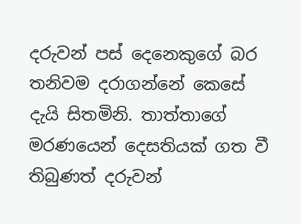දරුවන් පස් දෙනෙකුගේ බර තනිවම දරාගන්නේ කෙසේ දැයි සිතමිනි. තාත්තාගේ මරණයෙන් දෙසතියක් ගත වී තිබුණත් දරුවන්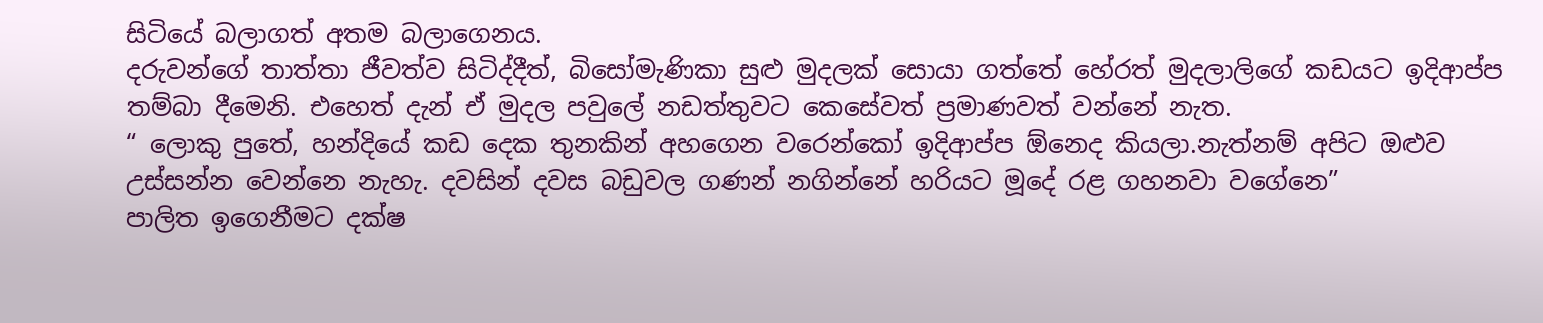සිටියේ බලාගත් අතම බලාගෙනය.
දරුවන්ගේ තාත්තා ජීවත්ව සිටිද්දීත්, බිසෝමැණිකා සුළු මුදලක් සොයා ගත්තේ හේරත් මුදලාලිගේ කඩයට ඉදිආප්ප තම්බා දීමෙනි. එහෙත් දැන් ඒ මුදල පවුලේ නඩත්තුවට කෙසේවත් ප්‍රමාණවත් වන්නේ නැත.
“ ලොකු පුතේ, හන්දියේ කඩ දෙක තුනකින් අහගෙන වරෙන්කෝ ඉදිආප්ප ඕනෙද කියලා.නැත්නම් අපිට ඔළුව උස්සන්න වෙන්නෙ නැහැ. දවසින් දවස බඩුවල ගණන් නගින්නේ හරියට මූදේ රළ ගහනවා වගේනෙ”
පාලිත ඉගෙනීමට දක්ෂ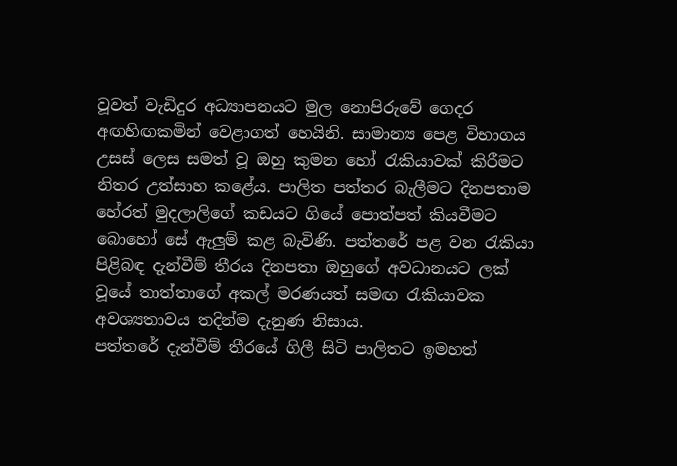වූවත් වැඩිදුර අධ්‍යාපනයට මුල නොපිරුවේ ගෙදර අඟහිඟකමින් වෙළාගත් හෙයිනි. සාමාන්‍ය පෙළ විභාගය උසස් ලෙස සමත් වූ ඔහු කුමන හෝ රැකියාවක් කිරීමට නිතර උත්සාහ කළේය. පාලිත පත්තර බැලීමට දිනපතාම හේරත් මුදලාලිගේ කඩයට ගියේ පොත්පත් කියවීමට බොහෝ සේ ඇලුම් කළ බැවිණි. පත්තරේ පළ වන රැකියා පිළිබඳ දැන්වීම් තීරය දිනපතා ඔහුගේ අවධානයට ලක් වූයේ තාත්තාගේ අකල් මරණයත් සමඟ රැකියාවක අවශ්‍යතාවය තදින්ම දැනුණ නිසාය.
පත්තරේ දැන්වීම් තීරයේ ගිලී සිටි පාලිතට ඉමහත්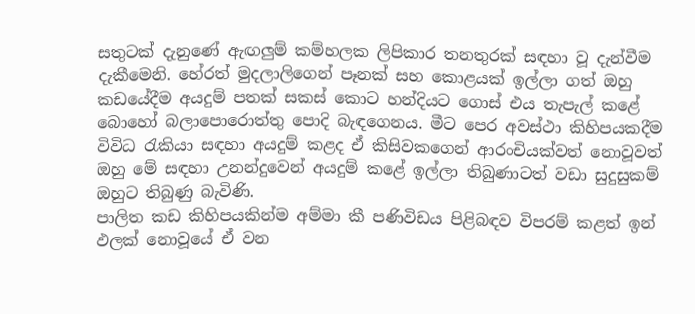සතුටක් දැනුණේ ඇඟලුම් කම්හලක ලිපිකාර තනතුරක් සඳහා වූ දැන්වීම දැකීමෙනි. හේරත් මුදලාලිගෙන් පෑනක් සහ කොළයක් ඉල්ලා ගත් ඔහු කඩයේදීම අයදුම් පතක් සකස් කොට හන්දියට ගොස් එය තැපැල් කළේ බොහෝ බලාපොරොත්තු පොදි බැඳගෙනය. මීට පෙර අවස්ථා කිහිපයකදීම විවිධ රැකියා සඳහා අයදුම් කළද ඒ කිසිවකගෙන් ආරංචියක්වත් නොවූවත් ඔහු මේ සඳහා උනන්දුවෙන් අයදුම් කළේ ඉල්ලා තිබුණාටත් වඩා සුදුසුකම් ඔහුට තිබුණු බැවිණි.
පාලිත කඩ කිහිපයකින්ම අම්මා කී පණිවිඩය පිළිබඳව විපරම් කළත් ඉන් ඵලක් නොවූයේ ඒ වන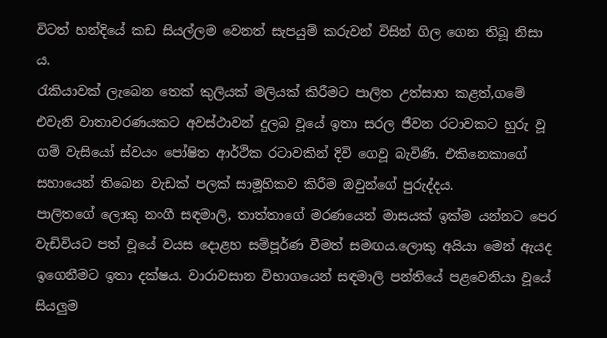විටත් හන්දියේ කඩ සියල්ලම වෙනත් සැපයුම් කරුවන් විසින් ගිල ගෙන තිබූ නිසා ය.
රැකියාවක් ලැබෙන තෙක් කුලියක් මලියක් කිරීමට පාලිත උත්සාහ කළත්,ගමේ එවැනි වාතාවරණයකට අවස්ථාවන් දුලබ වූයේ ඉතා සරල ජීවන රටාවකට හුරු වූ ගම් වැසියෝ ස්වයං පෝෂිත ආර්ථික රටාවකින් දිවි ගෙවූ බැවිණි. එකිනෙකාගේ සහායෙන් තිබෙන වැඩක් පලක් සාමූහිකව කිරීම ඔවුන්ගේ පුරුද්දය.
පාලිතගේ ලොකු නංගී සඳමාලි, තාත්තාගේ මරණයෙන් මාසයක් ඉක්ම යන්නට පෙර වැඩිවියට පත් වූයේ වයස දොළහ සම්පූර්ණ වීමත් සමඟය.ලොකු අයියා මෙන් ඇයද ඉගෙනීමට ඉතා දක්ෂය. වාරාවසාන විභාගයෙන් සඳමාලි පන්තියේ පළවෙනියා වූයේ සියලුම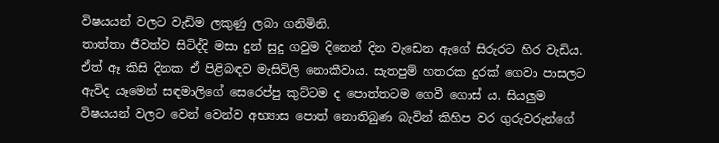විෂයයන් වලට වැඩිම ලකුණු ලබා ගනිමිනි.
තාත්තා ජීවත්ව සිටිද්දි මසා දුන් සුදු ගවුම දිනෙන් දින වැඩෙන ඇගේ සිරුරට හිර වැඩිය. ඒත් ඈ කිසි දිනක ඒ පිළිබඳව මැසිවිලි නොකීවාය. සැතපුම් හතරක දුරක් ගෙවා පාසලට ඇවිද යෑමෙන් සඳමාලිගේ සෙරෙප්පු කුට්ටම ද පොත්තටම ගෙවී ගොස් ය. සියලුම විෂයයන් වලට වෙන් වෙන්ව අභ්‍යාස පොත් නොතිබුණ බැවින් කිහිප වර ගුරුවරුන්ගේ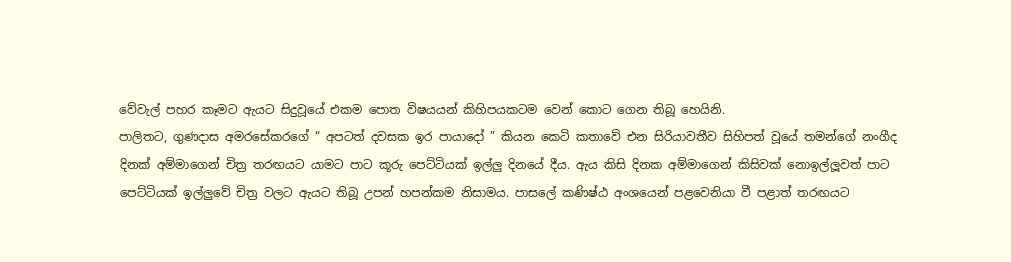වේවැල් පහර කෑමට ඇයට සිදුවූයේ එකම පොත විෂයයන් කිහිපයකටම වෙන් කොට ගෙන තිබූ හෙයිනි.
පාලිතට, ගුණදාස අමරසේකරගේ “ අපටත් දවසක ඉර පායාදෝ ” කියන කෙටි කතාවේ එන සිරියාවතීව සිහිපත් වූයේ තමන්ගේ නංගීද දිනක් අම්මාගෙන් චිත්‍ර තරඟයට යාමට පාට කූරු පෙට්ටියක් ඉල්ලු දිනයේ දීය. ඇය කිසි දිනක අම්මාගෙන් කිසිවක් නොඉල්ලූවත් පාට පෙට්ටියක් ඉල්ලුවේ චිත්‍ර වලට ඇයට තිබූ උපන් හපන්කම නිසාමය. පාසලේ කණිෂ්ඨ අංශයෙන් පළවෙනියා වී පළාත් තරඟයට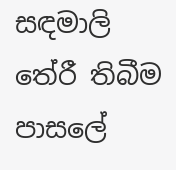සඳමාලි තේරී තිබීම පාසලේ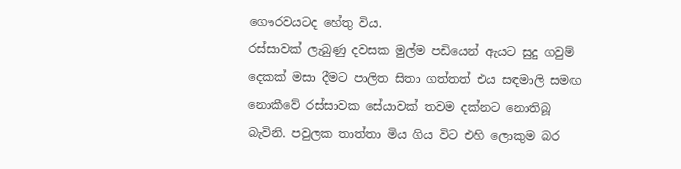ගෞරවයටද හේතු විය.
රස්සාවක් ලැබුණු දවසක මුල්ම පඩියෙන් ඇයට සුදු ගවුම් දෙකක් මසා දීමට පාලිත සිතා ගත්තත් එය සඳමාලි සමඟ නොකීවේ රස්සාවක සේයාවක් තවම දක්නට නොතිබූ බැවිනි. පවුලක තාත්තා මිය ගිය විට එහි ලොකුම බර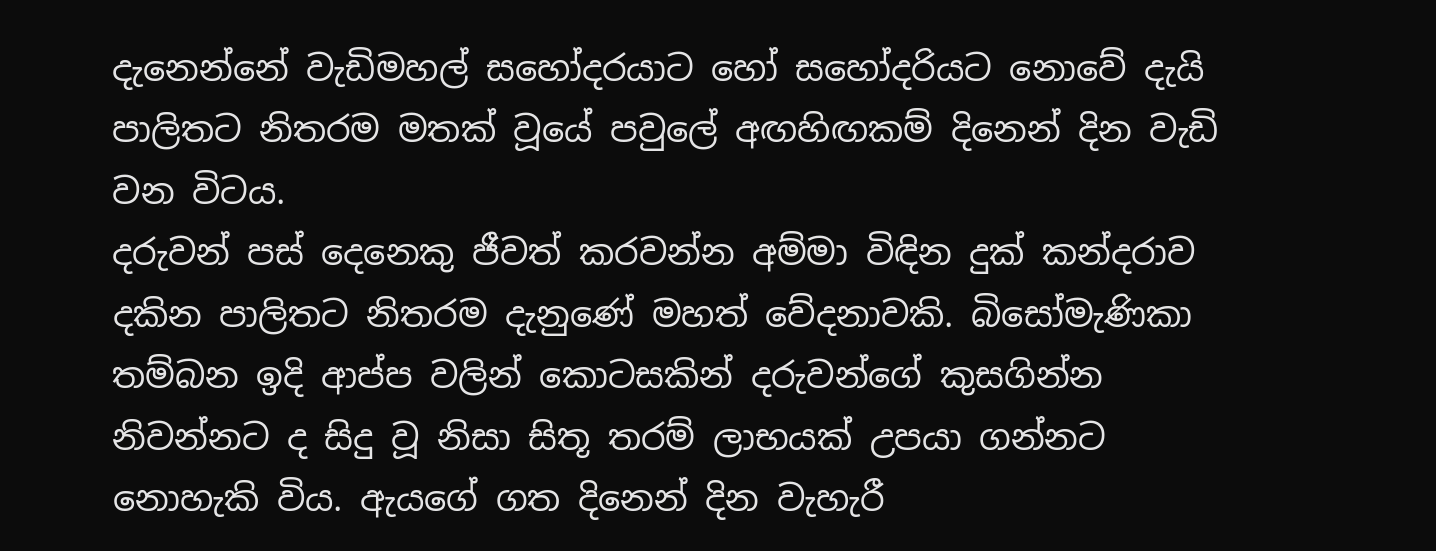දැනෙන්නේ වැඩිමහල් සහෝදරයාට හෝ සහෝදරියට නොවේ දැයි පාලිතට නිතරම මතක් වූයේ පවුලේ අඟහිඟකම් දිනෙන් දින වැඩි වන විටය.
දරුවන් පස් දෙනෙකු ජීවත් කරවන්න අම්මා විඳින දුක් කන්දරාව දකින පාලිතට නිතරම දැනුණේ මහත් වේදනාවකි. බිසෝමැණිකා තම්බන ඉදි ආප්ප වලින් කොටසකින් දරුවන්ගේ කුසගින්න නිවන්නට ද සිදු වූ නිසා සිතූ තරම් ලාභයක් උපයා ගන්නට නොහැකි විය. ඇයගේ ගත දිනෙන් දින වැහැරී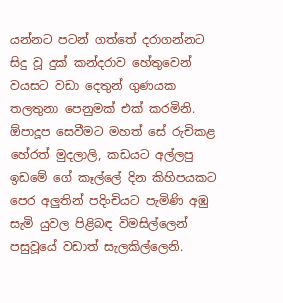යන්නට පටන් ගත්තේ දරාගන්නට සිදු වූ දුක් කන්දරාව හේතුවෙන් වයසට වඩා දෙතුන් ගුණයක තලතුනා පෙනුමක් එක් කරමිනි.
ඕපාදූප සෙවීමට මහත් සේ රුචිකළ හේරත් මුදලාලි, කඩයට අල්ලපු ඉඩමේ ගේ කෑල්ලේ දින කිහිපයකට පෙර අලුතින් පදිංචියට පැමිණි අඹු සැමි යුවල පිළිබඳ විමසිල්ලෙන් පසුවූයේ වඩාත් සැලකිල්ලෙනි.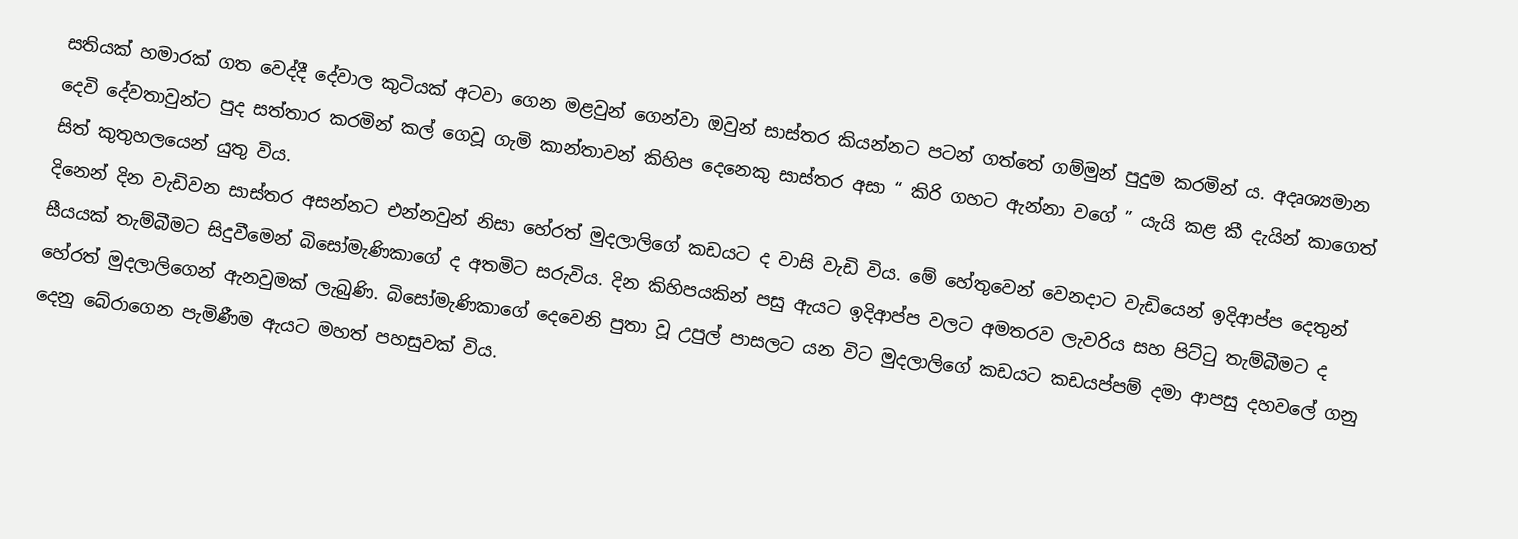සතියක් හමාරක් ගත වෙද්දී දේවාල කුටියක් අටවා ගෙන මළවුන් ගෙන්වා ඔවුන් සාස්තර කියන්නට පටන් ගත්තේ ගම්මුන් පුදුම කරමින් ය. අදෘශ්‍යමාන දෙවි දේවතාවුන්ට පුද සත්තාර කරමින් කල් ගෙවූ ගැමි කාන්තාවන් කිහිප දෙනෙකු සාස්තර අසා “ කිරි ගහට ඇන්නා වගේ ” යැයි කළ කී දැයින් කාගෙත් සිත් කුතුහලයෙන් යුතු විය.
දිනෙන් දින වැඩිවන සාස්තර අසන්නට එන්නවුන් නිසා හේරත් මුදලාලිගේ කඩයට ද වාසි වැඩි විය. මේ හේතුවෙන් වෙනදාට වැඩියෙන් ඉදිආප්ප දෙතුන් සීයයක් තැම්බීමට සිදුවීමෙන් බිසෝමැණිකාගේ ද අතමිට සරුවිය. දින කිහිපයකින් පසු ඇයට ඉදිආප්ප වලට අමතරව ලැවරිය සහ පිට්ටු තැම්බීමට ද හේරත් මුදලාලිගෙන් ඇනවුමක් ලැබුණි. බිසෝමැණිකාගේ දෙවෙනි පුතා වූ උපුල් පාසලට යන විට මුදලාලිගේ කඩයට කඩයප්පම් දමා ආපසු දහවලේ ගනු දෙනු බේරාගෙන පැමිණීම ඇයට මහත් පහසුවක් විය.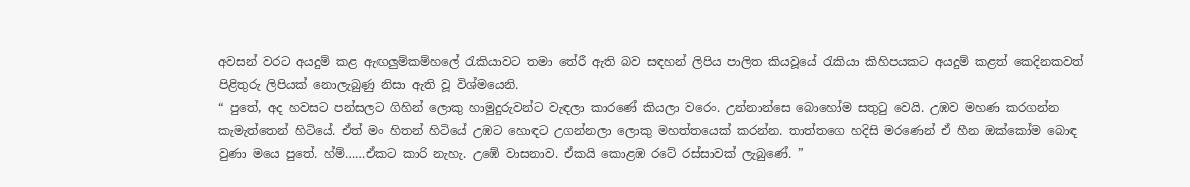අවසන් වරට අයදුම් කළ ඇඟලුම්කම්හලේ රැකියාවට තමා තේරී ඇති බව සඳහන් ලිපිය පාලිත කියවූයේ රැකියා කිහිපයකට අයදුම් කළත් කෙදිනකවත් පිළිතුරු ලිපියක් නොලැබුණු නිසා ඇති වූ විශ්මයෙනි.
“ පුතේ, අද හවසට පන්සලට ගිහින් ලොකු හාමුදුරුවන්ට වැඳලා කාරණේ කියලා වරෙං. උන්නාන්සෙ බොහෝම සතුටු වෙයි. උඹව මහණ කරගන්න කැමැත්තෙන් හිටියේ. ඒත් මං හිතන් හිටියේ උඹට හොඳට උගන්නලා ලොකු මහත්තයෙක් කරන්න. තාත්තගෙ හදිසි මරණෙන් ඒ හීන ඔක්කෝම බොඳ වුණා මයෙ පුතේ. හ්ම්……ඒකට කාරි නැහැ. උඹේ වාසනාව. ඒකයි කොළඹ රටේ රස්සාවක් ලැබුණේ. ”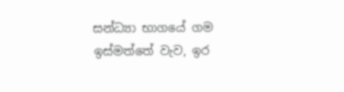සන්ධ්‍යා භාගයේ ගම ඉස්මත්තේ වැව, ඉර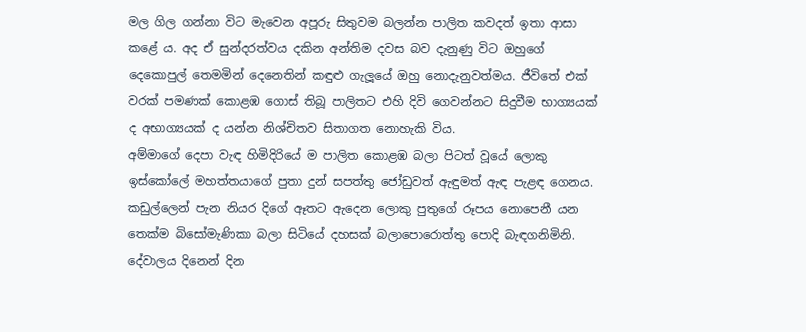මල ගිල ගන්නා විට මැවෙන අපූරු සිතුවම බලන්න පාලිත කවදත් ඉතා ආසා කළේ ය. අද ඒ සුන්දරත්වය දකින අන්තිම දවස බව දැනුණු විට ඔහුගේ දෙකොපුල් තෙමමින් දෙනෙතින් කඳුළු ගැලූයේ ඔහු නොදැනුවත්මය. ජීවිතේ එක් වරක් පමණක් කොළඹ ගොස් තිබූ පාලිතට එහි දිවි ගෙවන්නට සිදුවීම භාග්‍යයක් ද අභාග්‍යයක් ද යන්න නිශ්චිතව සිතාගත නොහැකි විය.
අම්මාගේ දෙපා වැඳ හිමිදිරියේ ම පාලිත කොළඹ බලා පිටත් වූයේ ලොකු ඉස්කෝලේ මහත්තයාගේ පුතා දුන් සපත්තු ජෝඩුවත් ඇඳුමත් ඇඳ පැළඳ ගෙනය. කඩුල්ලෙන් පැන නියර දිගේ ඈතට ඇදෙන ලොකු පුතුගේ රූපය නොපෙනී යන තෙක්ම බිසෝමැණිකා බලා සිටියේ දහසක් බලාපොරොත්තු පොදි බැඳගනිමිනි.
දේවාලය දිනෙන් දින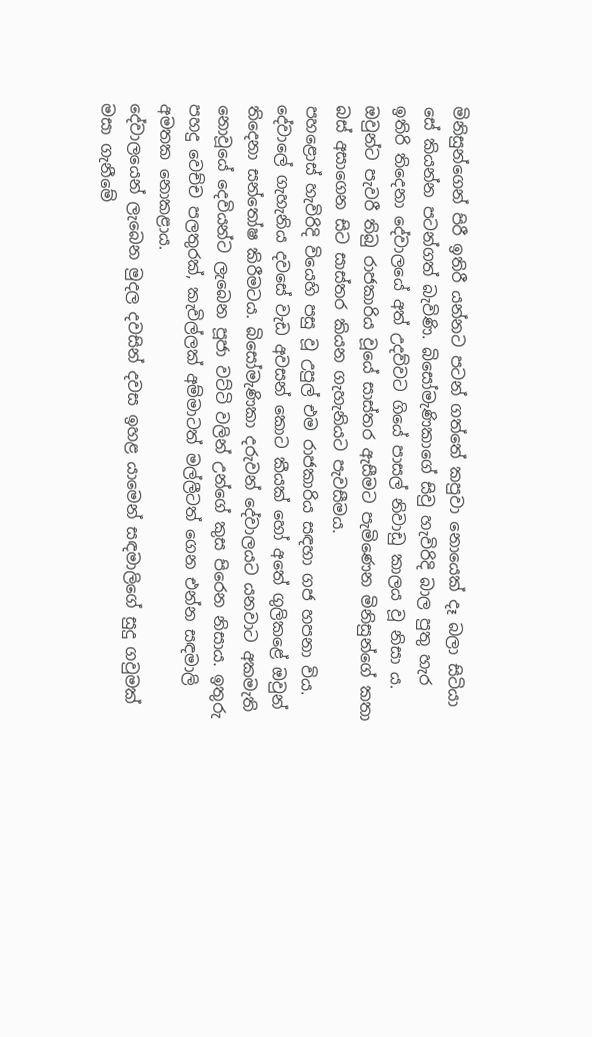මිනිසුන්ගෙන් පිරී ඉතිරී යන්නට පටන් ගත්තේ කපුවා නොයෙක් දෑ බලා සිටියා සේ කියන්න පටන්ගත් බැවිණි. බිසෝමැණිකාගේ සිවු හැවිරිදි බාල පුතු හැර ඉතිරි තිදෙනා දේවාලයේ අත් උදව්වට ගියේ පාසල් නිවාඩු කාලය වූ නිසා ය. ඔවුන්ට පැවරී තිබු රාජකාරිය වූයේ සාස්තර ඇසීමට පැමිණෙන මිනිසුන්ගේ කතා බස් අසාගෙන සිට සාස්තර කියන ගැහැනියට පැවසීමය.
පහළොස් හැවිරිදි වියෙහි පසු වූ උපුල් එම රාජකාරිය සඳහා ගජ හපනා විය. දේවාලේ ගැහැනිය දවසේ වැඩ අවසන් කොට කීයක් හෝ අතේ ගුලිකළේ ඔවුන් තිදෙනා සන්තෝෂ කිරීමටය. බිසෝමැණිකා දරුවන් දේවාලයට යනවාට අකමැති නොවූයේ දෙවියන්ට ලැබෙන පූජා වට්ටි වලින් උන්ගේ කුස පිරෙන නිසාය. ඉතුරු පහදු වෙච්ච පලතුරක්, කැවිල්ලක් අම්මාටත් මල්ලීටත් ගෙන එන්න සඳමාලි අමතක නොකළාය.
දේවාලයෙන් ලැබෙන මුදල දවසින් දවස ඉහළ යාමෙන් සඳමාලිගේ සුදු ගවුමක් මසා ගැනීමේ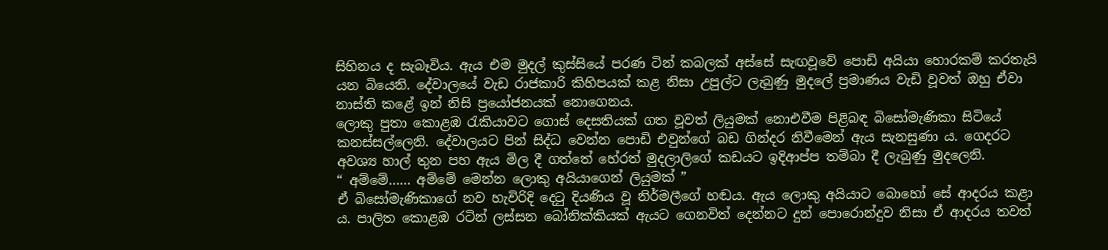සිහිනය ද සැබෑවිය. ඇය එම මුදල් කුස්සියේ පරණ ටින් කබලක් අස්සේ සැඟවූවේ පොඩි අයියා හොරකම් කරතැයි යන බියෙනි. දේවාලයේ වැඩ රාජකාරි කිහිපයක් කළ නිසා උපුල්ට ලැබුණු මුදලේ ප්‍රමාණය වැඩි වූවත් ඔහු ඒවා නාස්ති කළේ ඉන් නිසි ප්‍රයෝජනයක් නොගෙනය.
ලොකු පුතා කොළඹ රැකියාවට ගොස් දෙසතියක් ගත වූවත් ලියුමක් නොඑවීම පිළිබඳ බිසෝමැණිකා සිටියේ කනස්සල්ලෙනි. දේවාලයට පින් සිද්ධ වෙන්න පොඩි එවුන්ගේ බඩ ගින්දර නිවීමෙන් ඇය සැනසුණා ය. ගෙදරට අවශ්‍ය හාල් තුන පහ ඇය මිල දී ගත්තේ හේරත් මුදලාලිගේ කඩයට ඉදිආප්ප තම්බා දී ලැබුණු මුදලෙනි.
“ අම්මේ…… අම්මේ මෙන්න ලොකු අයියාගෙන් ලියුමක් ”
ඒ බිසෝමැණිකාගේ නව හැවිරිදි දෙටු දියණිය වූ නිර්මලීගේ හඬය. ඇය ලොකු අයියාට බොහෝ සේ ආදරය කළා ය. පාලිත කොළඹ රටින් ලස්සන බෝනික්කියක් ඇයට ගෙනවිත් දෙන්නට දුන් පොරොන්දුව නිසා ඒ ආදරය තවත්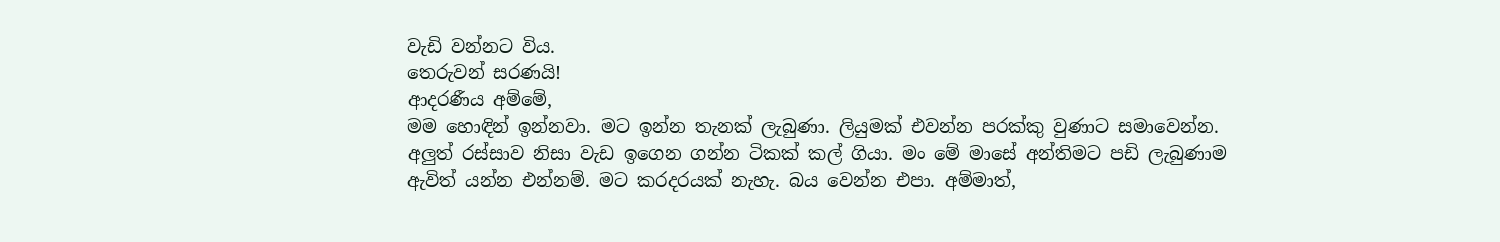වැඩි වන්නට විය.
තෙරුවන් සරණයි!
ආදරණීය අම්මේ,
මම හොඳින් ඉන්නවා. මට ඉන්න තැනක් ලැබුණා. ලියුමක් එවන්න පරක්කු වුණාට සමාවෙන්න. අලුත් රස්සාව නිසා වැඩ ඉගෙන ගන්න ටිකක් කල් ගියා. මං මේ මාසේ අන්තිමට පඩි ලැබුණාම ඇවිත් යන්න එන්නම්. මට කරදරයක් නැහැ. බය වෙන්න එපා. අම්මාත්,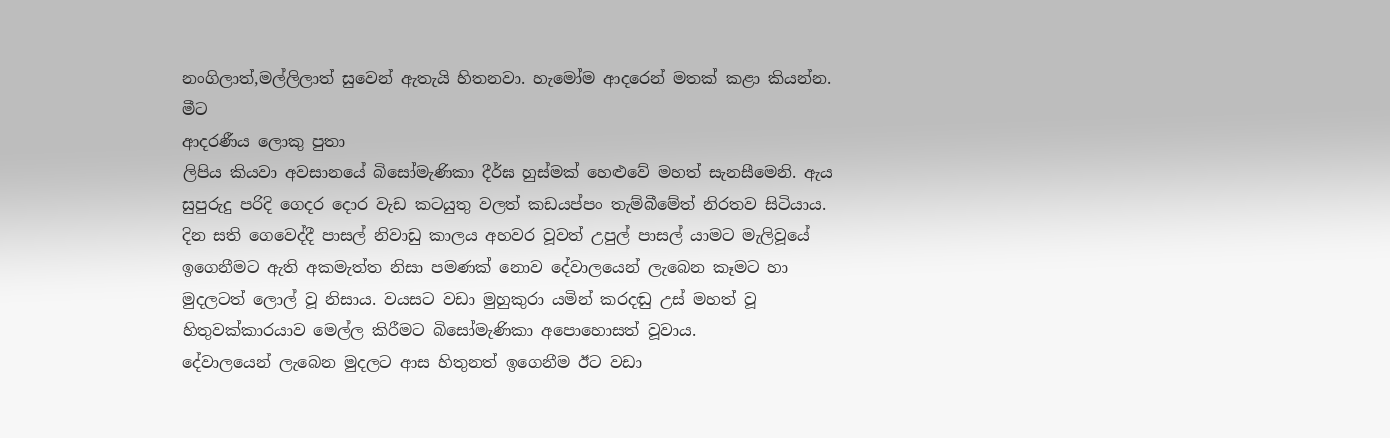නංගිලාත්,මල්ලිලාත් සුවෙන් ඇතැයි හිතනවා. හැමෝම ආදරෙන් මතක් කළා කියන්න.
මීට
ආදරණීය ලොකු පුතා
ලිපිය කියවා අවසානයේ බිසෝමැණිකා දීර්ඝ හුස්මක් හෙළුවේ මහත් සැනසීමෙනි. ඇය සුපුරුදු පරිදි ගෙදර දොර වැඩ කටයුතු වලත් කඩයප්පං තැම්බීමේත් නිරතව සිටියාය.
දින සති ගෙවෙද්දී පාසල් නිවාඩු කාලය අහවර වූවත් උපුල් පාසල් යාමට මැලිවූයේ ඉගෙනීමට ඇති අකමැත්ත නිසා පමණක් නොව දේවාලයෙන් ලැබෙන කෑමට හා මුදලටත් ලොල් වූ නිසාය. වයසට වඩා මුහුකුරා යමින් කරදඬු උස් මහත් වූ හිතුවක්කාරයාව මෙල්ල කිරීමට බිසෝමැණිකා අපොහොසත් වූවාය.
දේවාලයෙන් ලැබෙන මුදලට ආස හිතුනත් ඉගෙනීම ඊට වඩා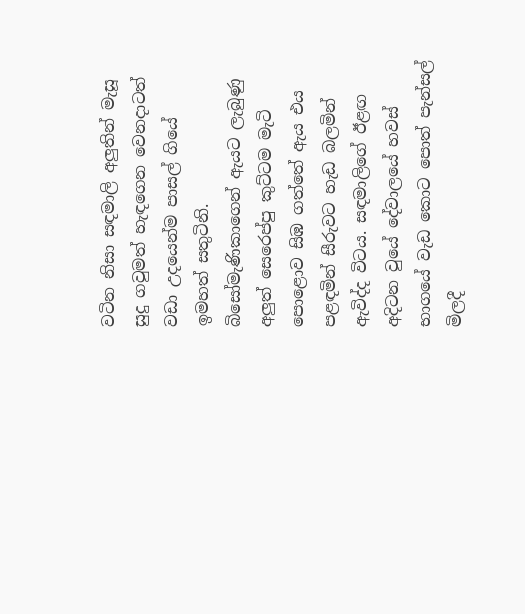වටින නිසා සඳමාලි අලුතින් මැසූ සුදු ගවුමත් හැඳගෙන වෙනදාටත් වඩා උදයෙන්ම පාසල් ගියේ ඉමහත් සතුටිනි. බිසෝමැණිකාගෙන් ඇයට ලැබුණු අලුත් සෙරෙප්පු කුට්ටම මැටි පොළොව සිඹ ගත්තේ ඇය එය පළඳමින් සීරුවට හැඩ බලමින් ඇවිද්ද විටය. සඳමාලිගේ ඊළඟ අදිටන වුයේ දේවාලයේ හවස් භාගයේ වැඩ කොට පොත් පැන්සල් මිලදී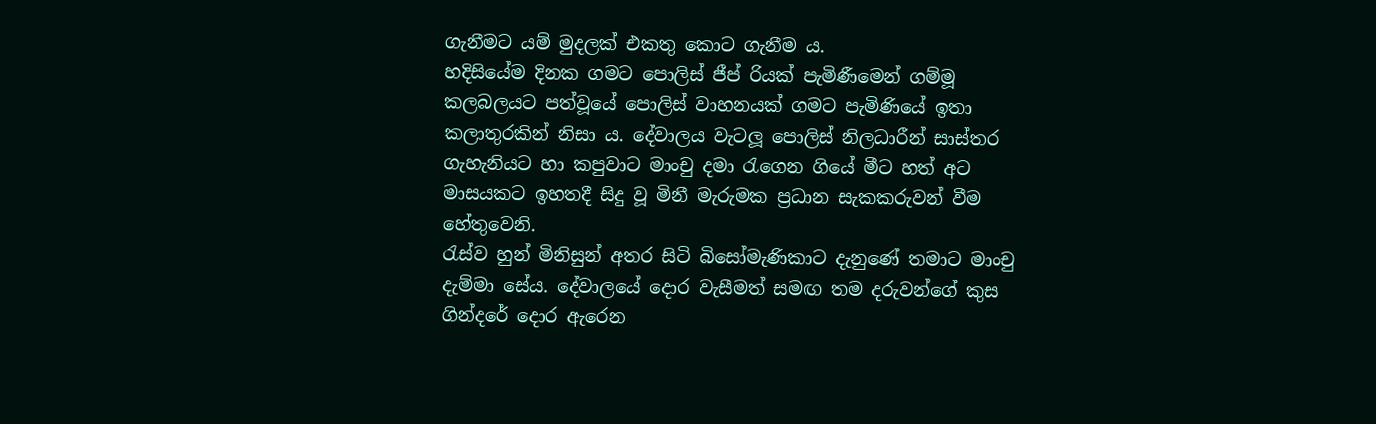ගැනීමට යම් මුදලක් එකතු කොට ගැනීම ය.
හදිසියේම දිනක ගමට පොලිස් ජීප් රියක් පැමිණීමෙන් ගම්මූ කලබලයට පත්වූයේ පොලිස් වාහනයක් ගමට පැමිණියේ ඉතා කලාතුරකින් නිසා ය. දේවාලය වැටලූ පොලිස් නිලධාරීන් සාස්තර ගැහැනියට හා කපුවාට මාංචු දමා රැගෙන ගියේ මීට හත් අට මාසයකට ඉහතදී සිදු වූ මිනී මැරුමක ප්‍රධාන සැකකරුවන් වීම හේතුවෙනි.
රැස්ව හුන් මිනිසුන් අතර සිටි බිසෝමැණිකාට දැනුණේ තමාට මාංචු දැම්මා සේය. දේවාලයේ දොර වැසීමත් සමඟ තම දරුවන්ගේ කුස ගින්දරේ දොර ඇරෙන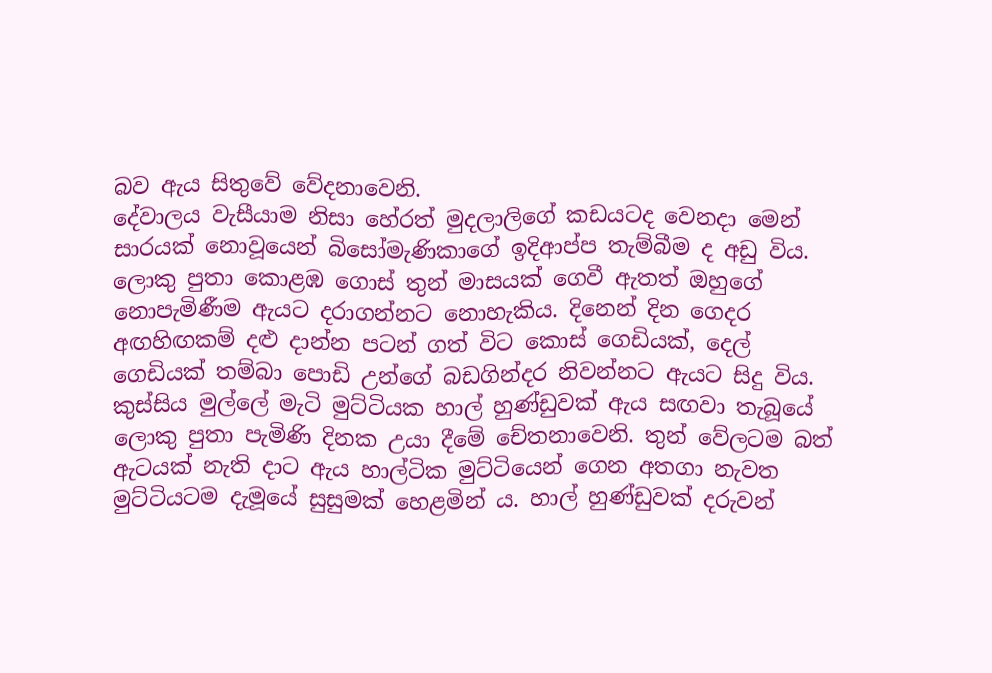බව ඇය සිතුවේ වේදනාවෙනි.
දේවාලය වැසීයාම නිසා හේරත් මුදලාලිගේ කඩයටද වෙනදා මෙන් සාරයක් නොවූයෙන් බිසෝමැණිකාගේ ඉදිආප්ප තැම්බීම ද අඩු විය. ලොකු පුතා කොළඹ ගොස් තුන් මාසයක් ගෙවී ඇතත් ඔහුගේ නොපැමිණීම ඇයට දරාගන්නට නොහැකිය. දිනෙන් දින ගෙදර අඟහිඟකම් දළු දාන්න පටන් ගත් විට කොස් ගෙඩියක්, දෙල් ගෙඩියක් තම්බා පොඩි උන්ගේ බඩගින්දර නිවන්නට ඇයට සිදු විය.
කුස්සිය මුල්ලේ මැටි මුට්ටියක හාල් හුණ්ඩුවක් ඇය සඟවා තැබූයේ ලොකු පුතා පැමිණි දිනක උයා දීමේ චේතනාවෙනි. තුන් වේලටම බත් ඇටයක් නැති දාට ඇය හාල්ටික මුට්ටියෙන් ගෙන අතගා නැවත මුට්ටියටම දැමූයේ සුසුමක් හෙළමින් ය. හාල් හුණ්ඩුවක් දරුවන්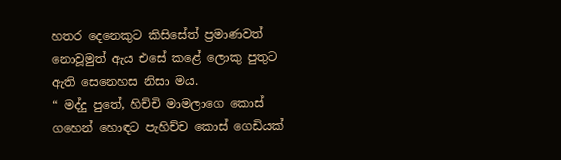හතර දෙනෙකුට කිසිසේත් ප්‍රමාණවත් නොවූමුත් ඇය එසේ කළේ ලොකු පුතුට ඇති සෙනෙහස නිසා මය.
“ මද්දු පුතේ, හිච්චි මාමලාගෙ කොස් ගහෙන් හොඳට පැහිච්ච කොස් ගෙඩියක්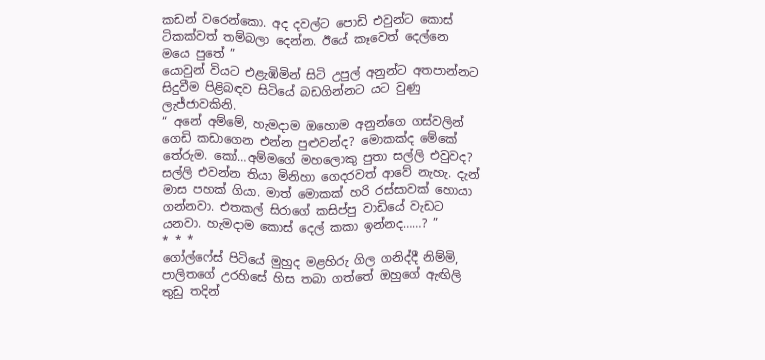කඩන් වරෙන්කො. අද දවල්ට පොඩි එවුන්ට කොස් ටිකක්වත් තම්බලා දෙන්න. ඊයේ කෑවෙත් දෙල්නෙ මයෙ පුතේ ”
යොවුන් වියට එළැඹිමින් සිටි උපුල් අනුන්ට අතපාන්නට සිදුවීම පිළිබඳව සිටියේ බඩගින්නට යට වුණු ලැජ්ජාවකිනි.
“ අනේ අම්මේ, හැමදාම ඔහොම අනුන්ගෙ ගස්වලින් ගෙඩි කඩාගෙන එන්න පුළුවන්ද? මොකක්ද මේකේ තේරුම. කෝ…අම්මගේ මහලොකු පුතා සල්ලි එවුවද? සල්ලි එවන්න තියා මිනිහා ගෙදරවත් ආවේ නැහැ. දැන් මාස පහක් ගියා. මාත් මොකක් හරි රස්සාවක් හොයා ගන්නවා. එතකල් සිරාගේ කසිප්පු වාඩියේ වැඩට යනවා. හැමදාම කොස් දෙල් කකා ඉන්නද……? ”
* * *
ගෝල්ෆේස් පිටියේ මුහුද මළහිරු ගිල ගනිද්දී නිම්මි, පාලිතගේ උරහිසේ හිස තබා ගත්තේ ඔහුගේ ඇඟිලි තුඩු තදින්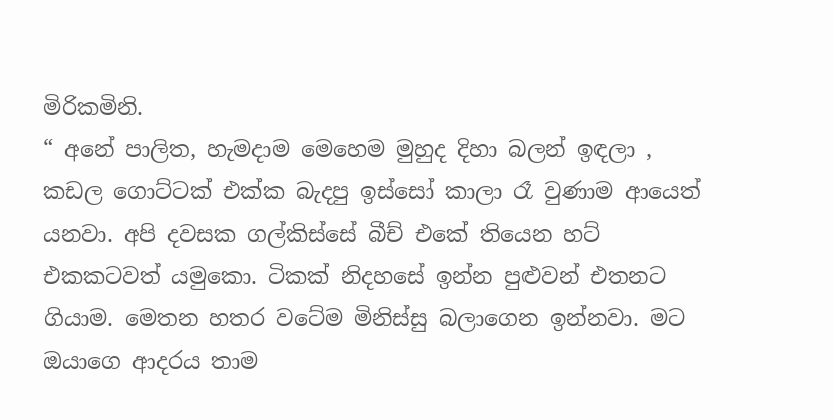මිරිකමිනි.
“ අනේ පාලිත, හැමදාම මෙහෙම මුහුද දිහා බලන් ඉඳලා , කඩල ගොට්ටක් එක්ක බැදපු ඉස්සෝ කාලා රෑ වුණාම ආයෙත් යනවා. අපි දවසක ගල්කිස්සේ බීච් එකේ තියෙන හට් එකකටවත් යමුකො. ටිකක් නිදහසේ ඉන්න පුළුවන් එතනට ගියාම. මෙතන හතර වටේම මිනිස්සු බලාගෙන ඉන්නවා. මට ඔයාගෙ ආදරය තාම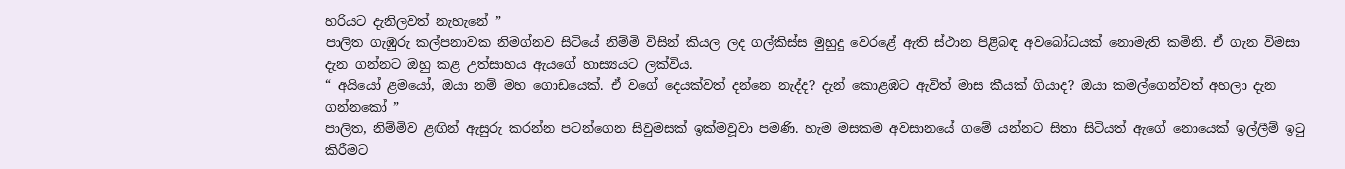හරියට දැනිලවත් නැහැනේ ”
පාලිත ගැඹුරු කල්පනාවක නිමග්නව සිටියේ නිම්මි විසින් කියල ලද ගල්කිස්ස මුහුදු වෙරළේ ඇති ස්ථාන පිළිබඳ අවබෝධයක් නොමැති කමිනි. ඒ ගැන විමසා දැන ගන්නට ඔහු කළ උත්සාහය ඇයගේ හාස්‍යයට ලක්විය.
“ අයියෝ ළමයෝ, ඔයා නම් මහ ගොඩයෙක්. ඒ වගේ දෙයක්වත් දන්නෙ නැද්ද? දැන් කොළඹට ඇවිත් මාස කීයක් ගියාද? ඔයා කමල්ගෙන්වත් අහලා දැන ගන්නකෝ ”
පාලිත, නිම්මිව ළඟින් ඇසුරු කරන්න පටන්ගෙන සිවුමසක් ඉක්මවූවා පමණි. හැම මසකම අවසානයේ ගමේ යන්නට සිතා සිටියත් ඇගේ නොයෙක් ඉල්ලීම් ඉටු කිරීමට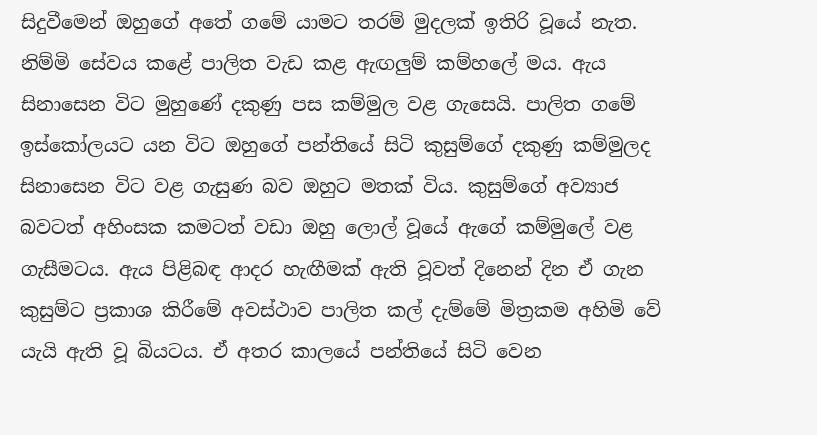සිදුවීමෙන් ඔහුගේ අතේ ගමේ යාමට තරම් මුදලක් ඉතිරි වූයේ නැත.
නිම්මි සේවය කළේ පාලිත වැඩ කළ ඇඟලුම් කම්හලේ මය. ඇය සිනාසෙන විට මුහුණේ දකුණු පස කම්මුල වළ ගැසෙයි. පාලිත ගමේ ඉස්කෝලයට යන විට ඔහුගේ පන්තියේ සිටි කුසුම්ගේ දකුණු කම්මුලද සිනාසෙන විට වළ ගැසුණ බව ඔහුට මතක් විය. කුසුම්ගේ අව්‍යාජ බවටත් අහිංසක කමටත් වඩා ඔහු ලොල් වූයේ ඇගේ කම්මුලේ වළ ගැසීමටය. ඇය පිළිබඳ ආදර හැඟීමක් ඇති වූවත් දිනෙන් දින ඒ ගැන කුසුම්ට ප්‍රකාශ කිරීමේ අවස්ථාව පාලිත කල් දැම්මේ මිත්‍රකම අහිමි වේ යැයි ඇති වූ බියටය. ඒ අතර කාලයේ පන්තියේ සිටි වෙන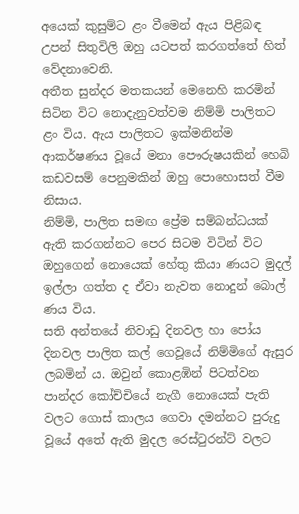අයෙක් කුසුම්ට ළං වීමෙන් ඇය පිළිබඳ උපන් සිතුවිලි ඔහු යටපත් කරගත්තේ හිත් වේදනාවෙනි.
අතීත සුන්දර මතකයන් මෙනෙහි කරමින් සිටින විට නොදැනුවත්වම නිම්මි පාලිතට ළං විය. ඇය පාලිතට ඉක්මනින්ම ආකර්ෂණය වූයේ මනා පෞරුෂයකින් හෙබි කඩවසම් පෙනුමකින් ඔහු පොහොසත් වීම නිසාය.
නිම්මි, පාලිත සමඟ ප්‍රේම සම්බන්ධයක් ඇති කරගන්නට පෙර සිටම විටින් විට ඔහුගෙන් නොයෙක් හේතු කියා ණයට මුදල් ඉල්ලා ගත්ත ද ඒවා නැවත නොදුන් බොල් ණය විය.
සති අන්තයේ නිවාඩු දිනවල හා පෝය දිනවල පාලිත කල් ගෙවූයේ නිම්මිගේ ඇසුර ලබමින් ය. ඔවුන් කොළඹින් පිටත්වන පාන්දර කෝච්චියේ නැගී නොයෙක් පැති වලට ගොස් කාලය ගෙවා දමන්නට පුරුදු වූයේ අතේ ඇති මුදල රෙස්ටුරන්ට් වලට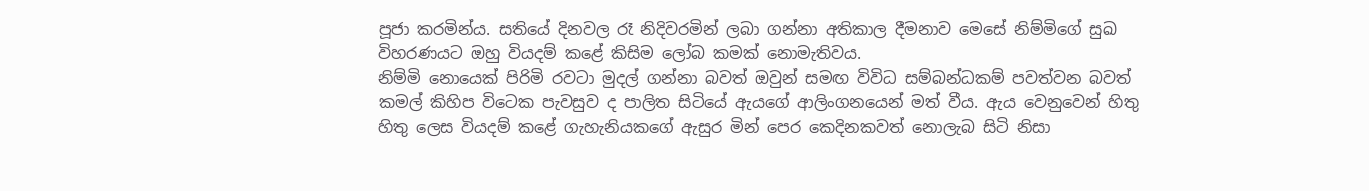පූජා කරමින්ය. සතියේ දිනවල රෑ නිදිවරමින් ලබා ගන්නා අතිකාල දීමනාව මෙසේ නිම්මිගේ සුඛ විහරණයට ඔහු වියදම් කළේ කිසිම ලෝබ කමක් නොමැතිවය.
නිම්මි නොයෙක් පිරිමි රවටා මුදල් ගන්නා බවත් ඔවුන් සමඟ විවිධ සම්බන්ධකම් පවත්වන බවත් කමල් කිහිප විටෙක පැවසුව ද පාලිත සිටියේ ඇයගේ ආලිංගනයෙන් මත් වීය. ඇය වෙනුවෙන් හිතු හිතු ලෙස වියදම් කළේ ගැහැනියකගේ ඇසුර මින් පෙර කෙදිනකවත් නොලැබ සිටි නිසා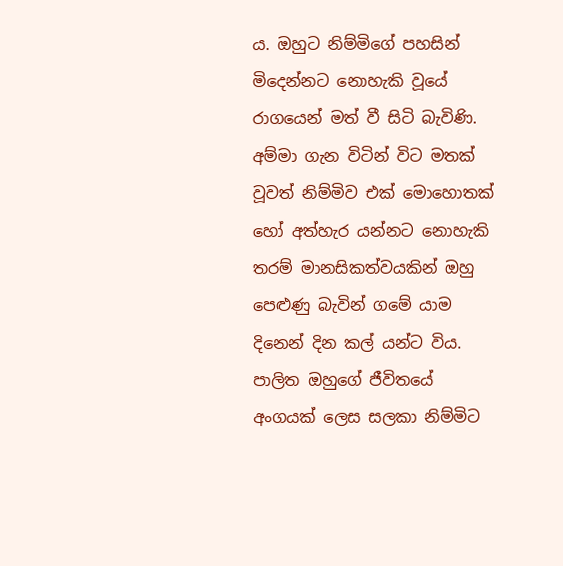ය. ඔහුට නිම්මිගේ පහසින් මිදෙන්නට නොහැකි වූයේ රාගයෙන් මත් වී සිටි බැවිණි. අම්මා ගැන විටින් විට මතක් වූවත් නිම්මිව එක් මොහොතක් හෝ අත්හැර යන්නට නොහැකි තරම් මානසිකත්වයකින් ඔහු පෙළුණු බැවින් ගමේ යාම දිනෙන් දින කල් යන්ට විය. පාලිත ඔහුගේ ජීවිතයේ අංගයක් ලෙස සලකා නිම්මිට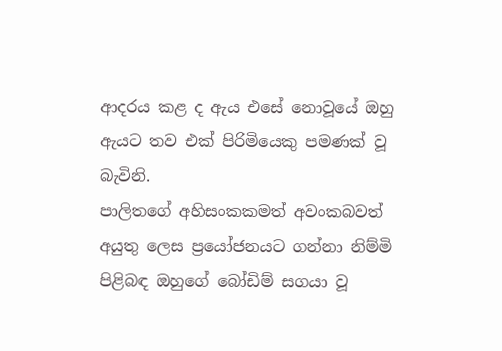ආදරය කළ ද ඇය එසේ නොවූයේ ඔහු ඇයට තව එක් පිරිමියෙකු පමණක් වූ බැවිනි.
පාලිතගේ අහිසංකකමත් අවංකබවත් අයුතු ලෙස ප්‍රයෝජනයට ගන්නා නිම්මි පිළිබඳ ඔහුගේ බෝඩිම් සගයා වූ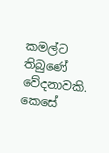කමල්ට තිබුණේ වේදනාවකි. කෙසේ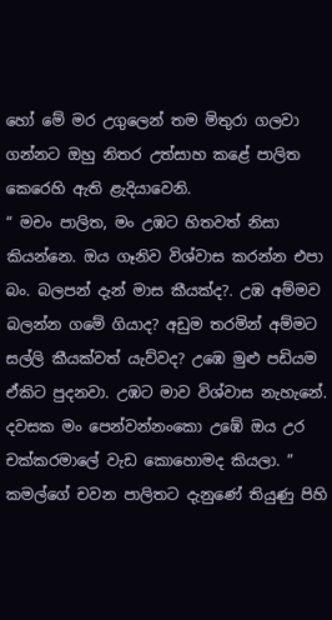හෝ මේ මර උගුලෙන් තම මිතුරා ගලවා ගන්නට ඔහු නිතර උත්සාහ කළේ පාලිත කෙරෙහි ඇති ළැදියාවෙනි.
“ මචං පාලිත, මං උඹට හිතවත් නිසා කියන්නෙ. ඔය ගෑනිව විශ්වාස කරන්න එපා බං. බලපන් දැන් මාස කීයක්ද?. උඹ අම්මව බලන්න ගමේ ගියාද? අඩුම තරමින් අම්මට සල්ලි කීයක්වත් යැව්වද? උඹෙ මුළු පඩියම ඒකිට පුදනවා. උඹට මාව විශ්වාස නැහැනේ. දවසක මං පෙන්වන්නංකො උඹේ ඔය උර චක්කරමාලේ වැඩ කොහොමද කියලා. ”
කමල්ගේ චවන පාලිතට දැනුණේ තියුණු පිහි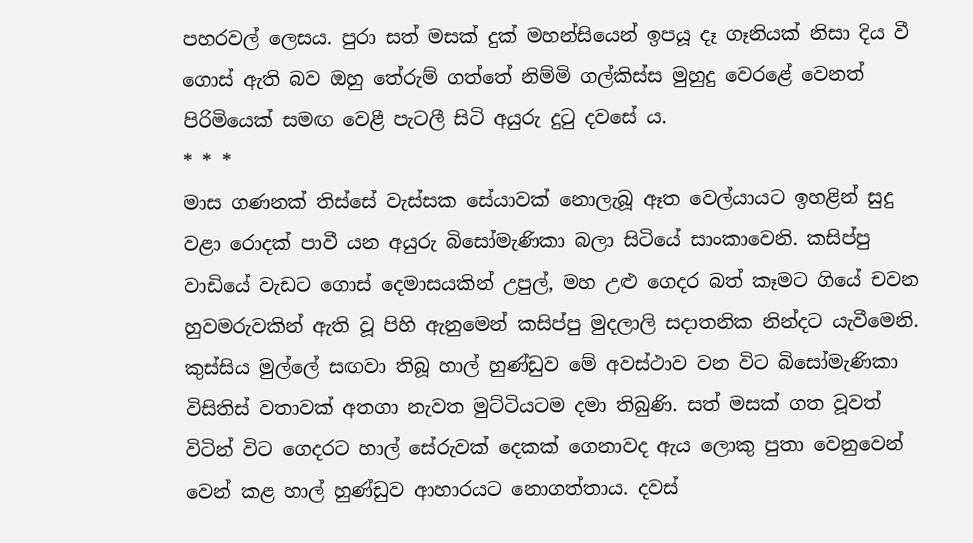පහරවල් ලෙසය. පුරා සත් මසක් දුක් මහන්සියෙන් ඉපයූ දෑ ගෑනියක් නිසා දිය වී ගොස් ඇති බව ඔහු තේරුම් ගත්තේ නිම්මි ගල්කිස්ස මුහුදු වෙරළේ වෙනත් පිරිමියෙක් සමඟ වෙළී පැටලී සිටි අයුරු දුටු දවසේ ය.
* * *
මාස ගණනක් තිස්සේ වැස්සක සේයාවක් නොලැබූ ඈත වෙල්යායට ඉහළින් සුදු වළා රොදක් පාවී යන අයුරු බිසෝමැණිකා බලා සිටියේ සාංකාවෙනි. කසිප්පු වාඩියේ වැඩට ගොස් දෙමාසයකින් උපුල්, මහ උළු ගෙදර බත් කෑමට ගියේ චවන හුවමරුවකින් ඇති වූ පිහි ඇනුමෙන් කසිප්පු මුදලාලි සදාතනික නින්දට යැවීමෙනි.
කුස්සිය මුල්ලේ සඟවා තිබූ හාල් හුණ්ඩුව‍ මේ අවස්ථාව වන විට බිසෝමැණිකා විසිතිස් වතාවක් අතගා නැවත මුට්ටියටම දමා තිබුණි. සත් මසක් ගත වූවත් විටින් විට ගෙදරට හාල් සේරුවක් දෙකක් ගෙනාවද ඇය ලොකු පුතා වෙනුවෙන් වෙන් කළ හාල් හුණ්ඩුව ආහාරයට නොගත්තාය. දවස්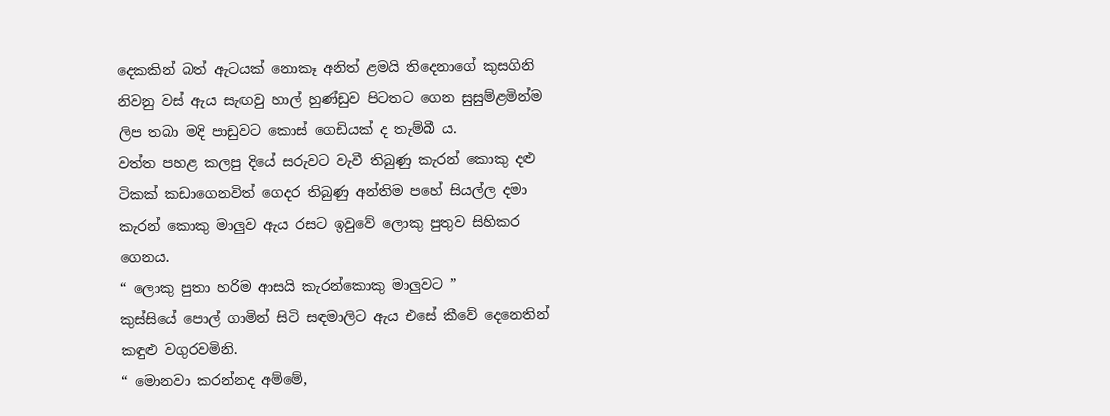දෙකකින් බත් ඇටයක් නොකෑ අනිත් ළමයි තිදෙනාගේ කුසගිනි නිවනු වස් ඇය සැඟවු හාල් හුණ්ඩුව පිටතට ගෙන සුසුම්ළමින්ම ලිප තබා මදි පාඩුවට කොස් ගෙඩියක් ද තැම්බී ය.
වත්ත පහළ කලපු දියේ සරුවට වැවී තිබුණු කැරන් කොකු දළු ටිකක් කඩාගෙනවිත් ගෙදර තිබුණු අන්තිම පහේ සියල්ල දමා කැරන් කොකු මාලුව ඇය රසට ඉවුවේ ලොකු පුතුව සිහිකර ගෙනය.
“ ලොකු පුතා හරිම ආසයි කැරන්කොකු මාලුවට ”
කුස්සියේ පොල් ගාමින් සිටි සඳමාලිට ඇය එසේ කීවේ දෙනෙතින් කඳුළු වගුරවමිනි.
“ මොනවා කරන්නද අම්මේ,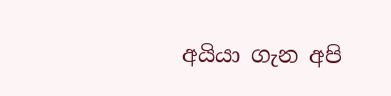අයියා ගැන අපි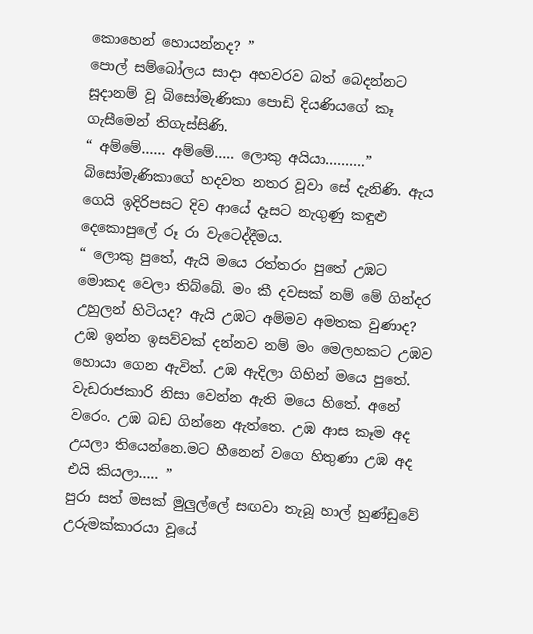කොහෙන් හොයන්නද? ”
පොල් සම්බෝලය සාදා අහවරව බත් බෙදන්නට සූදානම් වූ බිසෝමැණිකා පොඩි දියණියගේ කෑ ගැසීමෙන් තිගැස්සිණි.
“ අම්මේ…… අම්මේ….. ලොකු අයියා……….”
බිසෝමැණිකාගේ හදවත නතර වූවා සේ දැනිණි. ඇය ගෙයි ඉදිරිපසට දිව ආයේ දෑසට නැගුණු කඳුළු දෙකොපුලේ රූ රා වැටෙද්දීමය.
“ ලොකු පුතේ, ඇයි මයෙ රත්තරං පුතේ උඹට මොකද වෙලා තිබ්බේ. මං කී දවසක් නම් මේ ගින්දර උහුලන් හිටියද? ඇයි උඹට අම්මව අමතක වුණාද? උඹ ඉන්න ඉසව්වක් දන්නව නම් මං මෙලහකට උඹව හොයා ගෙන ඇවිත්. උඹ ඇදිලා ගිහින් මයෙ පුතේ. වැඩරාජකාරි නිසා වෙන්න ඇති මයෙ හිතේ. අනේ වරෙං. උඹ බඩ ගින්නෙ ඇත්තෙ. උඹ ආස කෑම අද උයලා තියෙන්නෙ.මට හීනෙන් වගෙ හිතුණා උඹ අද එයි කියලා….. ”
පුරා සත් මසක් මුලුල්ලේ සඟවා තැබූ හාල් හුණ්ඩුවේ උරුමක්කාරයා වූයේ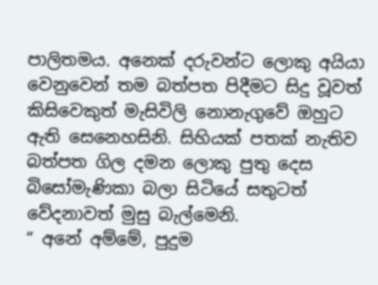පාලිතමය. අනෙක් දරුවන්ට ලොකු අයියා වෙනුවෙන් තම බත්පත පිදීමට සිදු වූවත් කිසිවෙකුත් මැසිවිලි නොනැගුවේ ඔහුට ඇති සෙනෙහසිනි. සිහියක් පතක් නැතිව බත්පත ගිල දමන ලොකු පුතු දෙස බිසෝමැණිකා බලා සිටියේ සතුටත් වේදනාවත් මුසු බැල්මෙනි.
“ අනේ අම්මේ, පුදුම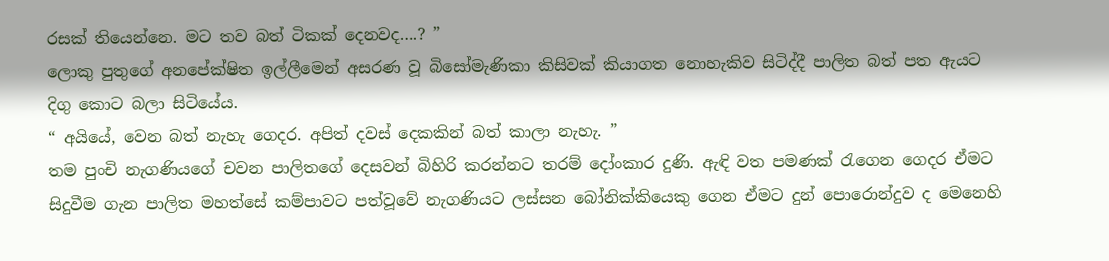රසක් තියෙන්නෙ. මට තව බත් ටිකක් දෙනවද….? ”
ලොකු පුතුගේ අනපේක්ෂිත ඉල්ලීමෙන් අසරණ වූ බිසෝමැණිකා කිසිවක් කියාගත නොහැකිව සිටිද්දී පාලිත බත් පත ඇයට දිගු කොට බලා සිටියේය.
“ අයියේ, වෙන බත් නැහැ ගෙදර. අපිත් දවස් දෙකකින් බත් කාලා නැහැ. ”
තම පුංචි නැගණියගේ චවන පාලිතගේ දෙසවන් බිහිරි කරන්නට තරම් දෝංකාර දුණි. ඇඳි වත පමණක් රැගෙන ගෙදර ඒමට සිදුවීම ගැන පාලිත මහත්සේ කම්පාවට පත්වූවේ නැගණියට ලස්සන බෝනික්කියෙකු ගෙන ඒමට දුන් පොරොන්දුව ද මෙනෙහි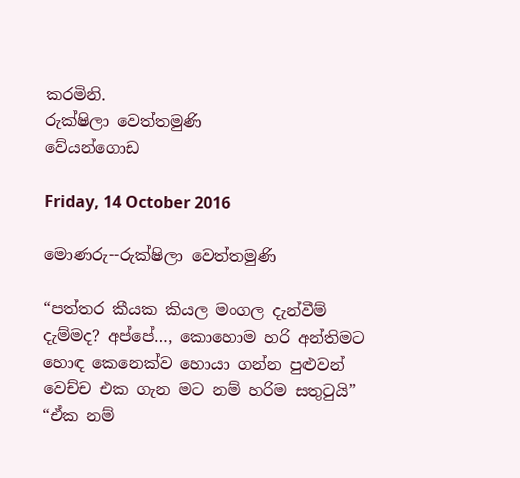කරමිනි.
රුක්ෂිලා වෙත්තමුණි
වේයන්ගොඩ

Friday, 14 October 2016

මොණරු--රුක්ෂිලා වෙත්තමුණි

“පත්තර කීයක කියල මංගල දැන්වීම් දැම්මද? අප්පේ…, කොහොම හරි අන්තිමට හොඳ කෙනෙක්ව හොයා ගන්න පුළුවන් වෙච්ච එක ගැන මට නම් හරිම සතුටුයි”
“ඒක නම්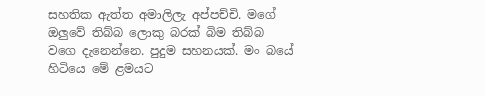සහතික ඇත්ත අමාලිලැ අප්පච්චි. මගේ ඔලුවේ තිබ්බ ලොකු බරක් බිම තිබ්බ වගෙ දැනෙන්නෙ. පුදුම සහනයක්. මං බයේ හිටියෙ මේ ළමයට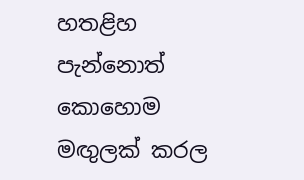හතළිහ පැන්නොත් කොහොම මඟුලක් කරල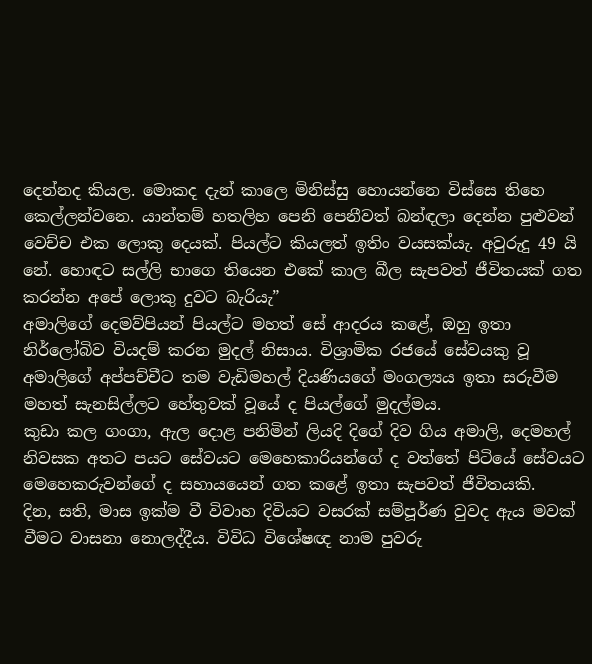දෙන්නද කියල. මොකද දැන් කාලෙ මිනිස්සු හොයන්නෙ විස්සෙ තිහෙ කෙල්ලන්වනෙ. යාන්තම් හතලිහ පෙනි පෙනීවත් බන්ඳලා දෙන්න පුළුවන් වෙච්ච එක ලොකු දෙයක්. පියල්ට කියලත් ඉතිං වයසක්යැ. අවුරුදු 49 යි නේ. හොඳට සල්ලි භාගෙ තියෙන එකේ කාල බීල සැපවත් ජීවිතයක් ගත කරන්න අපේ ලොකු දුවට බැරියැ”
අමාලිගේ දෙමව්පියන් පියල්ට මහත් සේ ආදරය කළේ, ඔහු ඉතා නිර්ලෝබිව වියදම් කරන මුදල් නිසාය. විශ්‍රාමික රජයේ සේවයකු වූ අමාලිගේ අප්පච්චීට තම වැඩිමහල් දියණියගේ මංගල්‍යය ඉතා සරුවීම මහත් සැනසිල්ලට හේතුවක් වූයේ ද පියල්ගේ මුදල්මය.
කුඩා කල ගංගා, ඇල දොළ පනිමින් ලියදි දිගේ දිව ගිය අමාලි, දෙමහල් නිවසක අතට පයට සේවයට මෙහෙකාරියන්ගේ ද වත්තේ පිටියේ සේවයට මෙහෙකරුවන්ගේ ද සහායයෙන් ගත කළේ ඉතා සැපවත් ජීවිතයකි.
දින, සති, මාස ඉක්ම වී විවාහ දිවියට වසරක් සම්පූර්ණ වුවද ඇය මවක් වීමට වාසනා නොලද්දීය. විවිධ විශේෂඥ නාම පුවරු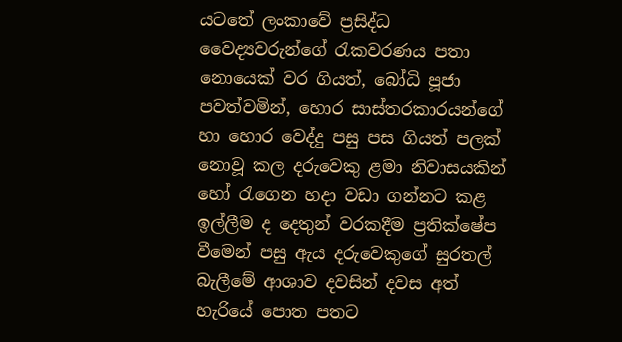යටතේ ලංකාවේ ප්‍රසිද්ධ වෛද්‍යවරුන්ගේ රැකවරණය පතා නොයෙක් වර ගියත්, බෝධි පූජා පවත්වමින්, හොර සාස්තරකාරයන්ගේ හා හොර වෙද්දු පසු පස ගියත් පලක් නොවූ කල දරුවෙකු ළමා නිවාසයකින් හෝ රැගෙන හදා වඩා ගන්නට කළ ඉල්ලීම ද දෙතුන් වරකදීම ප්‍රතික්ෂේප වීමෙන් පසු ඇය දරුවෙකුගේ සුරතල් බැලීමේ ආශාව දවසින් දවස අත් හැරියේ පොත පතට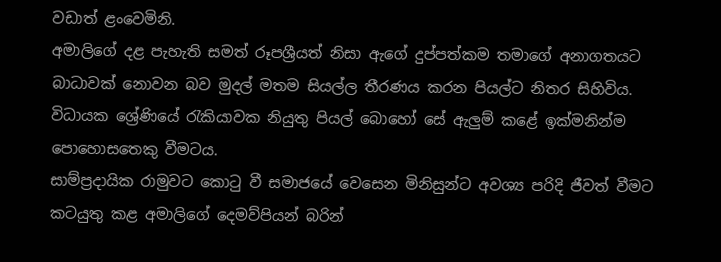වඩාත් ළංවෙමිනි.
අමාලිගේ දළ පැහැති සමත් රූපශ්‍රීයත් නිසා ඇගේ දුප්පත්කම තමාගේ අනාගතයට බාධාවක් නොවන බව මුදල් මතම සියල්ල තීරණය කරන පියල්ට නිතර සිහිවිය. විධායක ශ්‍රේණියේ රැකියාවක නියුතු පියල් බොහෝ සේ ඇලුම් කළේ ඉක්මනින්ම පොහොසතෙකු වීමටය.
සාම්ප්‍රදායික රාමුවට කොටු වී සමාජයේ වෙසෙන මිනිසුන්ට අවශ්‍ය පරිදි ජීවත් වීමට කටයුතු කළ අමාලිගේ දෙමව්පියන් බරින්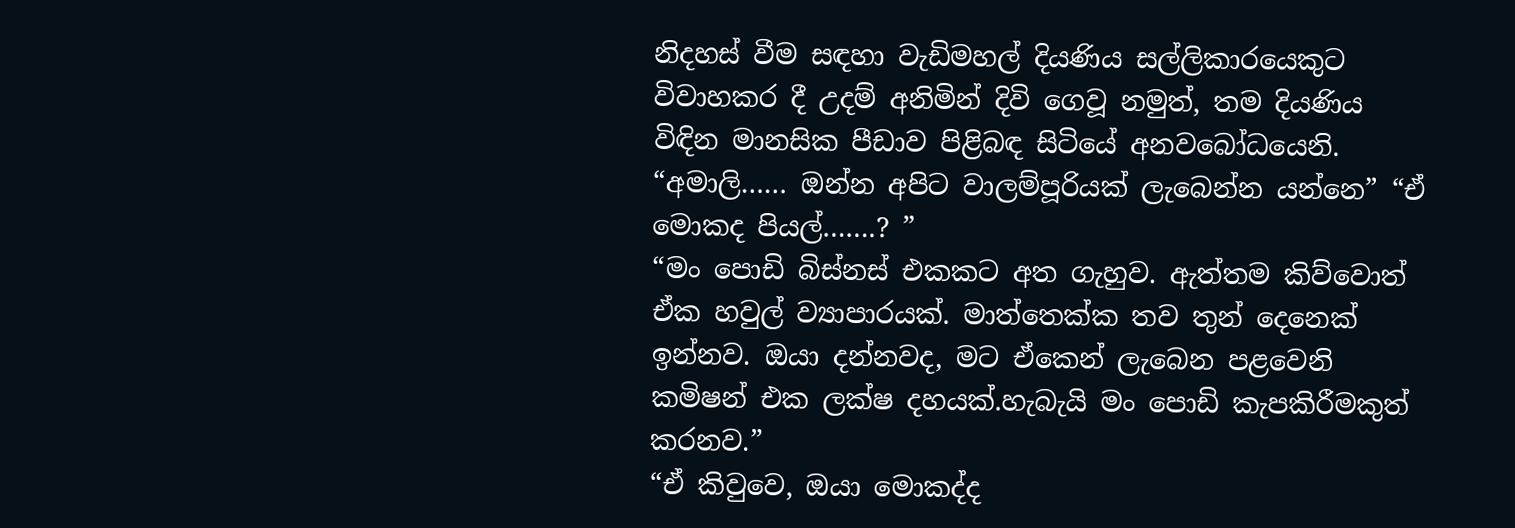නිදහස් වීම සඳහා වැඩිමහල් දියණිය සල්ලිකාරයෙකුට විවාහකර දී උදම් අනිමින් දිවි ගෙවූ නමුත්, තම දියණිය විඳින මානසික පීඩාව පිළිබඳ සිටියේ අනවබෝධයෙනි.
“අමාලි…… ඔන්න අපිට වාලම්පූරියක් ලැබෙන්න යන්නෙ” “ඒ මොකද පියල්…….? ”
“මං පොඩි බිස්නස් එකකට අත ගැහුව. ඇත්තම කිව්වොත් ඒක හවුල් ව්‍යාපාරයක්. මාත්තෙක්ක තව තුන් දෙනෙක් ඉන්නව. ඔයා දන්නවද, මට ඒකෙන් ලැබෙන පළවෙනි කමිෂන් එක ලක්ෂ දහයක්.හැබැයි මං පොඩි කැපකිරීමකුත් කරනව.”
“ඒ කිවුවෙ, ඔයා මොකද්ද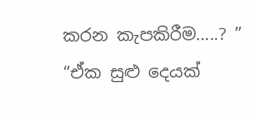කරන කැපකිරීම…..? ”
“ඒක සුළු දෙයක්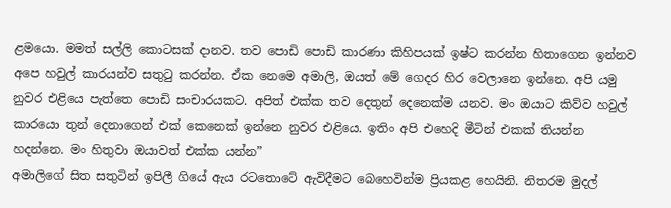ළමයො. මමත් සල්ලි කොටසක් දානව. තව පොඩි පොඩි කාරණා කිහිපයක් ඉෂ්ට කරන්න හිතාගෙන ඉන්නව අපෙ හවුල් කාරයන්ව සතුටු කරන්න. ඒක නෙමෙ අමාලි, ඔයත් මේ ගෙදර හිර වෙලානෙ ඉන්නෙ. අපි යමු නුවර එළියෙ පැත්තෙ පොඩි සංචාරයකට. අපිත් එක්ක තව දෙතුන් දෙනෙක්ම යනව. මං ඔයාට කිව්ව හවුල් කාරයො තුන් දෙනාගෙන් එක් කෙනෙක් ඉන්නෙ නුවර එළියෙ. ඉතිං අපි එහෙදි මීටින් එකක් තියන්න හදන්නෙ. මං හිතුවා ඔයාවත් එක්ක යන්න”
අමාලිගේ සිත සතුටින් ඉපිලී ගියේ ඇය රටතොටේ ඇවිදීමට බෙහෙවින්ම ප්‍රියකළ හෙයිනි. නිතරම මුදල්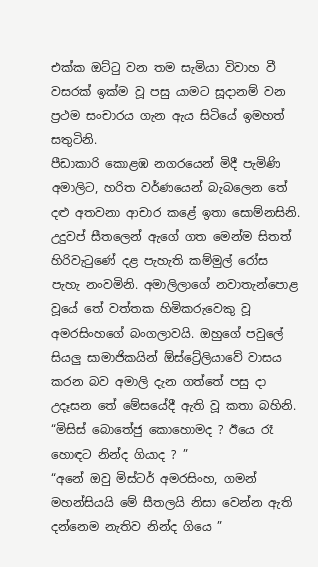එක්ක ඔට්ටු වන තම සැමියා විවාහ වී වසරක් ඉක්ම වූ පසු යාමට සූදානම් වන ප්‍රථම සංචාරය ගැන ඇය සිටියේ ඉමහත් සතුටිනි.
පීඩාකාරි කොළඹ නගරයෙන් මිදී පැමිණි අමාලිට, හරිත වර්ණයෙන් බැබලෙන තේ දළු අතවනා ආචාර කළේ ඉතා සොම්නසිනි. උදුවප් සීතලෙන් ඇගේ ගත මෙන්ම සිතත් හිරිවැටුණේ දළ පැහැති කම්මුල් රෝස පැහැ නංවමිනි. අමාලිලාගේ නවාතැන්පොළ වූයේ තේ වත්තක හිමිකරුවෙකු වූ අමරසිංහගේ බංගලාවයි. ඔහුගේ පවුලේ සියලු සාමාජිකයින් ඕස්ට්‍රේලියාවේ වාසය කරන බව අමාලි දැන ගත්තේ පසු දා උදෑසන තේ මේසයේදී ඇති වූ කතා බහිනි.
“මිසිස් බොතේජු කොහොමද ? ඊයෙ රෑ හොඳට නින්ද ගියාද ? ”
“අනේ ඔවු මිස්ටර් අමරසිංහ, ගමන් මහන්සියයි මේ සීතලයි නිසා වෙන්න ඇති දන්නෙම නැතිව නින්ද ගියෙ ”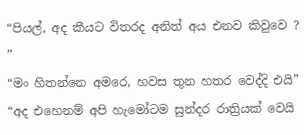“පියල්, අද කීයට විතරද අනිත් අය එනව කිවුවෙ ? ”
“මං හිතන්නෙ අමරෙ, හවස තුන හතර වෙද්දි එයි”
“අද එහෙනම් අපි හැමෝටම සුන්දර රාත්‍රියක් වෙයි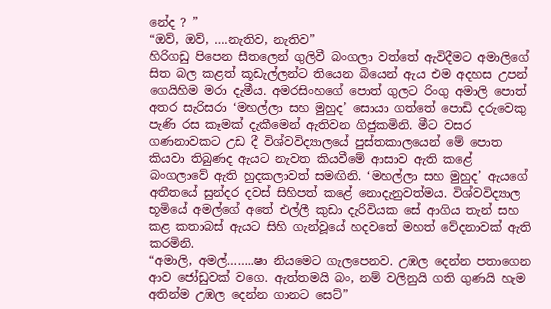නේද ? ”
“ඔව්, ඔව්, ….නැතිව, නැතිව”
හිරිගඩු පිපෙන සීතලෙන් ගුලිවී බංගලා වත්තේ ඇවිදීමට අමාලිගේ සිත බල කළත් කූඩැල්ලන්ට තියෙන බියෙන් ඇය එම අදහස උපන් ගෙයිහිම මරා දැමීය. අමරසිංහගේ පොත් ගුලට රිංගු අමාලි පොත් අතර සැරිසරා ‘මහල්ලා සහ මුහුද’ සොයා ගත්තේ පොඩි දරුවෙකු පැණි රස කෑමක් දැකීමෙන් ඇතිවන ගිජුකමිනි. මීට වසර ගණනාවකට උඩ දී විශ්වවිද්‍යාලයේ පුස්තකාලයෙන් මේ පොත කියවා තිබුණද ඇයට නැවත කියවීමේ ආසාව ඇති කළේ බංගලාවේ ඇති හුදකලාවත් සමඟිනි. ‘මහල්ලා සහ මුහුද’ ඇයගේ අතීතයේ සුන්දර දවස් සිහිපත් කළේ නොදැනුවත්මය. විශ්වවිද්‍යාල භූමියේ අමල්ගේ අතේ එල්ලී කුඩා දැරිවියක සේ ආගිය තැන් සහ කළ කතාබස් ඇයට සිහි ගැන්වූයේ හදවතේ මහත් වේදනාවක් ඇති කරමිනි.
“අමාලි, අමල්……..ෂා නියමෙට ගැලපෙනව. උඹල දෙන්න පතාගෙන ආව ජෝඩුවක් වගෙ. ඇත්තමයි බං, නම් වලිනුයි ගති ගුණයි හැම අතින්ම උඹල දෙන්න ගානට සෙට්”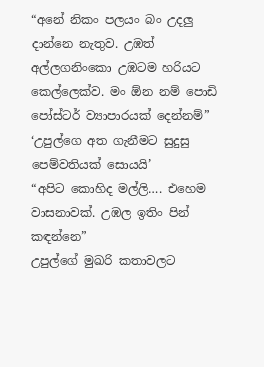“අනේ නිකං පලයං බං උදලු දාන්නෙ නැතුව. උඹත් අල්ලගනිංකො උඹටම හරියට කෙල්ලෙක්ව. මං ඕන නම් පොඩි පෝස්ටර් ව්‍යාපාරයක් දෙන්නම්” ‘උපුල්ගෙ අත ගැනීමට සුදුසු පෙම්වතියක් සොයයි’
“අපිට කොහිද මල්ලි…. එහෙම වාසනාවක්. උඹල ඉතිං පින් කඳන්නෙ”
උපුල්ගේ මුඛරි කතාවලට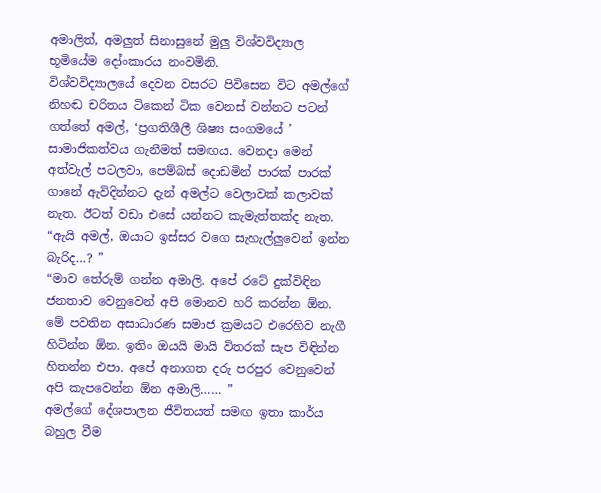අමාලිත්, අමලුත් සිනාසුනේ මුලු විශ්වවිද්‍යාල භූමියේම දෝංකාරය නංවමිනි.
විශ්වවිද්‍යාලයේ දෙවන වසරට පිවිසෙන විට අමල්ගේ නිහඬ චරිතය ටිකෙන් ටික වෙනස් වන්නට පටන් ගත්තේ අමල්, ‘ප්‍රගතිශීලී ශිෂ්‍ය සංගමයේ ’ සාමාජිකත්වය ගැනීමත් සමඟය. වෙනදා මෙන් අත්වැල් පටලවා, පෙම්බස් දොඩමින් පාරක් පාරක් ගානේ ඇවිදින්නට දැන් අමල්ට වෙලාවක් කලාවක් නැත. ඊටත් වඩා එසේ යන්නට කැමැත්තක්ද නැත.
“ඇයි අමල්, ඔයාට ඉස්සර වගෙ සැහැල්ලුවෙන් ඉන්න බැරිද…? ”
“මාව තේරුම් ගන්න අමාලි. අපේ රටේ දුක්විඳින ජනතාව වෙනුවෙන් අපි මොනව හරි කරන්න ඕන. මේ පවතින අසාධාරණ සමාජ ක්‍රමයට එරෙහිව නැගී හිටින්න ඕන. ඉතිං ඔයයි මායි විතරක් සැප විඳින්න හිතන්න එපා. අපේ අනාගත දරු පරපුර වෙනුවෙන් අපි කැපවෙන්න ඕන අමාලි…… ”
අමල්ගේ දේශපාලන ජීවිතයත් සමඟ ඉතා කාර්ය බහුල වීම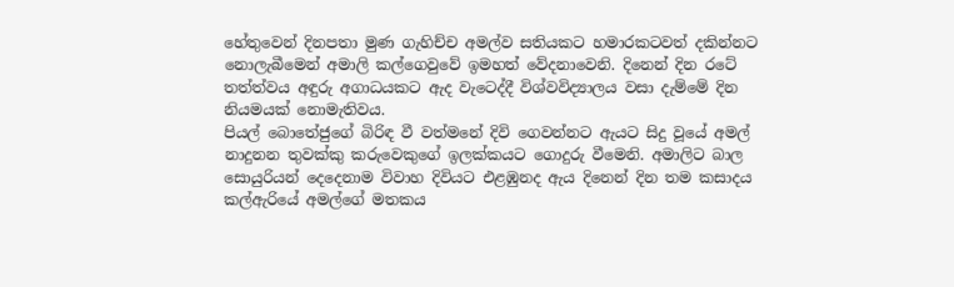හේතුවෙන් දිනපතා මුණ ගැහිච්ච අමල්ව සතියකට හමාරකටවත් දකින්නට නොලැබීමෙන් අමාලි කල්ගෙවුවේ ඉමහත් වේදනාවෙනි. දිනෙන් දින රටේ තත්ත්වය අඳුරු අගාධයකට ඇද වැටෙද්දී විශ්වවිද්‍යාලය වසා දැම්මේ දින නියමයක් නොමැතිවය.
පියල් බොතේජුගේ බිරිඳ වී වත්මනේ දිවි ගෙවන්නට ඇයට සිදු වූයේ අමල් නාදුනන තුවක්කු කරුවෙකුගේ ඉලක්කයට ගොදුරු වීමෙනි. අමාලිට බාල සොයුරියන් දෙදෙනාම විවාහ දිවියට එළඹුනද ඇය දිනෙන් දින තම කසාදය කල්ඇරියේ අමල්ගේ මතකය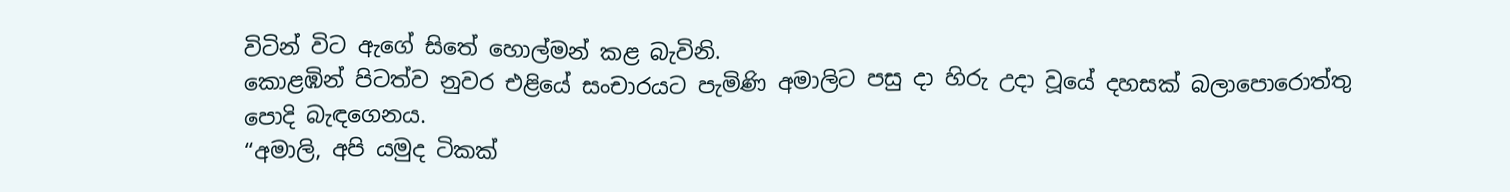විටින් විට ඇගේ සිතේ හොල්මන් කළ බැවිනි.
කොළඹින් පිටත්ව නුවර එළියේ සංචාරයට පැමිණි අමාලිට පසු දා හිරු උදා වූයේ දහසක් බලාපොරොත්තු පොදි බැඳගෙනය.
“අමාලි, අපි යමුද ටිකක්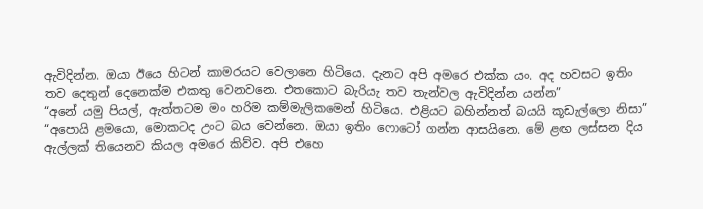ඇවිදින්න. ඔයා ඊයෙ හිටන් කාමරයට වෙලානෙ හිටියෙ. දැනට අපි අමරෙ එක්ක යං. අද හවසට ඉතිං තව දෙතුන් දෙනෙක්ම එකතු වෙනවනෙ. එතකොට බැරියැ තව තැන්වල ඇවිදින්න යන්න”
“අනේ යමු පියල්, ඇත්තටම මං හරිම කම්මැලිකමෙන් හිටියෙ. එළියට බහින්නත් බයයි කූඩැල්ලො නිසා”
“අපොයි ළමයො, මොකටද උංට බය වෙන්නෙ. ඔයා ඉතිං ෆොටෝ ගන්න ආසයිනෙ. මේ ළඟ ලස්සන දිය ඇල්ලක් තියෙනව කියල අමරෙ කිව්ව. අපි එහෙ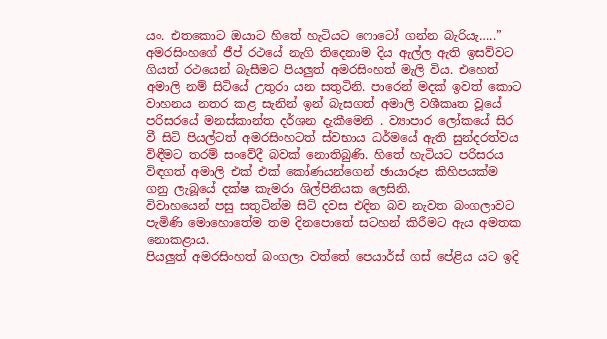යං. එතකොට ඔයාට හිතේ හැටියට ෆොටෝ ගන්න බැරියැ…..”
අමරසිංහගේ ජීප් රථයේ නැගි තිදෙනාම දිය ඇල්ල ඇති ඉසව්වට ගියත් රථයෙන් බැසීමට පියලුත් අමරසිංහත් මැලි විය. එහෙත් අමාලි නම් සිටියේ උතුරා යන සතුටිනි. පාරෙන් මදක් ඉවත් කොට වාහනය නතර කළ සැනින් ඉන් බැසගත් අමාලි වශීකෘත වූයේ පරිසරයේ මනස්කාන්ත දර්ශන දැකීමෙනි . ව්‍යාපාර ලෝකයේ සිර වී සිටි පියල්ටත් අමරසිංහටත් ස්වභාය ධර්මයේ ඇති සුන්දරත්වය විඳීමට තරම් සංවේදී බවක් නොතිබුණි. හිතේ හැටියට පරිසරය විඳගත් අමාලි එක් එක් කෝණයන්ගෙන් ඡායාරූප කිහිපයක්ම ගනු ලැබූයේ දක්ෂ කැමරා ශිල්පිනියක ලෙසිනි.
විවාහයෙන් පසු සතුටින්ම සිටි දවස එදින බව නැවත බංගලාවට පැමිණි මොහොතේම තම දිනපොතේ සටහන් කිරීමට ඇය අමතක නොකළාය.
පියලුත් අමරසිංහත් බංගලා වත්තේ පෙයාර්ස් ගස් පේළිය යට ඉදි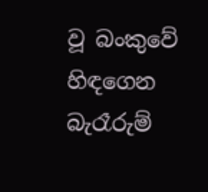වූ බංකුවේ හිඳගෙන බැරෑරුම්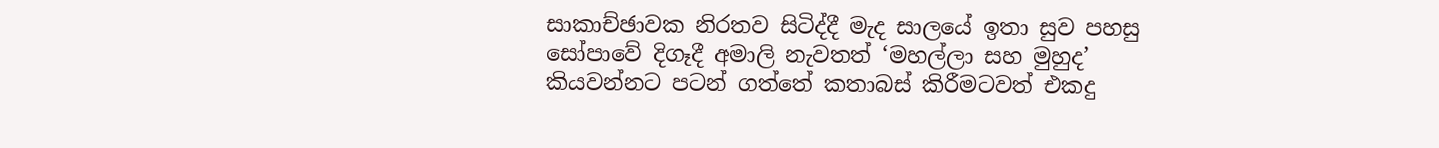සාකාච්ඡාවක නිරතව සිටිද්දී මැද සාලයේ ඉතා සුව පහසු සෝපාවේ දිගෑදී අමාලි නැවතත් ‘මහල්ලා සහ මුහුද’ කියවන්නට පටන් ගත්තේ කතාබස් කිරීමටවත් එකදු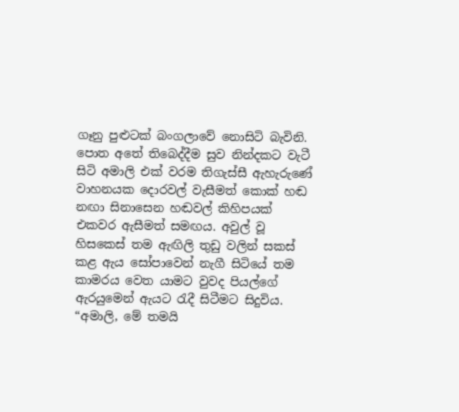ගෑනු පුළුටක් බංගලාවේ නොසිටි බැවිනි.
පොත අතේ තිබෙද්දීම සුව නින්දකට වැටී සිටි අමාලි එක් වරම තිගැස්සී ඇහැරුණේ වාහනයක දොරවල් වැසීමත් කොක් හඬ නඟා සිනාසෙන හඬවල් කිහිපයක් එකවර ඇසීමත් සමඟය. අවුල් වූ හිසකෙස් තම ඇඟිලි තුඩු වලින් සකස් කළ ඇය සෝපාවෙන් නැගී සිටියේ තම කාමරය වෙත යාමට වුවද පියල්ගේ ඇරයුමෙන් ඇයට රැදී සිටීමට සිදුවිය.
“අමාලි, මේ තමයි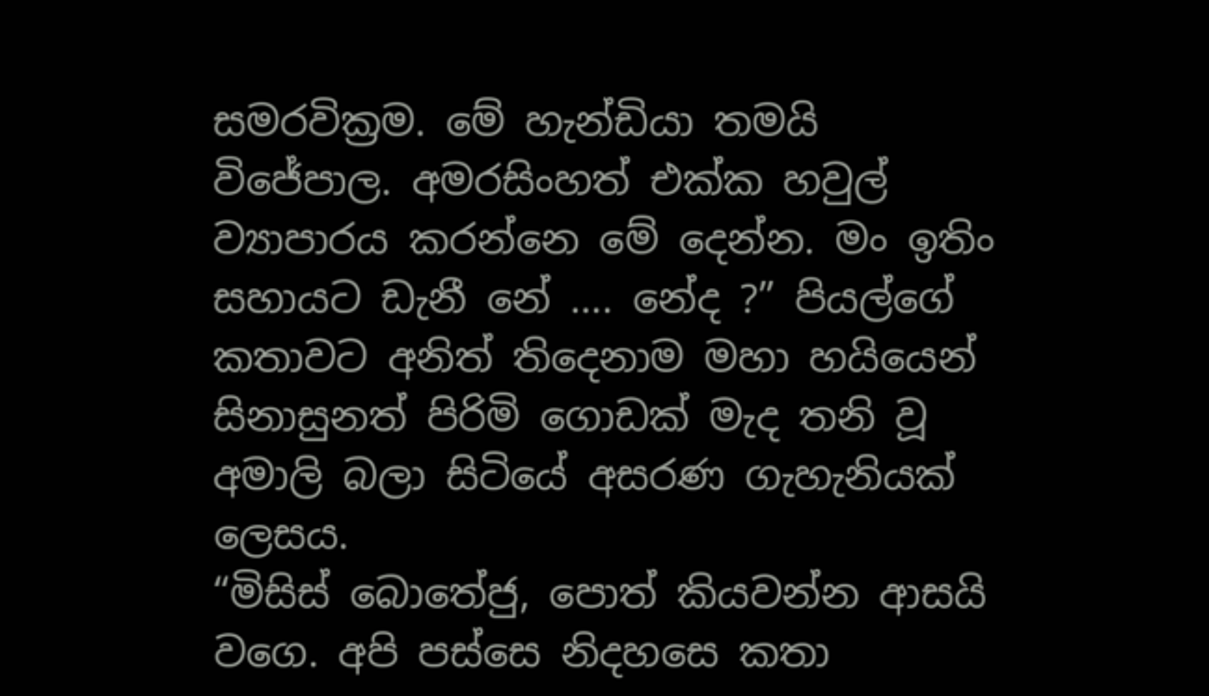සමරවික්‍රම. මේ හැන්ඩියා තමයි විජේපාල. අමරසිංහත් එක්ක හවුල් ව්‍යාපාරය කරන්නෙ මේ දෙන්න. මං ඉතිං සහායට ඩැනී නේ …. නේද ?” පියල්ගේ කතාවට අනිත් තිදෙනාම මහා හයියෙන් සිනාසුනත් පිරිමි ගොඩක් මැද තනි වූ අමාලි බලා සිටියේ අසරණ ගැහැනියක් ලෙසය.
“මිසිස් බොතේජු, පොත් කියවන්න ආසයි වගෙ. අපි පස්සෙ නිදහසෙ කතා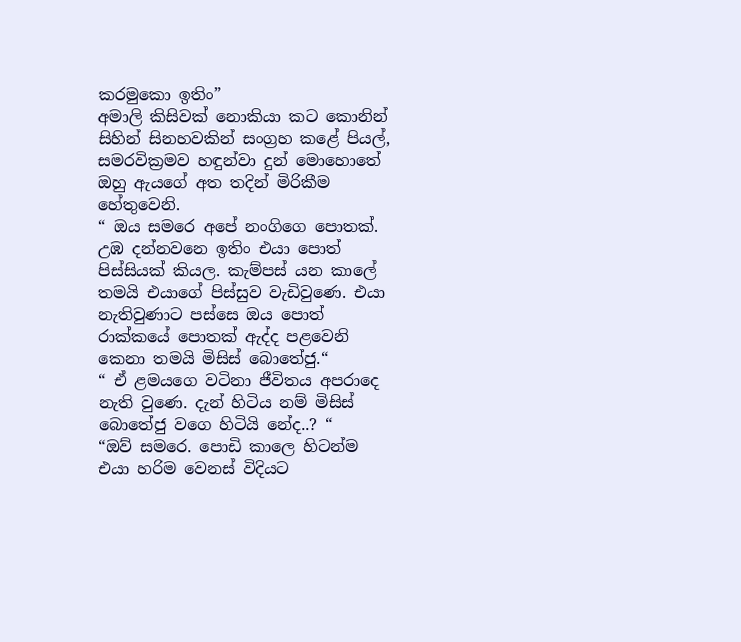කරමුකො ඉතිං”
අමාලි කිසිවක් නොකියා කට කොනින් සිහින් සිනහවකින් සංග්‍රහ කළේ පියල්, සමරවික්‍රමව හඳුන්වා දුන් මොහොතේ ඔහු ඇයගේ අත තදින් මිරිකීම හේතුවෙනි.
“ ඔය සමරෙ අපේ නංගිගෙ පොතක්. උඹ දන්නවනෙ ඉතිං එයා පොත් පිස්සියක් කියල. කැම්පස් යන කාලේ තමයි එයාගේ පිස්සුව වැඩිවුණෙ. එයා නැතිවුණාට පස්සෙ ඔය පොත් රාක්කයේ පොතක් ඇද්ද පළවෙනි කෙනා තමයි මිසිස් බොතේජු.“
“ ඒ ළමයගෙ වටිනා ජීවිතය අපරාදෙ නැති වුණෙ. දැන් හිටිය නම් මිසිස් බොතේජු වගෙ හිටියි නේද..? “
“ඔව් සමරෙ. පොඩි කාලෙ හිටන්ම එයා හරිම වෙනස් විදියට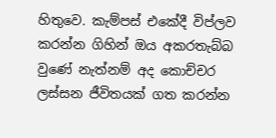හිතුවෙ. කැම්පස් එකේදී විප්ලව කරන්න ගිහින් ඔය අකරතැබ්බ වුණේ නැත්නම් අද කොච්චර ලස්සන ජීවිතයක් ගත කරන්න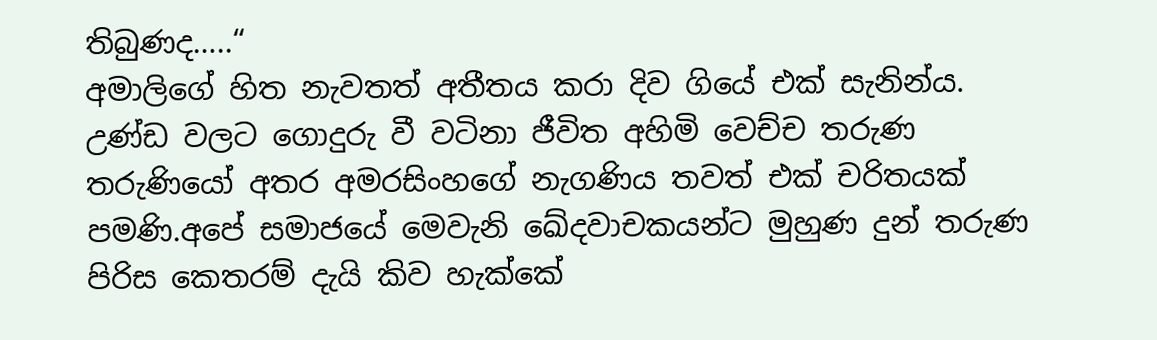තිබුණද…..“
අමාලිගේ හිත නැවතත් අතීතය කරා දිව ගියේ එක් සැනින්ය. උණ්ඩ වලට ගොදුරු වී වටිනා ජීවිත අහිමි වෙච්ච තරුණ තරුණියෝ අතර අමරසිංහගේ නැගණිය තවත් එක් චරිතයක් පමණි.අපේ සමාජයේ මෙවැනි ඛේදවාචකයන්ට මුහුණ දුන් තරුණ පිරිස කෙතරම් දැයි කිව හැක්කේ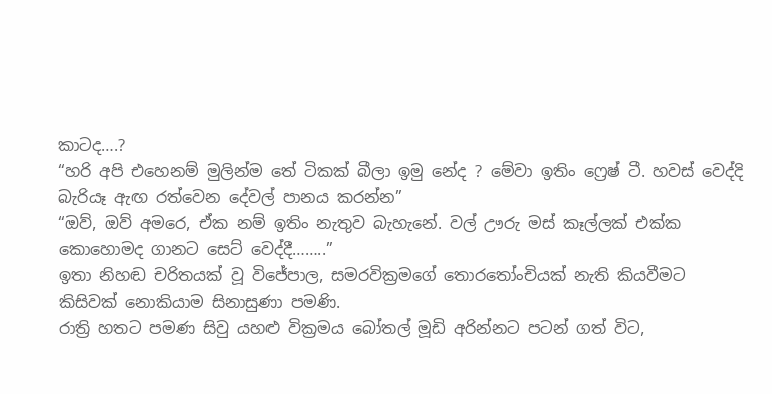කාටද….?
“හරි අපි එහෙනම් මුලින්ම තේ ටිකක් බීලා ඉමු නේද ? මේවා ඉතිං ෆ්‍රෙෂ් ටී. හවස් වෙද්දි බැරියෑ ඇඟ රත්වෙන දේවල් පානය කරන්න”
“ඔව්, ඔව් අමරෙ, ඒක නම් ඉතිං නැතුව බැහැනේ. වල් ඌරු මස් කෑල්ලක් එක්ක කොහොමද ගානට සෙට් වෙද්දී……..”
ඉතා නිහඬ චරිතයක් වූ විජේපාල, සමරවික්‍රමගේ තොරතෝංචියක් නැති කියවීමට කිසිවක් නොකියාම සිනාසුණා පමණි.
රාත්‍රි හතට පමණ සිවු යහළු වික්‍රමය බෝතල් මූඩි අරින්නට පටන් ගත් විට,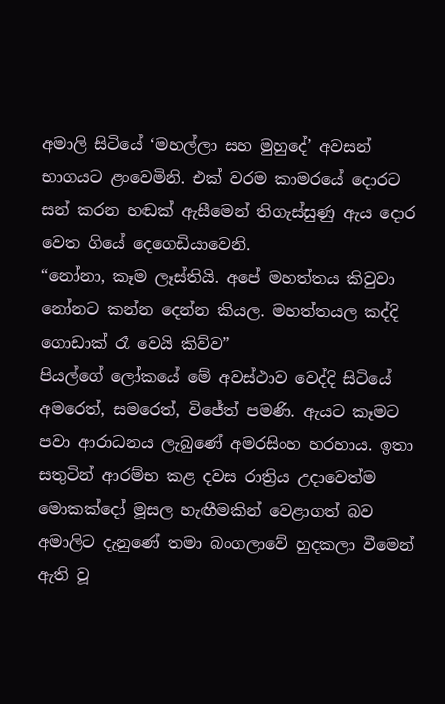අමාලි සිටියේ ‘මහල්ලා සහ මුහුදේ’ අවසන් භාගයට ළංවෙමිනි. එක් වරම කාමරයේ දොරට සන් කරන හඬක් ඇසීමෙන් තිගැස්සුණු ඇය දොර වෙත ගියේ දෙගෙඩියාවෙනි.
“නෝනා, කෑම ලෑස්තියි. අපේ මහත්තය කිවුවා නෝනට කන්න දෙන්න කියල. මහත්තයල කද්දි ගොඩාක් රෑ වෙයි කිව්ව”
පියල්ගේ ලෝකයේ මේ අවස්ථාව වෙද්දි සිටියේ අමරෙත්, සමරෙත්, විජේත් පමණි. ඇයට කෑමට පවා ආරාධනය ලැබුණේ අමරසිංහ හරහාය. ඉතා සතුටින් ආරම්භ කළ දවස රාත්‍රිය උදාවෙත්ම මොකක්දෝ මූසල හැඟීමකින් වෙළාගත් බව අමාලිට දැනුණේ තමා බංගලාවේ හුදකලා වීමෙන් ඇති වූ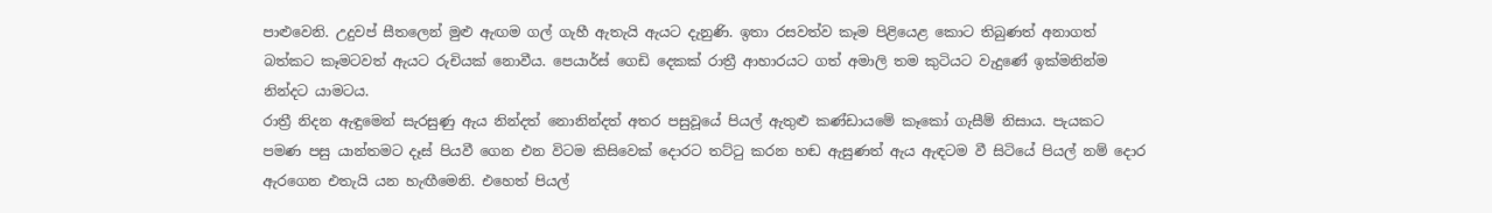පාළුවෙනි. උදුවප් සීතලෙන් මුළු ඇඟම ගල් ගැහී ඇතැයි ඇයට දැනුණි. ඉතා රසවත්ව කෑම පිළියෙළ කොට තිබුණත් අනාගත් බත්කට කෑමටවත් ඇයට රුචියක් නොවීය. පෙයාර්ස් ගෙඩි දෙකක් රාත්‍රී ආහාරයට ගත් අමාලි තම කුටියට වැදුණේ ඉක්මනින්ම නින්දට යාමටය.
රාත්‍රී නිදන ඇඳුමෙන් සැරසුණු ඇය නින්දත් නොනින්දත් අතර පසුවූයේ පියල් ඇතුළු කණ්ඩායමේ කෑකෝ ගැසීම් නිසාය. පැයකට පමණ පසු යාන්තමට දෑස් පියවී ගෙන එන විටම කිසිවෙක් දොරට තට්ටු කරන හඬ ඇසුණත් ඇය ඇඳටම වී සිටියේ පියල් නම් දොර ඇරගෙන එතැයි යන හැඟීමෙනි. එහෙත් පියල්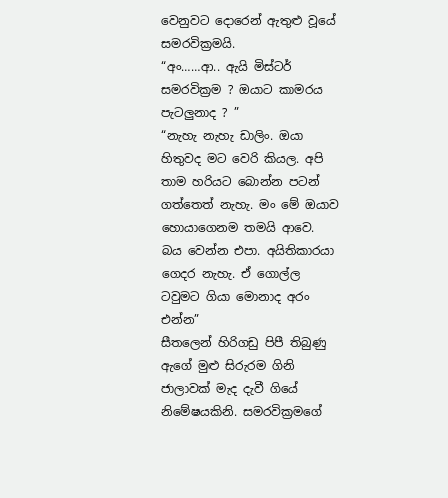වෙනුවට දොරෙන් ඇතුළු වූයේ සමරවික්‍රමයි.
“අං……ආ.. ඇයි මිස්ටර් සමරවික්‍රම ? ඔයාට කාමරය පැටලුනාද ? ”
“නැහැ නැහැ ඩාලිං. ඔයා හිතුවද මට වෙරි කියල. අපි තාම හරියට බොන්න පටන් ගත්තෙත් නැහැ. මං මේ ඔයාව හොයාගෙනම තමයි ආවෙ. බය වෙන්න එපා. අයිතිකාරයා ගෙදර නැහැ. ඒ ගොල්ල ටවුමට ගියා මොනාද අරං එන්න”
සීතලෙන් හිරිගඩු පිපී තිබුණු ඇගේ මුළු සිරුරම ගිනි ජාලාවක් මැද දැවී ගියේ නිමේෂයකිනි. සමරවික්‍රමගේ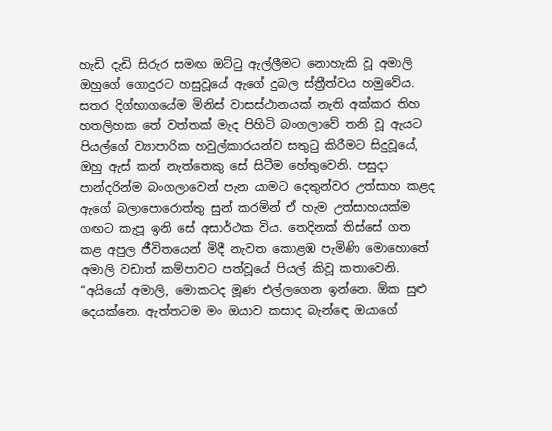හැඩි දැඩි සිරුර සමඟ ඔට්ටු ඇල්ලීමට නොහැකි වූ අමාලි ඔහුගේ ගොදුරට හසුවූයේ ඇගේ දුබල ස්ත්‍රීත්වය හමුවේය.
සතර දිග්භාගයේම මිනිස් වාසස්ථානයක් නැති අක්කර තිහ හතලිහක තේ වත්තක් මැද පිහිටි බංගලාවේ තනි වූ ඇයට පියල්ගේ ව්‍යාපාරික හවුල්කාරයන්ව සතුටු කිරීමට සිදුවූයේ, ඔහු ඇස් කන් නැත්තෙකු සේ සිටීම හේතුවෙනි. පසුදා පාන්දරින්ම බංගලාවෙන් පැන යාමට දෙතුන්වර උත්සාහ කළද ඇගේ බලාපොරොත්තු සුන් කරමින් ඒ හැම උත්සාහයක්ම ගඟට කැපූ ඉනි සේ අසාර්ථක විය. තෙදිනක් තිස්සේ ගත කළ අපුල ජීවිතයෙන් මිදී නැවත කොළඹ පැමිණි මොහොතේ අමාලි වඩාත් කම්පාවට පත්වූයේ පියල් කිවූ කතාවෙනි.
“අයියෝ අමාලි, මොකටද මූණ එල්ලගෙන ඉන්නෙ. ඕක සුළු දෙයක්නෙ. ඇත්තටම මං ඔයාව කසාද බැන්ඳෙ ඔයාගේ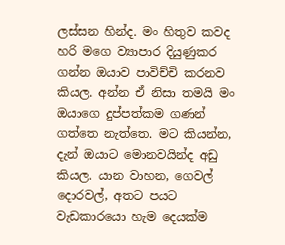ලස්සන හින්ද. මං හිතුව කවද හරි මගෙ ව්‍යාපාර දියුණුකර ගන්න ඔයාව පාවිච්චි කරනව කියල. අන්න ඒ නිසා තමයි මං ඔයාගෙ දුප්පත්කම ගණන් ගත්තෙ නැත්තෙ. මට කියන්න, දැන් ඔයාට මොනවයින්ද අඩු කියල. යාන වාහන, ගෙවල් දොරවල්, අතට පයට වැඩකාරයො හැම දෙයක්ම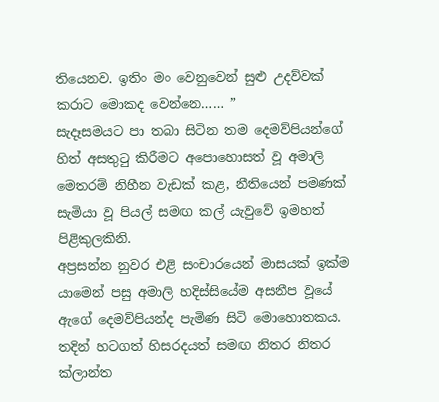තියෙනව. ඉතිං මං වෙනුවෙන් සුළු උදව්වක් කරාට මොකද වෙන්නෙ…… ”
සැදෑසමයට පා තබා සිටින තම දෙමව්පියන්ගේ හිත් අසතුටු කිරීමට අපොහොසත් වූ අමාලි මෙතරම් නිහීන වැඩක් කළ, නීතියෙන් පමණක් සැමියා වූ පියල් සමඟ කල් යැවුවේ ඉමහත් පිළිකුලකිනි.
අප්‍රසන්න නුවර එළි සංචාරයෙන් මාසයක් ඉක්ම යාමෙන් පසු අමාලි හදිස්සියේම අසනීප වූයේ ඇගේ දෙමව්පියන්ද පැමිණ සිටි මොහොතකය. තදින් හටගත් හිසරදයත් සමඟ නිතර නිතර ක්ලාන්ත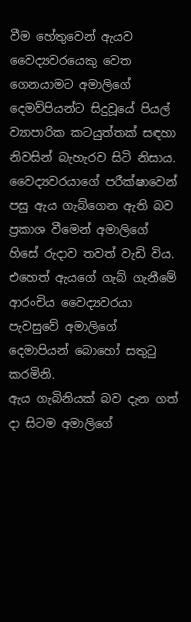වීම හේතුවෙන් ඇයව වෛද්‍යවරයෙකු වෙත ගෙනයාමට අමාලිගේ දෙමව්පියන්ට සිදුවූයේ පියල් ව්‍යාපාරික කටයුත්තක් සඳහා නිවසින් බැහැරව සිටි නිසාය. වෛද්‍යවරයාගේ පරීක්ෂාවෙන් පසු ඇය ගැබ්ගෙන ඇති බව ප්‍රකාශ වීමෙන් අමාලිගේ හිසේ රුදාව තවත් වැඩි විය. එහෙත් ඇයගේ ගැබ් ගැනීමේ ආරංචිය වෛද්‍යවරයා පැවසුවේ අමාලිගේ දෙමාපියන් බොහෝ සතුටු කරමිනි.
ඇය ගැබිනියක් බව දැන ගත් දා සිටම අමාලිගේ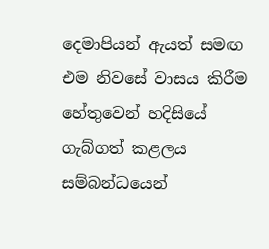දෙමාපියන් ඇයත් සමඟ එම නිවසේ වාසය කිරීම හේතුවෙන් හදිසියේ ගැබ්ගත් කළලය සම්බන්ධයෙන්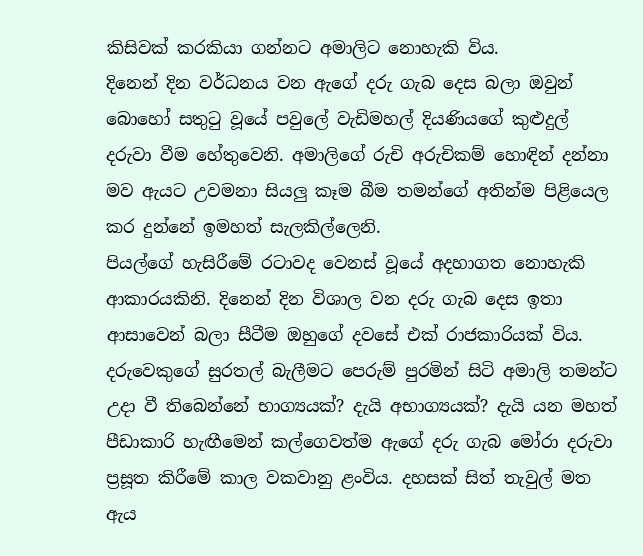කිසිවක් කරකියා ගන්නට අමාලිට නොහැකි විය.
දිනෙන් දින වර්ධනය වන ඇගේ දරු ගැබ දෙස බලා ඔවුන් බොහෝ සතුටු වූයේ පවුලේ වැඩිමහල් දියණියගේ කුළුදුල් දරුවා වීම හේතුවෙනි. අමාලිගේ රුචි අරුචිකම් හොඳින් දන්නා මව ඇයට උවමනා සියලු කෑම බීම තමන්ගේ අතින්ම පිළියෙල කර දුන්නේ ඉමහත් සැලකිල්ලෙනි.
පියල්ගේ හැසිරීමේ රටාවද වෙනස් වූයේ අදහාගත නොහැකි ආකාරයකිනි. දිනෙන් දින විශාල වන දරු ගැබ දෙස ඉතා ආසාවෙන් බලා සීටීම ඔහුගේ දවසේ එක් රාජකාරියක් විය.
දරුවෙකුගේ සුරතල් බැලීමට පෙරුම් පුරමින් සිටි අමාලි තමන්ට උදා වී තිබෙන්නේ භාග්‍යයක්? දැයි අභාග්‍යයක්? දැයි යන මහත් පීඩාකාරි හැඟීමෙන් කල්ගෙවත්ම ඇගේ දරු ගැබ මෝරා දරුවා ප්‍රසූත කිරීමේ කාල වකවානු ළංවිය. දහසක් සිත් තැවුල් මත ඇය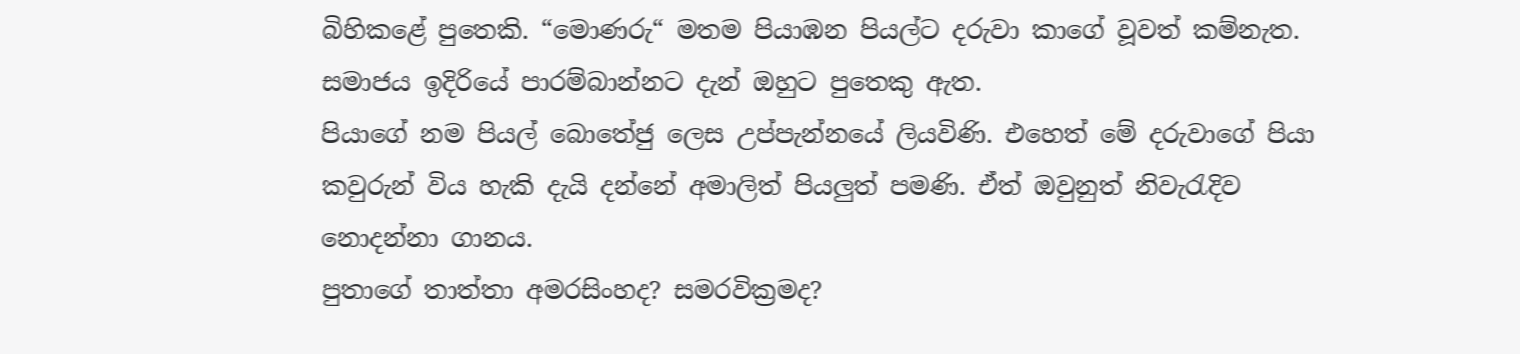බිහිකළේ පුතෙකි. “මොණරු“ මතම පියාඹන පියල්ට දරුවා කාගේ වූවත් කම්නැත. සමාජය ඉදිරියේ පාරම්බාන්නට දැන් ඔහුට පුතෙකු ඇත.
පියාගේ නම පියල් බොතේජු ලෙස උප්පැන්නයේ ලියවිණි. එහෙත් මේ දරුවාගේ පියා කවුරුන් විය හැකි දැයි දන්නේ අමාලිත් පියලුත් පමණි. ඒත් ඔවුනුත් නිවැරැදිව නොදන්නා ගානය.
පුතාගේ තාත්තා අමරසිංහද? සමරවික්‍රමද?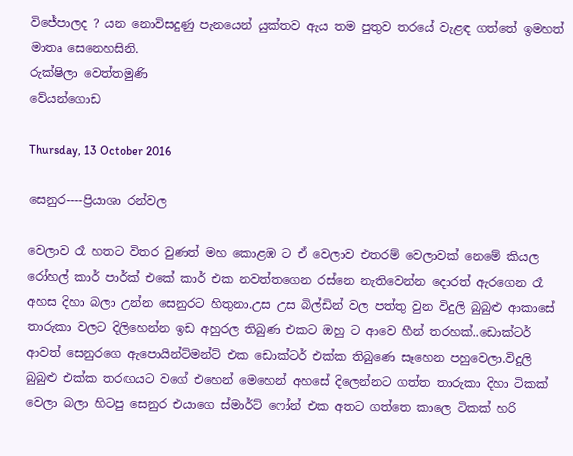විජේපාලද ? යන නොවිසදුණු පැනයෙන් යුක්තව ඇය තම පුතුව තරයේ වැළඳ ගත්තේ ඉමහත් මාතෘ සෙනෙහසිනි.
රුක්ෂිලා වෙත්තමුණි
වේයන්ගොඩ

Thursday, 13 October 2016

සෙනුර----ප්‍රියාශා රන්වල

වෙලාව රෑ හතට විතර වුණත් මහ කොළඹ ට ඒ වෙලාව එතරම් වෙලාවක් නෙමේ කියල රෝහල් කාර් පාර්ක් එකේ කාර් එක නවත්තගෙන රස්නෙ නැතිවෙන්න දොරත් ඇරගෙන රෑ අහස දිහා බලා උන්න සෙනුරට හිතුනා.උස උස බිල්ඩින් වල පත්තු වුන විදුලි බුබුළු ආකාසේ තාරුකා වලට දිලිහෙන්න ඉඩ අහුරල තිබුණ එකට ඔහු ට ආවෙ හීන් තරහක්..ඩොක්ටර් ආවත් සෙනුරගෙ ඇපොයින්ට්මන්ට් එක ඩොක්ටර් එක්ක තිබුණෙ සෑහෙන පහුවෙලා.විදුලි බුබුළු එක්ක තරඟයට වගේ එහෙන් මෙහෙන් අහසේ දිලෙන්නට ගත්ත තාරුකා දිහා ටිකක් වෙලා බලා හිටපු සෙනුර එයාගෙ ස්මාර්ට් ෆෝන් එක අතට ගත්තෙ කාලෙ ටිකක් හරි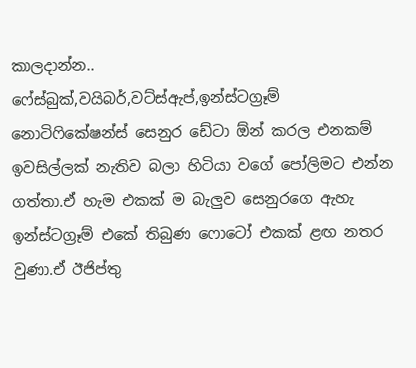කාලදාන්න..
ෆේස්බුක්,වයිබර්,වට්ස්ඇප්,ඉන්ස්ටග්‍රෑම් නොටිෆිකේෂන්ස් සෙනුර ඩේටා ඕන් කරල එනකම් ඉවසිල්ලක් නැතිව බලා හිටියා වගේ පෝලිමට එන්න ගත්තා.ඒ හැම එකක් ම බැලුව සෙනුරගෙ ඇහැ ඉන්ස්ටග්‍රෑම් එකේ තිබුණ ෆොටෝ එකක් ළඟ නතර වුණා.ඒ ඊජිප්තු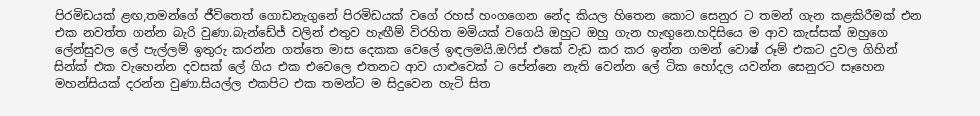පිරමිඩයක් ළඟ,තමන්ගේ ජීවිතෙත් ගොඩනැගුනේ පිරමිඩයක් වගේ රහස් හංගගෙන නේද කියල හිතෙන කොට සෙනුර ට තමන් ගැන කළකිරීමක් එන එක නවත්ත ගන්න බැරි වුණා.බැන්ඩේජ් වලින් එතුව හැඟීම් විරහිත මමියක් වගෙයි ඔහුට ඔහු ගැන හැඟුනෙ.හදිසියෙ ම ආව කැස්සක් ඔහුගෙ ලේන්සුවල ලේ පැල්ලම් ඉතුරු කරන්න ගත්තෙ මාස දෙකක වෙලේ ඉඳලමයි.ඔෆිස් එකේ වැඩ කර කර ඉන්න ගමන් වොෂ්‍ රූම් එකට දුවල ගිහින් සින්ක් එක වැහෙන්න දවසක් ලේ ගිය එක එවෙලෙ එතනට ආව යාළුවෙක් ට පේන්නෙ නැති වෙන්න ලේ ටික හෝදල යවන්න සෙනුරට සෑහෙන මහන්සියක් දරන්න වුණා.සියල්ල එකපිට එක තමන්ට ම සිදුවෙන හැටි සිත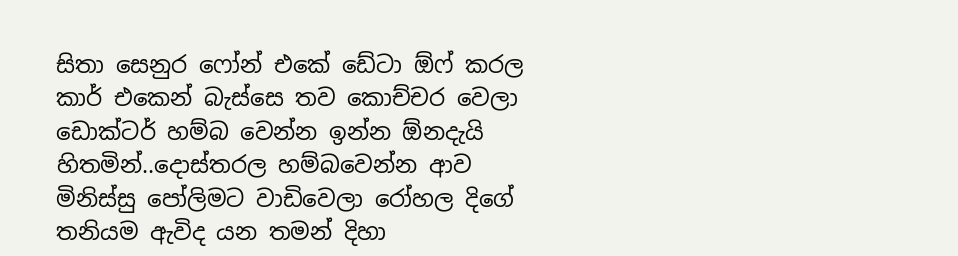සිතා සෙනුර ෆෝන් එකේ ඩේටා ඕෆ් කරල කාර් එකෙන් බැස්සෙ තව කොච්චර වෙලා ඩොක්ටර් හම්බ වෙන්න ඉන්න ඕනදැයි හිතමින්..දොස්තරල හම්බවෙන්න ආව මිනිස්සු පෝලිමට වාඩිවෙලා රෝහල දිගේ තනියම ඇවිද යන තමන් දිහා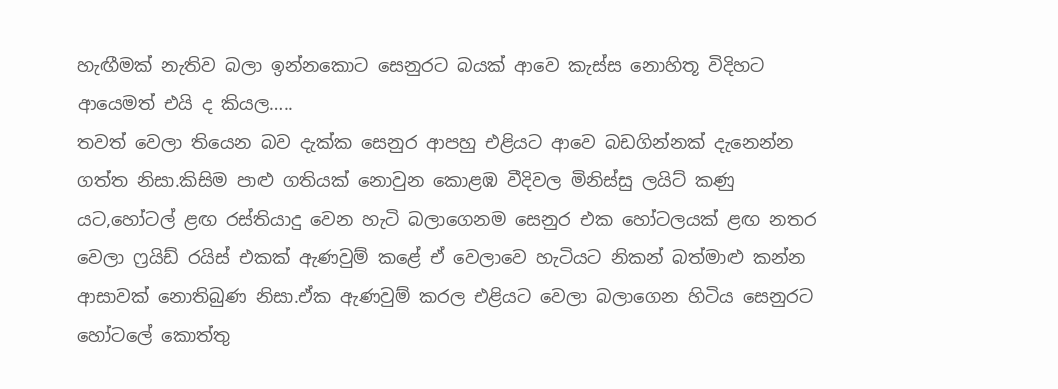හැඟීමක් නැතිව බලා ඉන්නකොට සෙනුරට බයක් ආවෙ කැස්ස නොහිතූ විදිහට ආයෙමත් එයි ද කියල…..
තවත් වෙලා තියෙන බව දැක්ක සෙනුර ආපහු එළියට ආවෙ බඩගින්නක් දැනෙන්න ගත්ත නිසා.කිසිම පාළු ගතියක් නොවුන කොළඹ වීදිවල මිනිස්සු ලයිට් කණු යට,හෝටල් ළඟ රස්තියාදු වෙන හැටි බලාගෙනම සෙනුර එක හෝටලයක් ළඟ නතර වෙලා ෆ්‍රයිඩ් රයිස් එකක් ඇණවුම් කළේ ඒ වෙලාවෙ හැටියට නිකන් බත්මාළු කන්න ආසාවක් නොතිබුණ නිසා.ඒක ඇණවුම් කරල එළියට වෙලා බලාගෙන හිටිය සෙනුරට හෝටලේ කොත්තු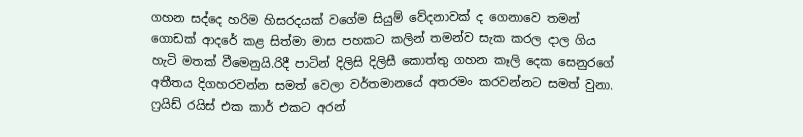ගහන සද්දෙ හරිම හිසරදයක් වගේම සියුම් වේදනාවක් ද ගෙනාවෙ තමන් ගොඩක් ආදරේ කළ සිත්මා මාස පහකට කලින් තමන්ව සැක කරල දාල ගිය හැටි මතක් වීමෙනුයි.රිදී පාටින් දිලිසි දිලිසී කොත්තු ගහන කෑලි දෙක සෙනුරගේ අතීතය දිගහරවන්න සමත් වෙලා වර්තමානයේ අතරමං කරවන්නට සමත් වුනා.
ෆ්‍රයිඩ් රයිස් එක කාර් එකට අරන්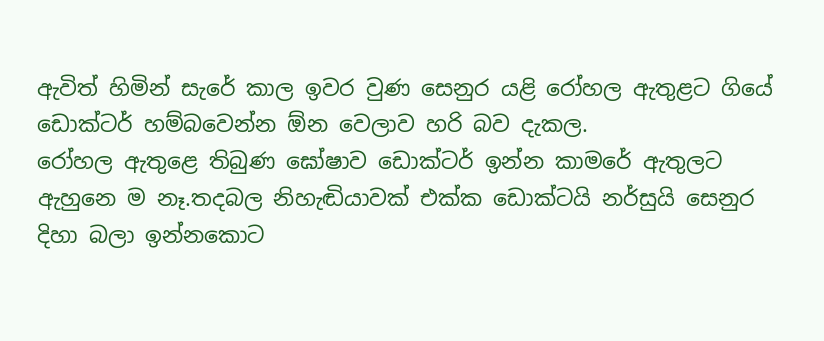ඇවිත් හිමින් සැරේ කාල ඉවර වුණ සෙනුර යළි රෝහල ඇතුළට ගියේ ඩොක්ටර් හම්බවෙන්න ඕන වෙලාව හරි බව දැකල.
රෝහල ඇතුළෙ තිබුණ ඝෝෂාව ඩොක්ටර් ඉන්න කාමරේ ඇතුලට ඇහුනෙ ම නෑ.තදබල නිහැඬියාවක් එක්ක ඩොක්ටයි නර්සුයි සෙනුර දිහා බලා ඉන්නකොට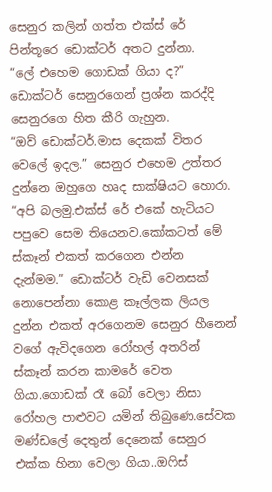සෙනුර කලින් ගත්ත එක්ස් රේ පින්තූරෙ ඩොක්ටර් අතට දුන්නා.
“ලේ එහෙම ගොඩක් ගියා ද?”
ඩොක්ටර් සෙනුරගෙන් ප්‍රශ්න කරද්දි සෙනුරගෙ හිත කීරි ගැහුන.
“ඔව් ඩොක්ටර්.මාස දෙකක් විතර වෙලේ ඉදල.” සෙනුර එහෙම උත්තර දුන්නෙ ඔහුගෙ හෘද සාක්ෂියට හොරා.
“අපි බලමු.එක්ස් රේ එකේ හැටියට පපුවෙ සෙම තියෙනව.කෝකටත් මේ ස්කෑන් එකත් කරගෙන එන්න දැන්මම.” ඩොක්ටර් වැඩි වෙනසක් නොපෙන්නා කොළ කෑල්ලක ලියල දුන්න එකත් අරගෙනම සෙනුර හීනෙන් වගේ ඇවිදගෙන රෝහල් අතරින් ස්කෑන් කරන කාමරේ වෙත ගියා.ගොඩක් රෑ බෝ වෙලා නිසා රෝහල පාළුවට යමින් තිබුණෙ.සේවක මණ්ඩලේ දෙතුන් දෙනෙක් සෙනුර එක්ක හිනා වෙලා ගියා..ඔෆිස්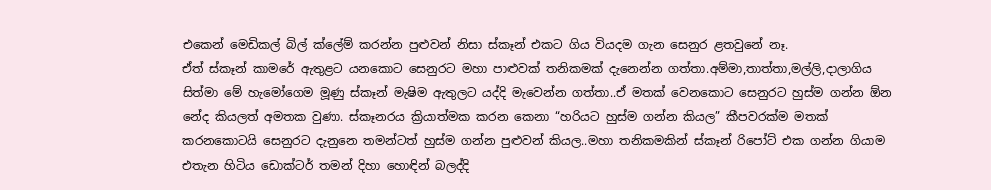එකෙන් මෙඩිකල් බිල් ක්ලේම් කරන්න පුළුවන් නිසා ස්කෑන් එකට ගිය වියදම ගැන සෙනුර ළතවුනේ නෑ.
ඒත් ස්කෑන් කාමරේ ඇතුළට යනකොට සෙනුරට මහා පාළුවක් තනිකමක් දැනෙන්න ගත්තා.අම්මා,තාත්තා,මල්ලි,දාලාගිය සිත්මා මේ හැමෝගෙම මූණු ස්කෑන් මැෂිම ඇතුලට යද්දි මැවෙන්න ගත්තා..ඒ මතක් වෙනකොට සෙනුරට හුස්ම ගන්න ඕන නේද කියලත් අමතක වුණා. ස්කෑනරය ක්‍රියාත්මක කරන කෙනා “හරියට හුස්ම ගන්න කියල” කීපවරක්ම මතක් කරනකොටයි සෙනුරට දැනුනෙ තමන්ටත් හුස්ම ගන්න පුළුවන් කියල..මහා තනිකමකින් ස්කෑන් රිපෝට් එක ගන්න ගියාම එතැන හිටිය ඩොක්ටර් තමන් දිහා හොඳින් බලද්දි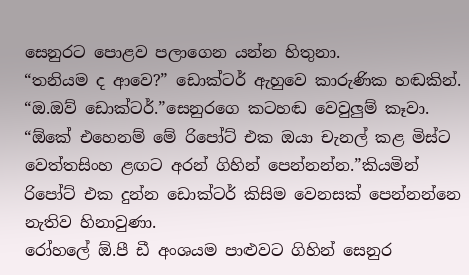සෙනුරට පොළව පලාගෙන යන්න හිතුනා.
“තනියම ද ආවෙ?” ඩොක්ටර් ඇහුවෙ කාරුණික හඬකින්.
“ඔ.ඔව් ඩොක්ටර්.”සෙනුරගෙ කටහඬ වෙවුලුම් කෑවා.
“ඕකේ එහෙනම් මේ රිපෝට් එක ඔයා චැනල් කළ මිස්ට වෙත්තසිංහ ළඟට අරන් ගිහින් පෙන්නන්න.”කියමින් රිපෝට් එක දුන්න ඩොක්ටර් කිසිම වෙනසක් පෙන්නන්නෙ නැතිව හිනාවුණා.
රෝහලේ ඕ.පී ඩී අංශයම පාළුවට ගිහින් සෙනුර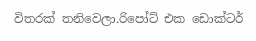විතරක් තනිවෙලා.රිපෝට් එක ඩොක්ටර්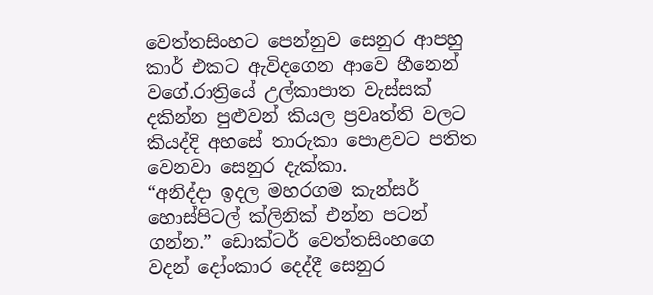වෙත්තසිංහට පෙන්නුව සෙනුර ආපහු කාර් එකට ඇවිදගෙන ආවෙ හීනෙන් වගේ.රාත්‍රියේ උල්කාපාත වැස්සක් දකින්න පුළුවන් කියල ප්‍රවෘත්ති වලට කියද්දි අහසේ තාරුකා පොළවට පතිත වෙනවා සෙනුර දැක්කා.
“අනිද්දා ඉදල මහරගම කැන්සර් හොස්පිටල් ක්ලිනික් එන්න පටන් ගන්න.” ඩොක්ටර් වෙත්තසිංහගෙ වදන් දෝංකාර දෙද්දී සෙනුර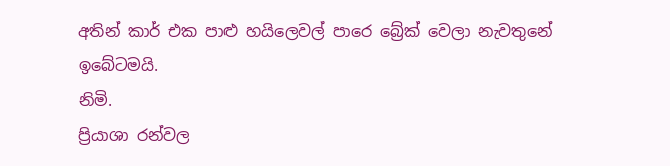අතින් කාර් එක පාළු හයිලෙවල් පාරෙ බ්‍රේක් වෙලා නැවතුනේ ඉබේටමයි.
නිමි.
ප්‍රියාශා රන්වල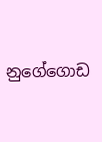නුගේගොඩ